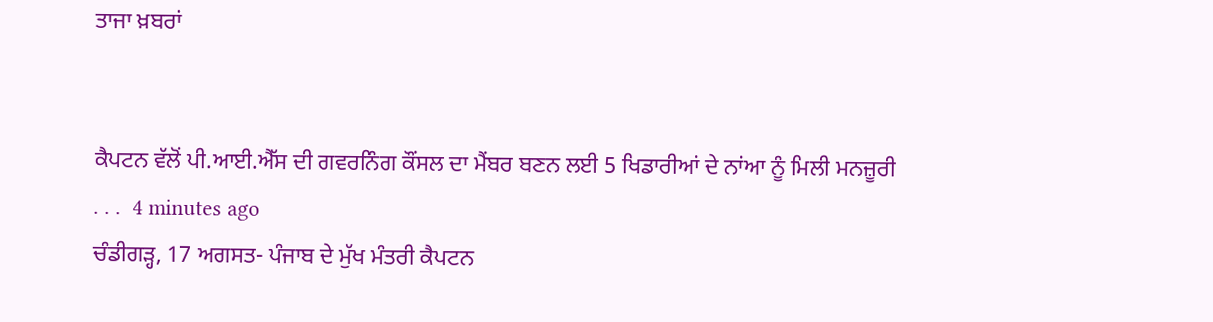ਤਾਜਾ ਖ਼ਬਰਾਂ


ਕੈਪਟਨ ਵੱਲੋਂ ਪੀ.ਆਈ.ਐੱਸ ਦੀ ਗਵਰਨਿੰਗ ਕੌਂਸਲ ਦਾ ਮੈਂਬਰ ਬਣਨ ਲਈ 5 ਖਿਡਾਰੀਆਂ ਦੇ ਨਾਂਆ ਨੂੰ ਮਿਲੀ ਮਨਜ਼ੂਰੀ
. . .  4 minutes ago
ਚੰਡੀਗੜ੍ਹ, 17 ਅਗਸਤ- ਪੰਜਾਬ ਦੇ ਮੁੱਖ ਮੰਤਰੀ ਕੈਪਟਨ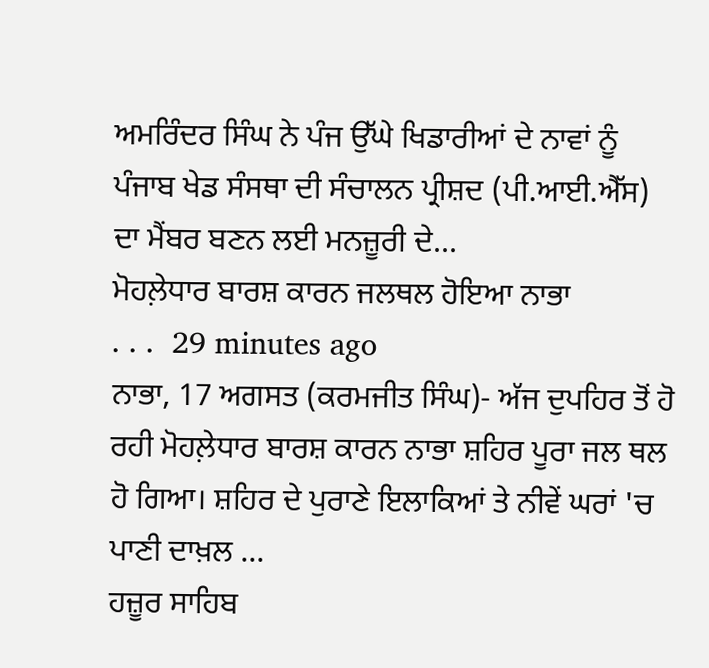ਅਮਰਿੰਦਰ ਸਿੰਘ ਨੇ ਪੰਜ ਉੱਘੇ ਖਿਡਾਰੀਆਂ ਦੇ ਨਾਵਾਂ ਨੂੰ ਪੰਜਾਬ ਖੇਡ ਸੰਸਥਾ ਦੀ ਸੰਚਾਲਨ ਪ੍ਰੀਸ਼ਦ (ਪੀ.ਆਈ.ਐੱਸ) ਦਾ ਮੈਂਬਰ ਬਣਨ ਲਈ ਮਨਜ਼ੂਰੀ ਦੇ...
ਮੋਹਲ਼ੇਧਾਰ ਬਾਰਸ਼ ਕਾਰਨ ਜਲਥਲ ਹੋਇਆ ਨਾਭਾ
. . .  29 minutes ago
ਨਾਭਾ, 17 ਅਗਸਤ (ਕਰਮਜੀਤ ਸਿੰਘ)- ਅੱਜ ਦੁਪਹਿਰ ਤੋਂ ਹੋ ਰਹੀ ਮੋਹਲ਼ੇਧਾਰ ਬਾਰਸ਼ ਕਾਰਨ ਨਾਭਾ ਸ਼ਹਿਰ ਪੂਰਾ ਜਲ ਥਲ ਹੋ ਗਿਆ। ਸ਼ਹਿਰ ਦੇ ਪੁਰਾਣੇ ਇਲਾਕਿਆਂ ਤੇ ਨੀਵੇਂ ਘਰਾਂ 'ਚ ਪਾਣੀ ਦਾਖ਼ਲ ...
ਹਜ਼ੂਰ ਸਾਹਿਬ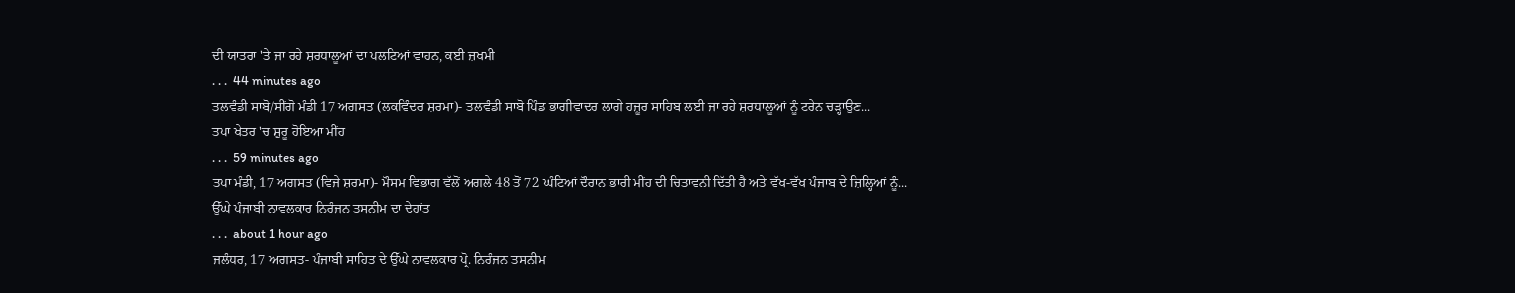ਦੀ ਯਾਤਰਾ 'ਤੇ ਜਾ ਰਹੇ ਸ਼ਰਧਾਲੂਆਂ ਦਾ ਪਲਟਿਆਂ ਵਾਹਨ, ਕਈ ਜ਼ਖਮੀ
. . .  44 minutes ago
ਤਲਵੰਡੀ ਸਾਬੋ/ਸੀਂਗੋ ਮੰਡੀ 17 ਅਗਸਤ (ਲਕਵਿੰਦਰ ਸ਼ਰਮਾ)- ਤਲਵੰਡੀ ਸਾਬੋ ਪਿੰਡ ਭਾਗੀਵਾਦਰ ਲਾਗੇ ਹਜ਼ੂਰ ਸਾਹਿਬ ਲਈ ਜਾ ਰਹੇ ਸ਼ਰਧਾਲੂਆਂ ਨੂੰ ਟਰੇਨ ਚੜ੍ਹਾਉਣ...
ਤਪਾ ਖੇਤਰ 'ਚ ਸ਼ੁਰੂ ਹੋਇਆ ਮੀਂਹ
. . .  59 minutes ago
ਤਪਾ ਮੰਡੀ, 17 ਅਗਸਤ (ਵਿਜੇ ਸ਼ਰਮਾ)- ਮੌਸਮ ਵਿਭਾਗ ਵੱਲੋਂ ਅਗਲੇ 48 ਤੋਂ 72 ਘੰਟਿਆਂ ਦੌਰਾਨ ਭਾਰੀ ਮੀਂਹ ਦੀ ਚਿਤਾਵਨੀ ਦਿੱਤੀ ਹੈ ਅਤੇ ਵੱਖ-ਵੱਖ ਪੰਜਾਬ ਦੇ ਜ਼ਿਲ੍ਹਿਆਂ ਨੂੰ...
ਉੱਘੇ ਪੰਜਾਬੀ ਨਾਵਲਕਾਰ ਨਿਰੰਜਨ ਤਸਨੀਮ ਦਾ ਦੇਹਾਂਤ
. . .  about 1 hour ago
ਜਲੰਧਰ, 17 ਅਗਸਤ- ਪੰਜਾਬੀ ਸਾਹਿਤ ਦੇ ਉੱਘੇ ਨਾਵਲਕਾਰ ਪ੍ਰੋ. ਨਿਰੰਜਨ ਤਸਨੀਮ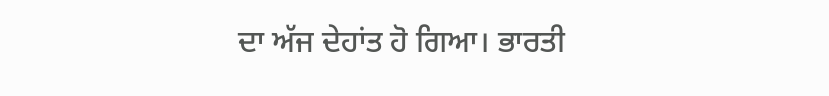ਦਾ ਅੱਜ ਦੇਹਾਂਤ ਹੋ ਗਿਆ। ਭਾਰਤੀ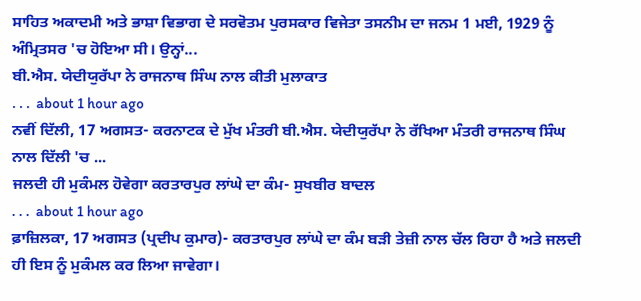ਸਾਹਿਤ ਅਕਾਦਮੀ ਅਤੇ ਭਾਸ਼ਾ ਵਿਭਾਗ ਦੇ ਸਰਵੋਤਮ ਪੁਰਸਕਾਰ ਵਿਜੇਤਾ ਤਸਨੀਮ ਦਾ ਜਨਮ 1 ਮਈ, 1929 ਨੂੰ ਅੰਮ੍ਰਿਤਸਰ 'ਚ ਹੋਇਆ ਸੀ। ਉਨ੍ਹਾਂ...
ਬੀ.ਐਸ. ਯੇਦੀਯੁਰੱਪਾ ਨੇ ਰਾਜਨਾਥ ਸਿੰਘ ਨਾਲ ਕੀਤੀ ਮੁਲਾਕਾਤ
. . .  about 1 hour ago
ਨਵੀਂ ਦਿੱਲੀ, 17 ਅਗਸਤ- ਕਰਨਾਟਕ ਦੇ ਮੁੱਖ ਮੰਤਰੀ ਬੀ.ਐਸ. ਯੇਦੀਯੁਰੱਪਾ ਨੇ ਰੱਖਿਆ ਮੰਤਰੀ ਰਾਜਨਾਥ ਸਿੰਘ ਨਾਲ ਦਿੱਲੀ 'ਚ ...
ਜਲਦੀ ਹੀ ਮੁਕੰਮਲ ਹੋਵੇਗਾ ਕਰਤਾਰਪੁਰ ਲਾਂਘੇ ਦਾ ਕੰਮ- ਸੁਖਬੀਰ ਬਾਦਲ
. . .  about 1 hour ago
ਫ਼ਾਜ਼ਿਲਕਾ, 17 ਅਗਸਤ (ਪ੍ਰਦੀਪ ਕੁਮਾਰ)- ਕਰਤਾਰਪੁਰ ਲਾਂਘੇ ਦਾ ਕੰਮ ਬੜੀ ਤੇਜ਼ੀ ਨਾਲ ਚੱਲ ਰਿਹਾ ਹੈ ਅਤੇ ਜਲਦੀ ਹੀ ਇਸ ਨੂੰ ਮੁਕੰਮਲ ਕਰ ਲਿਆ ਜਾਵੇਗਾ।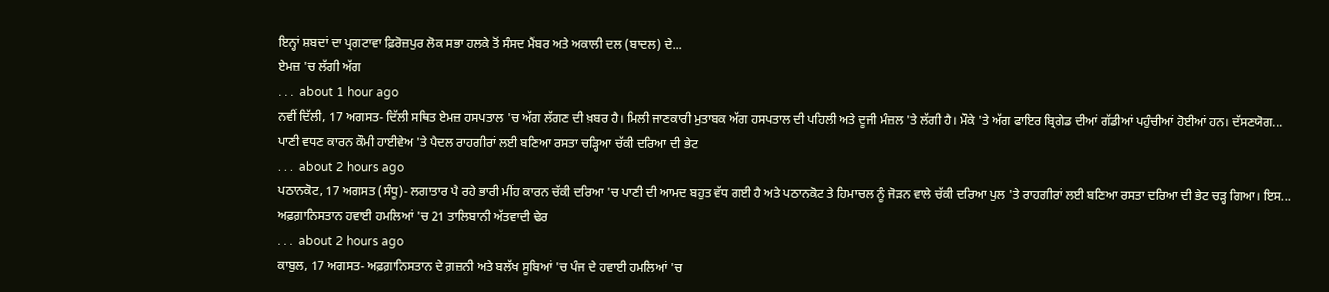ਇਨ੍ਹਾਂ ਸ਼ਬਦਾਂ ਦਾ ਪ੍ਰਗਟਾਵਾ ਫ਼ਿਰੋਜ਼ਪੁਰ ਲੋਕ ਸਭਾ ਹਲਕੇ ਤੋਂ ਸੰਸਦ ਮੈਂਬਰ ਅਤੇ ਅਕਾਲੀ ਦਲ (ਬਾਦਲ) ਦੇ...
ਏਮਜ਼ 'ਚ ਲੱਗੀ ਅੱਗ
. . .  about 1 hour ago
ਨਵੀਂ ਦਿੱਲੀ, 17 ਅਗਸਤ- ਦਿੱਲੀ ਸਥਿਤ ਏਮਜ਼ ਹਸਪਤਾਲ 'ਚ ਅੱਗ ਲੱਗਣ ਦੀ ਖ਼ਬਰ ਹੈ। ਮਿਲੀ ਜਾਣਕਾਰੀ ਮੁਤਾਬਕ ਅੱਗ ਹਸਪਤਾਲ ਦੀ ਪਹਿਲੀ ਅਤੇ ਦੂਜੀ ਮੰਜ਼ਲ 'ਤੇ ਲੱਗੀ ਹੈ। ਮੌਕੇ 'ਤੇ ਅੱਗ ਫਾਇਰ ਬ੍ਰਿਗੇਡ ਦੀਆਂ ਗੱਡੀਆਂ ਪਹੁੰਚੀਆਂ ਹੋਈਆਂ ਹਨ। ਦੱਸਣਯੋਗ...
ਪਾਣੀ ਵਧਣ ਕਾਰਨ ਕੌਮੀ ਹਾਈਵੇਅ 'ਤੇ ਪੈਦਲ ਰਾਹਗੀਰਾਂ ਲਈ ਬਣਿਆ ਰਸਤਾ ਚੜ੍ਹਿਆ ਚੱਕੀ ਦਰਿਆ ਦੀ ਭੇਟ
. . .  about 2 hours ago
ਪਠਾਨਕੋਟ, 17 ਅਗਸਤ (ਸੰਧੂ)- ਲਗਾਤਾਰ ਪੈ ਰਹੇ ਭਾਰੀ ਮੀਂਹ ਕਾਰਨ ਚੱਕੀ ਦਰਿਆ 'ਚ ਪਾਣੀ ਦੀ ਆਮਦ ਬਹੁਤ ਵੱਧ ਗਈ ਹੈ ਅਤੇ ਪਠਾਨਕੋਟ ਤੇ ਹਿਮਾਚਲ ਨੂੰ ਜੋੜਨ ਵਾਲੇ ਚੱਕੀ ਦਰਿਆ ਪੁਲ 'ਤੇ ਰਾਹਗੀਰਾਂ ਲਈ ਬਣਿਆ ਰਸਤਾ ਦਰਿਆ ਦੀ ਭੇਟ ਚੜ੍ਹ ਗਿਆ। ਇਸ...
ਅਫ਼ਗ਼ਾਨਿਸਤਾਨ ਹਵਾਈ ਹਮਲਿਆਂ 'ਚ 21 ਤਾਲਿਬਾਨੀ ਅੱਤਵਾਦੀ ਢੇਰ
. . .  about 2 hours ago
ਕਾਬੁਲ, 17 ਅਗਸਤ- ਅਫ਼ਗ਼ਾਨਿਸਤਾਨ ਦੇ ਗ਼ਜ਼ਨੀ ਅਤੇ ਬਲੱਖ ਸੂਬਿਆਂ 'ਚ ਪੰਜ ਦੇ ਹਵਾਈ ਹਮਲਿਆਂ 'ਚ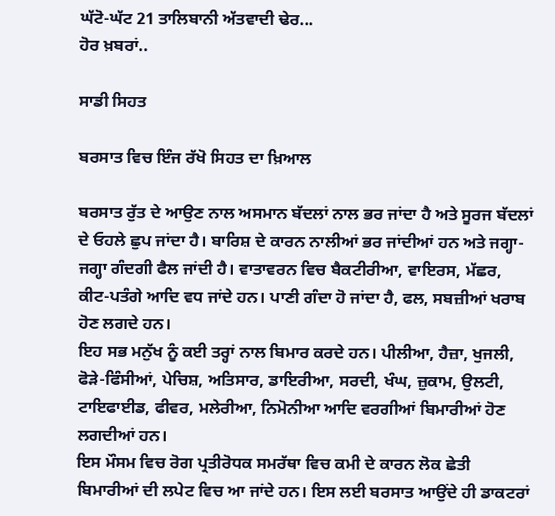ਘੱਟੋ-ਘੱਟ 21 ਤਾਲਿਬਾਨੀ ਅੱਤਵਾਦੀ ਢੇਰ...
ਹੋਰ ਖ਼ਬਰਾਂ..

ਸਾਡੀ ਸਿਹਤ

ਬਰਸਾਤ ਵਿਚ ਇੰਜ ਰੱਖੋ ਸਿਹਤ ਦਾ ਖ਼ਿਆਲ

ਬਰਸਾਤ ਰੁੱਤ ਦੇ ਆਉਣ ਨਾਲ ਅਸਮਾਨ ਬੱਦਲਾਂ ਨਾਲ ਭਰ ਜਾਂਦਾ ਹੈ ਅਤੇ ਸੂਰਜ ਬੱਦਲਾਂ ਦੇ ਓਹਲੇ ਛੁਪ ਜਾਂਦਾ ਹੈ। ਬਾਰਿਸ਼ ਦੇ ਕਾਰਨ ਨਾਲੀਆਂ ਭਰ ਜਾਂਦੀਆਂ ਹਨ ਅਤੇ ਜਗ੍ਹਾ-ਜਗ੍ਹਾ ਗੰਦਗੀ ਫੈਲ ਜਾਂਦੀ ਹੈ। ਵਾਤਾਵਰਨ ਵਿਚ ਬੈਕਟੀਰੀਆ, ਵਾਇਰਸ, ਮੱਛਰ, ਕੀਟ-ਪਤੰਗੇ ਆਦਿ ਵਧ ਜਾਂਦੇ ਹਨ। ਪਾਣੀ ਗੰਦਾ ਹੋ ਜਾਂਦਾ ਹੈ, ਫਲ, ਸਬਜ਼ੀਆਂ ਖਰਾਬ ਹੋਣ ਲਗਦੇ ਹਨ।
ਇਹ ਸਭ ਮਨੁੱਖ ਨੂੰ ਕਈ ਤਰ੍ਹਾਂ ਨਾਲ ਬਿਮਾਰ ਕਰਦੇ ਹਨ। ਪੀਲੀਆ, ਹੈਜ਼ਾ, ਖੁਜਲੀ, ਫੋੜੇ-ਫਿੰਸੀਆਂ, ਪੇਚਿਸ਼, ਅਤਿਸਾਰ, ਡਾਇਰੀਆ, ਸਰਦੀ, ਖੰਘ, ਜ਼ੁਕਾਮ, ਉਲਟੀ, ਟਾਇਫਾਈਡ, ਫੀਵਰ, ਮਲੇਰੀਆ, ਨਿਮੋਨੀਆ ਆਦਿ ਵਰਗੀਆਂ ਬਿਮਾਰੀਆਂ ਹੋਣ ਲਗਦੀਆਂ ਹਨ।
ਇਸ ਮੌਸਮ ਵਿਚ ਰੋਗ ਪ੍ਰਤੀਰੋਧਕ ਸਮਰੱਥਾ ਵਿਚ ਕਮੀ ਦੇ ਕਾਰਨ ਲੋਕ ਛੇਤੀ ਬਿਮਾਰੀਆਂ ਦੀ ਲਪੇਟ ਵਿਚ ਆ ਜਾਂਦੇ ਹਨ। ਇਸ ਲਈ ਬਰਸਾਤ ਆਉਂਦੇ ਹੀ ਡਾਕਟਰਾਂ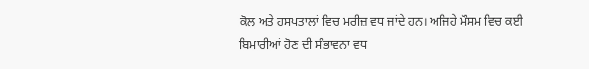ਕੋਲ ਅਤੇ ਹਸਪਤਾਲਾਂ ਵਿਚ ਮਰੀਜ਼ ਵਧ ਜਾਂਦੇ ਹਨ। ਅਜਿਹੇ ਮੌਸਮ ਵਿਚ ਕਈ ਬਿਮਾਰੀਆਂ ਹੋਣ ਦੀ ਸੰਭਾਵਨਾ ਵਧ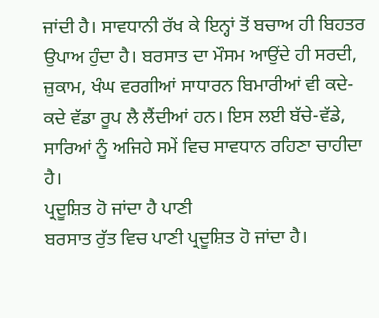ਜਾਂਦੀ ਹੈ। ਸਾਵਧਾਨੀ ਰੱਖ ਕੇ ਇਨ੍ਹਾਂ ਤੋਂ ਬਚਾਅ ਹੀ ਬਿਹਤਰ ਉਪਾਅ ਹੁੰਦਾ ਹੈ। ਬਰਸਾਤ ਦਾ ਮੌਸਮ ਆਉਂਦੇ ਹੀ ਸਰਦੀ, ਜ਼ੁਕਾਮ, ਖੰਘ ਵਰਗੀਆਂ ਸਾਧਾਰਨ ਬਿਮਾਰੀਆਂ ਵੀ ਕਦੇ-ਕਦੇ ਵੱਡਾ ਰੂਪ ਲੈ ਲੈਂਦੀਆਂ ਹਨ। ਇਸ ਲਈ ਬੱਚੇ-ਵੱਡੇ, ਸਾਰਿਆਂ ਨੂੰ ਅਜਿਹੇ ਸਮੇਂ ਵਿਚ ਸਾਵਧਾਨ ਰਹਿਣਾ ਚਾਹੀਦਾ ਹੈ।
ਪ੍ਰਦੂਸ਼ਿਤ ਹੋ ਜਾਂਦਾ ਹੈ ਪਾਣੀ
ਬਰਸਾਤ ਰੁੱਤ ਵਿਚ ਪਾਣੀ ਪ੍ਰਦੂਸ਼ਿਤ ਹੋ ਜਾਂਦਾ ਹੈ।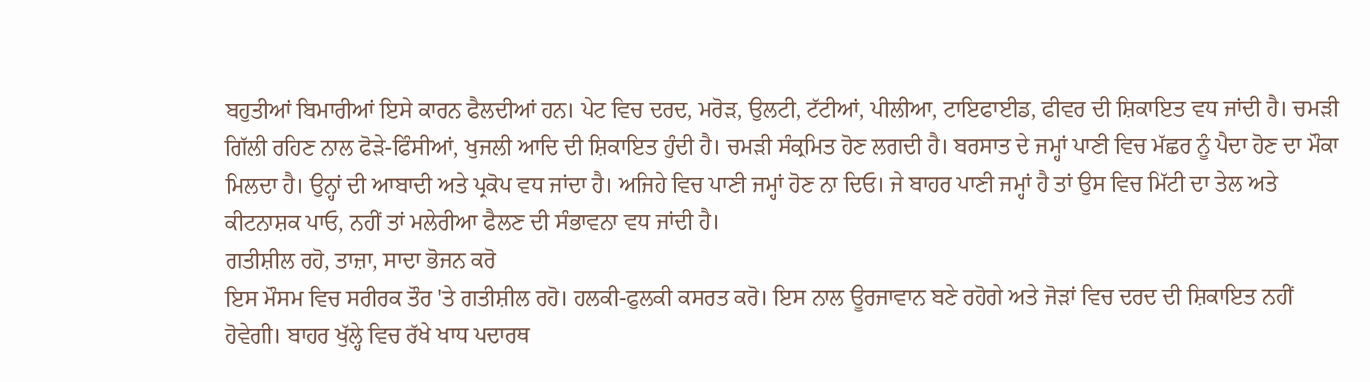ਬਹੁਤੀਆਂ ਬਿਮਾਰੀਆਂ ਇਸੇ ਕਾਰਨ ਫੈਲਦੀਆਂ ਹਨ। ਪੇਟ ਵਿਚ ਦਰਦ, ਮਰੋੜ, ਉਲਟੀ, ਟੱਟੀਆਂ, ਪੀਲੀਆ, ਟਾਇਫਾਈਡ, ਫੀਵਰ ਦੀ ਸ਼ਿਕਾਇਤ ਵਧ ਜਾਂਦੀ ਹੈ। ਚਮੜੀ ਗਿੱਲੀ ਰਹਿਣ ਨਾਲ ਫੋੜੇ-ਫਿੰਸੀਆਂ, ਖੁਜਲੀ ਆਦਿ ਦੀ ਸ਼ਿਕਾਇਤ ਹੁੰਦੀ ਹੈ। ਚਮੜੀ ਸੰਕ੍ਰਮਿਤ ਹੋਣ ਲਗਦੀ ਹੈ। ਬਰਸਾਤ ਦੇ ਜਮ੍ਹਾਂ ਪਾਣੀ ਵਿਚ ਮੱਛਰ ਨੂੰ ਪੈਦਾ ਹੋਣ ਦਾ ਮੌਕਾ ਮਿਲਦਾ ਹੈ। ਉਨ੍ਹਾਂ ਦੀ ਆਬਾਦੀ ਅਤੇ ਪ੍ਰਕੋਪ ਵਧ ਜਾਂਦਾ ਹੈ। ਅਜਿਹੇ ਵਿਚ ਪਾਣੀ ਜਮ੍ਹਾਂ ਹੋਣ ਨਾ ਦਿਓ। ਜੇ ਬਾਹਰ ਪਾਣੀ ਜਮ੍ਹਾਂ ਹੈ ਤਾਂ ਉਸ ਵਿਚ ਮਿੱਟੀ ਦਾ ਤੇਲ ਅਤੇ ਕੀਟਨਾਸ਼ਕ ਪਾਓ, ਨਹੀਂ ਤਾਂ ਮਲੇਰੀਆ ਫੈਲਣ ਦੀ ਸੰਭਾਵਨਾ ਵਧ ਜਾਂਦੀ ਹੈ।
ਗਤੀਸ਼ੀਲ ਰਹੋ, ਤਾਜ਼ਾ, ਸਾਦਾ ਭੋਜਨ ਕਰੋ
ਇਸ ਮੌਸਮ ਵਿਚ ਸਰੀਰਕ ਤੌਰ 'ਤੇ ਗਤੀਸ਼ੀਲ ਰਹੋ। ਹਲਕੀ-ਫੁਲਕੀ ਕਸਰਤ ਕਰੋ। ਇਸ ਨਾਲ ਊਰਜਾਵਾਨ ਬਣੇ ਰਹੋਗੇ ਅਤੇ ਜੋੜਾਂ ਵਿਚ ਦਰਦ ਦੀ ਸ਼ਿਕਾਇਤ ਨਹੀਂ ਹੋਵੇਗੀ। ਬਾਹਰ ਖੁੱਲ੍ਹੇ ਵਿਚ ਰੱਖੇ ਖਾਧ ਪਦਾਰਥ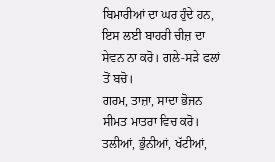ਬਿਮਾਰੀਆਂ ਦਾ ਘਰ ਹੁੰਦੇ ਹਨ, ਇਸ ਲਈ ਬਾਹਰੀ ਚੀਜ਼ ਦਾ ਸੇਵਨ ਨਾ ਕਰੋ। ਗਲੇ-ਸੜੇ ਫਲਾਂ ਤੋਂ ਬਚੋ।
ਗਰਮ, ਤਾਜ਼ਾ, ਸਾਦਾ ਭੋਜਨ ਸੀਮਤ ਮਾਤਰਾ ਵਿਚ ਕਰੋ। ਤਲੀਆਂ, ਭੁੰਨੀਆਂ, ਖੱਟੀਆਂ,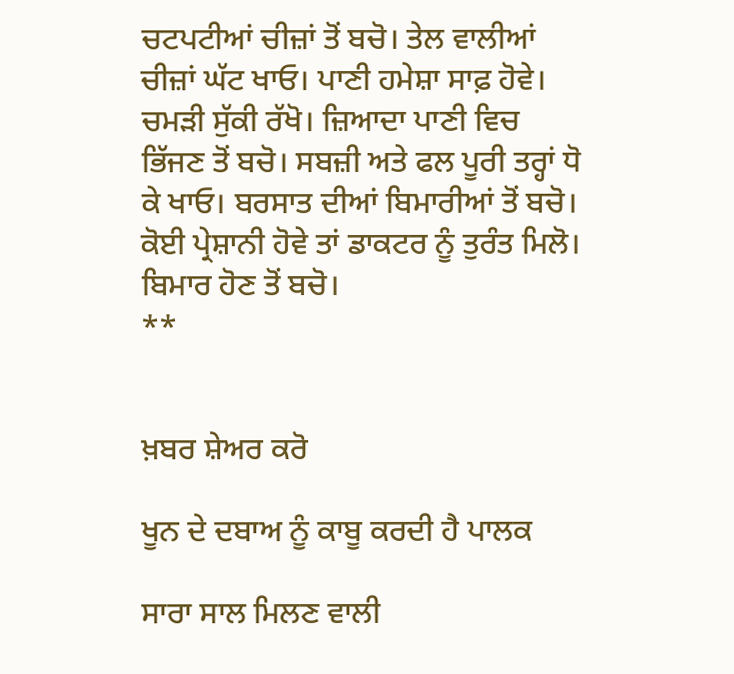ਚਟਪਟੀਆਂ ਚੀਜ਼ਾਂ ਤੋਂ ਬਚੋ। ਤੇਲ ਵਾਲੀਆਂ ਚੀਜ਼ਾਂ ਘੱਟ ਖਾਓ। ਪਾਣੀ ਹਮੇਸ਼ਾ ਸਾਫ਼ ਹੋਵੇ। ਚਮੜੀ ਸੁੱਕੀ ਰੱਖੋ। ਜ਼ਿਆਦਾ ਪਾਣੀ ਵਿਚ ਭਿੱਜਣ ਤੋਂ ਬਚੋ। ਸਬਜ਼ੀ ਅਤੇ ਫਲ ਪੂਰੀ ਤਰ੍ਹਾਂ ਧੋ ਕੇ ਖਾਓ। ਬਰਸਾਤ ਦੀਆਂ ਬਿਮਾਰੀਆਂ ਤੋਂ ਬਚੋ। ਕੋਈ ਪ੍ਰੇਸ਼ਾਨੀ ਹੋਵੇ ਤਾਂ ਡਾਕਟਰ ਨੂੰ ਤੁਰੰਤ ਮਿਲੋ। ਬਿਮਾਰ ਹੋਣ ਤੋਂ ਬਚੋ।
**


ਖ਼ਬਰ ਸ਼ੇਅਰ ਕਰੋ

ਖੂਨ ਦੇ ਦਬਾਅ ਨੂੰ ਕਾਬੂ ਕਰਦੀ ਹੈ ਪਾਲਕ

ਸਾਰਾ ਸਾਲ ਮਿਲਣ ਵਾਲੀ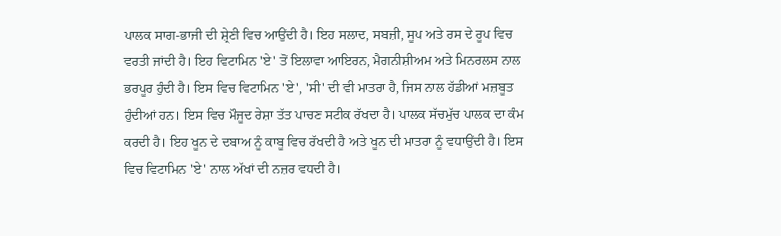ਪਾਲਕ ਸਾਗ-ਭਾਜੀ ਦੀ ਸ਼੍ਰੇਣੀ ਵਿਚ ਆਉਂਦੀ ਹੈ। ਇਹ ਸਲਾਦ, ਸਬਜ਼ੀ, ਸੂਪ ਅਤੇ ਰਸ ਦੇ ਰੂਪ ਵਿਚ ਵਰਤੀ ਜਾਂਦੀ ਹੈ। ਇਹ ਵਿਟਾਮਿਨ 'ਏ' ਤੋਂ ਇਲਾਵਾ ਆਇਰਨ, ਮੈਗਨੀਸ਼ੀਅਮ ਅਤੇ ਮਿਨਰਲਸ ਨਾਲ ਭਰਪੂਰ ਹੁੰਦੀ ਹੈ। ਇਸ ਵਿਚ ਵਿਟਾਮਿਨ 'ਏ', 'ਸੀ' ਦੀ ਵੀ ਮਾਤਰਾ ਹੈ, ਜਿਸ ਨਾਲ ਹੱਡੀਆਂ ਮਜ਼ਬੂਤ ਹੁੰਦੀਆਂ ਹਨ। ਇਸ ਵਿਚ ਮੌਜੂਦ ਰੇਸ਼ਾ ਤੱਤ ਪਾਚਣ ਸਟੀਕ ਰੱਖਦਾ ਹੈ। ਪਾਲਕ ਸੱਚਮੁੱਚ ਪਾਲਕ ਦਾ ਕੰਮ ਕਰਦੀ ਹੈ। ਇਹ ਖੂਨ ਦੇ ਦਬਾਅ ਨੂੰ ਕਾਬੂ ਵਿਚ ਰੱਖਦੀ ਹੈ ਅਤੇ ਖੂਨ ਦੀ ਮਾਤਰਾ ਨੂੰ ਵਧਾਉਂਦੀ ਹੈ। ਇਸ ਵਿਚ ਵਿਟਾਮਿਨ 'ਏ' ਨਾਲ ਅੱਖਾਂ ਦੀ ਨਜ਼ਰ ਵਧਦੀ ਹੈ।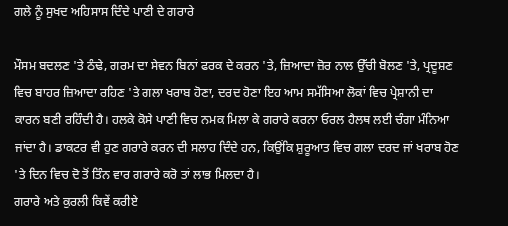ਗਲੇ ਨੂੰ ਸੁਖਦ ਅਹਿਸਾਸ ਦਿੰਦੇ ਪਾਣੀ ਦੇ ਗਰਾਰੇ

ਮੌਸਮ ਬਦਲਣ 'ਤੇ ਠੰਢੇ, ਗਰਮ ਦਾ ਸੇਵਨ ਬਿਨਾਂ ਫਰਕ ਦੇ ਕਰਨ 'ਤੇ, ਜ਼ਿਆਦਾ ਜ਼ੋਰ ਨਾਲ ਉੱਚੀ ਬੋਲਣ 'ਤੇ, ਪ੍ਰਦੂਸ਼ਣ ਵਿਚ ਬਾਹਰ ਜ਼ਿਆਦਾ ਰਹਿਣ 'ਤੇ ਗਲਾ ਖਰਾਬ ਹੋਣਾ, ਦਰਦ ਹੋਣਾ ਇਹ ਆਮ ਸਮੱਸਿਆ ਲੋਕਾਂ ਵਿਚ ਪ੍ਰੇਸ਼ਾਨੀ ਦਾ ਕਾਰਨ ਬਣੀ ਰਹਿੰਦੀ ਹੈ। ਹਲਕੇ ਕੋਸੇ ਪਾਣੀ ਵਿਚ ਨਮਕ ਮਿਲਾ ਕੇ ਗਰਾਰੇ ਕਰਨਾ ਓਰਲ ਹੈਲਥ ਲਈ ਚੰਗਾ ਮੰਨਿਆ ਜਾਂਦਾ ਹੈ। ਡਾਕਟਰ ਵੀ ਹੁਣ ਗਰਾਰੇ ਕਰਨ ਦੀ ਸਲਾਹ ਦਿੰਦੇ ਹਨ, ਕਿਉਂਕਿ ਸ਼ੁਰੂਆਤ ਵਿਚ ਗਲਾ ਦਰਦ ਜਾਂ ਖਰਾਬ ਹੋਣ 'ਤੇ ਦਿਨ ਵਿਚ ਦੋ ਤੋਂ ਤਿੰਨ ਵਾਰ ਗਰਾਰੇ ਕਰੋ ਤਾਂ ਲਾਭ ਮਿਲਦਾ ਹੈ।
ਗਰਾਰੇ ਅਤੇ ਕੁਰਲੀ ਕਿਵੇਂ ਕਰੀਏ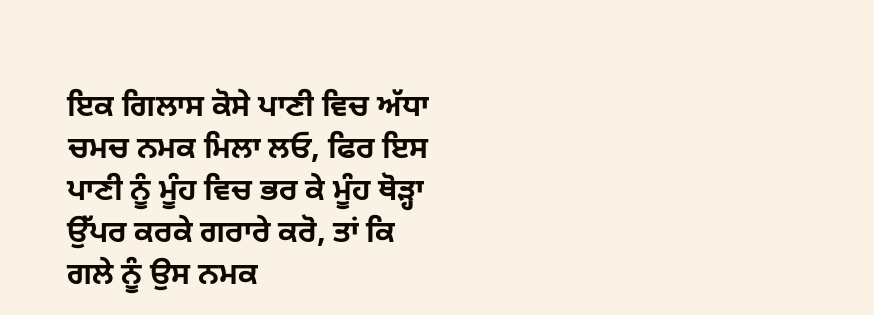ਇਕ ਗਿਲਾਸ ਕੋਸੇ ਪਾਣੀ ਵਿਚ ਅੱਧਾ ਚਮਚ ਨਮਕ ਮਿਲਾ ਲਓ, ਫਿਰ ਇਸ ਪਾਣੀ ਨੂੰ ਮੂੰਹ ਵਿਚ ਭਰ ਕੇ ਮੂੰਹ ਥੋੜ੍ਹਾ ਉੱਪਰ ਕਰਕੇ ਗਰਾਰੇ ਕਰੋ, ਤਾਂ ਕਿ ਗਲੇ ਨੂੰ ਉਸ ਨਮਕ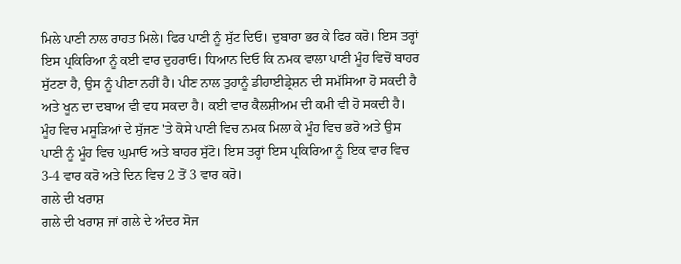ਮਿਲੇ ਪਾਣੀ ਨਾਲ ਰਾਹਤ ਮਿਲੇ। ਫਿਰ ਪਾਣੀ ਨੂੰ ਸੁੱਟ ਦਿਓ। ਦੁਬਾਰਾ ਭਰ ਕੇ ਫਿਰ ਕਰੋ। ਇਸ ਤਰ੍ਹਾਂ ਇਸ ਪ੍ਰਕਿਰਿਆ ਨੂੰ ਕਈ ਵਾਰ ਦੁਹਰਾਓ। ਧਿਆਨ ਦਿਓ ਕਿ ਨਮਕ ਵਾਲਾ ਪਾਣੀ ਮੂੰਹ ਵਿਚੋਂ ਬਾਹਰ ਸੁੱਟਣਾ ਹੈ, ਉਸ ਨੂੰ ਪੀਣਾ ਨਹੀਂ ਹੈ। ਪੀਣ ਨਾਲ ਤੁਹਾਨੂੰ ਡੀਹਾਈਡ੍ਰੇਸ਼ਨ ਦੀ ਸਮੱਸਿਆ ਹੋ ਸਕਦੀ ਹੈ ਅਤੇ ਖੂਨ ਦਾ ਦਬਾਅ ਵੀ ਵਧ ਸਕਦਾ ਹੈ। ਕਈ ਵਾਰ ਕੈਲਸ਼ੀਅਮ ਦੀ ਕਮੀ ਵੀ ਹੋ ਸਕਦੀ ਹੈ।
ਮੂੰਹ ਵਿਚ ਮਸੂੜਿਆਂ ਦੇ ਸੁੱਜਣ 'ਤੇ ਕੋਸੇ ਪਾਣੀ ਵਿਚ ਨਮਕ ਮਿਲਾ ਕੇ ਮੂੰਹ ਵਿਚ ਭਰੋ ਅਤੇ ਉਸ ਪਾਣੀ ਨੂੰ ਮੂੰਹ ਵਿਚ ਘੁਮਾਓ ਅਤੇ ਬਾਹਰ ਸੁੱਟੋ। ਇਸ ਤਰ੍ਹਾਂ ਇਸ ਪ੍ਰਕਿਰਿਆ ਨੂੰ ਇਕ ਵਾਰ ਵਿਚ 3-4 ਵਾਰ ਕਰੋ ਅਤੇ ਦਿਨ ਵਿਚ 2 ਤੋਂ 3 ਵਾਰ ਕਰੋ।
ਗਲੇ ਦੀ ਖਰਾਸ਼
ਗਲੇ ਦੀ ਖਰਾਸ਼ ਜਾਂ ਗਲੇ ਦੇ ਅੰਦਰ ਸੋਜ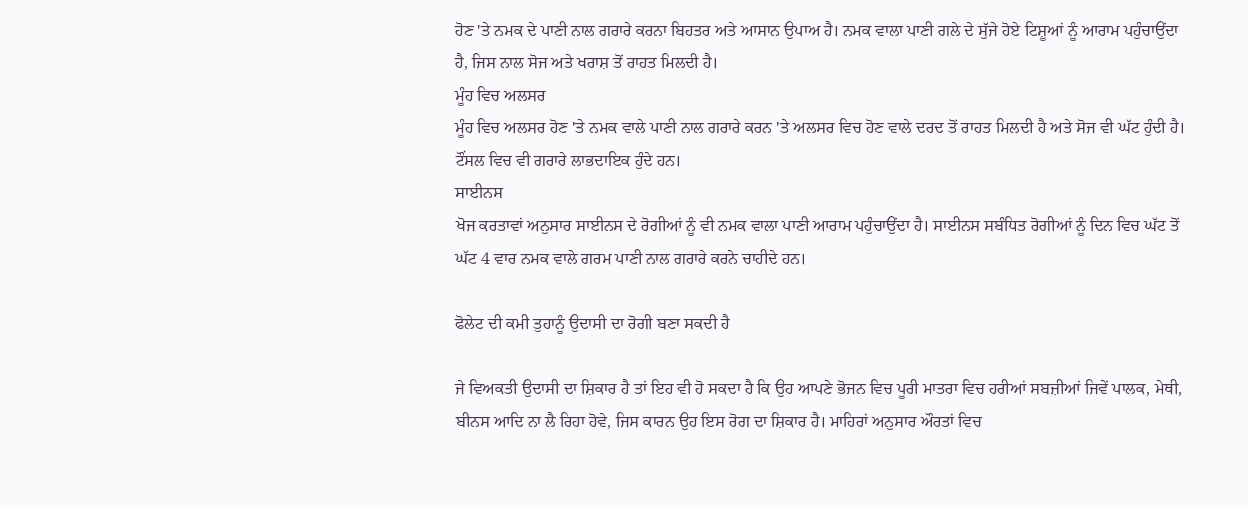ਹੋਣ 'ਤੇ ਨਮਕ ਦੇ ਪਾਣੀ ਨਾਲ ਗਰਾਰੇ ਕਰਨਾ ਬਿਹਤਰ ਅਤੇ ਆਸਾਨ ਉਪਾਅ ਹੈ। ਨਮਕ ਵਾਲਾ ਪਾਣੀ ਗਲੇ ਦੇ ਸੁੱਜੇ ਹੋਏ ਟਿਸ਼ੂਆਂ ਨੂੰ ਆਰਾਮ ਪਹੁੰਚਾਉਂਦਾ ਹੈ, ਜਿਸ ਨਾਲ ਸੋਜ ਅਤੇ ਖਰਾਸ਼ ਤੋਂ ਰਾਹਤ ਮਿਲਦੀ ਹੈ।
ਮੂੰਹ ਵਿਚ ਅਲਸਰ
ਮੂੰਹ ਵਿਚ ਅਲਸਰ ਹੋਣ 'ਤੇ ਨਮਕ ਵਾਲੇ ਪਾਣੀ ਨਾਲ ਗਰਾਰੇ ਕਰਨ 'ਤੇ ਅਲਸਰ ਵਿਚ ਹੋਣ ਵਾਲੇ ਦਰਦ ਤੋਂ ਰਾਹਤ ਮਿਲਦੀ ਹੈ ਅਤੇ ਸੋਜ ਵੀ ਘੱਟ ਹੁੰਦੀ ਹੈ। ਟੌਂਸਲ ਵਿਚ ਵੀ ਗਰਾਰੇ ਲਾਭਦਾਇਕ ਹੁੰਦੇ ਹਨ।
ਸਾਈਨਸ
ਖੋਜ ਕਰਤਾਵਾਂ ਅਨੁਸਾਰ ਸਾਈਨਸ ਦੇ ਰੋਗੀਆਂ ਨੂੰ ਵੀ ਨਮਕ ਵਾਲਾ ਪਾਣੀ ਆਰਾਮ ਪਹੁੰਚਾਉਂਦਾ ਹੈ। ਸਾਈਨਸ ਸਬੰਧਿਤ ਰੋਗੀਆਂ ਨੂੰ ਦਿਨ ਵਿਚ ਘੱਟ ਤੋਂ ਘੱਟ 4 ਵਾਰ ਨਮਕ ਵਾਲੇ ਗਰਮ ਪਾਣੀ ਨਾਲ ਗਰਾਰੇ ਕਰਨੇ ਚਾਹੀਦੇ ਹਨ।

ਫੋਲੇਟ ਦੀ ਕਮੀ ਤੁਹਾਨੂੰ ਉਦਾਸੀ ਦਾ ਰੋਗੀ ਬਣਾ ਸਕਦੀ ਹੈ

ਜੇ ਵਿਅਕਤੀ ਉਦਾਸੀ ਦਾ ਸ਼ਿਕਾਰ ਹੈ ਤਾਂ ਇਹ ਵੀ ਹੋ ਸਕਦਾ ਹੈ ਕਿ ਉਹ ਆਪਣੇ ਭੋਜਨ ਵਿਚ ਪੂਰੀ ਮਾਤਰਾ ਵਿਚ ਹਰੀਆਂ ਸਬਜ਼ੀਆਂ ਜਿਵੇਂ ਪਾਲਕ, ਮੇਥੀ, ਬੀਨਸ ਆਦਿ ਨਾ ਲੈ ਰਿਹਾ ਹੋਵੇ, ਜਿਸ ਕਾਰਨ ਉਹ ਇਸ ਰੋਗ ਦਾ ਸ਼ਿਕਾਰ ਹੈ। ਮਾਹਿਰਾਂ ਅਨੁਸਾਰ ਔਰਤਾਂ ਵਿਚ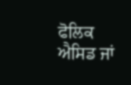ਫੋਲਿਕ ਐਸਿਡ ਜਾਂ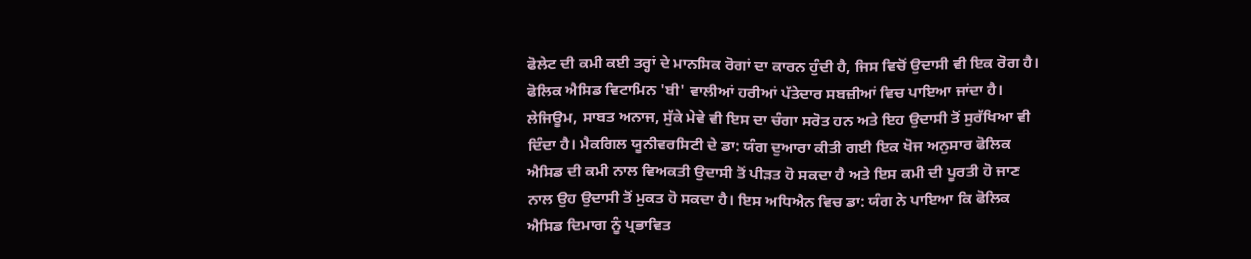ਫੋਲੇਟ ਦੀ ਕਮੀ ਕਈ ਤਰ੍ਹਾਂ ਦੇ ਮਾਨਸਿਕ ਰੋਗਾਂ ਦਾ ਕਾਰਨ ਹੁੰਦੀ ਹੈ, ਜਿਸ ਵਿਚੋਂ ਉਦਾਸੀ ਵੀ ਇਕ ਰੋਗ ਹੈ। ਫੋਲਿਕ ਐਸਿਡ ਵਿਟਾਮਿਨ 'ਬੀ' ਵਾਲੀਆਂ ਹਰੀਆਂ ਪੱਤੇਦਾਰ ਸਬਜ਼ੀਆਂ ਵਿਚ ਪਾਇਆ ਜਾਂਦਾ ਹੈ। ਲੇਜਿਊਮ, ਸਾਬਤ ਅਨਾਜ, ਸੁੱਕੇ ਮੇਵੇ ਵੀ ਇਸ ਦਾ ਚੰਗਾ ਸਰੋਤ ਹਨ ਅਤੇ ਇਹ ਉਦਾਸੀ ਤੋਂ ਸੁਰੱਖਿਆ ਵੀ ਦਿੰਦਾ ਹੈ। ਮੈਕਗਿਲ ਯੂਨੀਵਰਸਿਟੀ ਦੇ ਡਾ: ਯੰਗ ਦੁਆਰਾ ਕੀਤੀ ਗਈ ਇਕ ਖੋਜ ਅਨੁਸਾਰ ਫੋਲਿਕ ਐਸਿਡ ਦੀ ਕਮੀ ਨਾਲ ਵਿਅਕਤੀ ਉਦਾਸੀ ਤੋਂ ਪੀੜਤ ਹੋ ਸਕਦਾ ਹੈ ਅਤੇ ਇਸ ਕਮੀ ਦੀ ਪੂਰਤੀ ਹੋ ਜਾਣ ਨਾਲ ਉਹ ਉਦਾਸੀ ਤੋਂ ਮੁਕਤ ਹੋ ਸਕਦਾ ਹੈ। ਇਸ ਅਧਿਐਨ ਵਿਚ ਡਾ: ਯੰਗ ਨੇ ਪਾਇਆ ਕਿ ਫੋਲਿਕ ਐਸਿਡ ਦਿਮਾਗ ਨੂੰ ਪ੍ਰਭਾਵਿਤ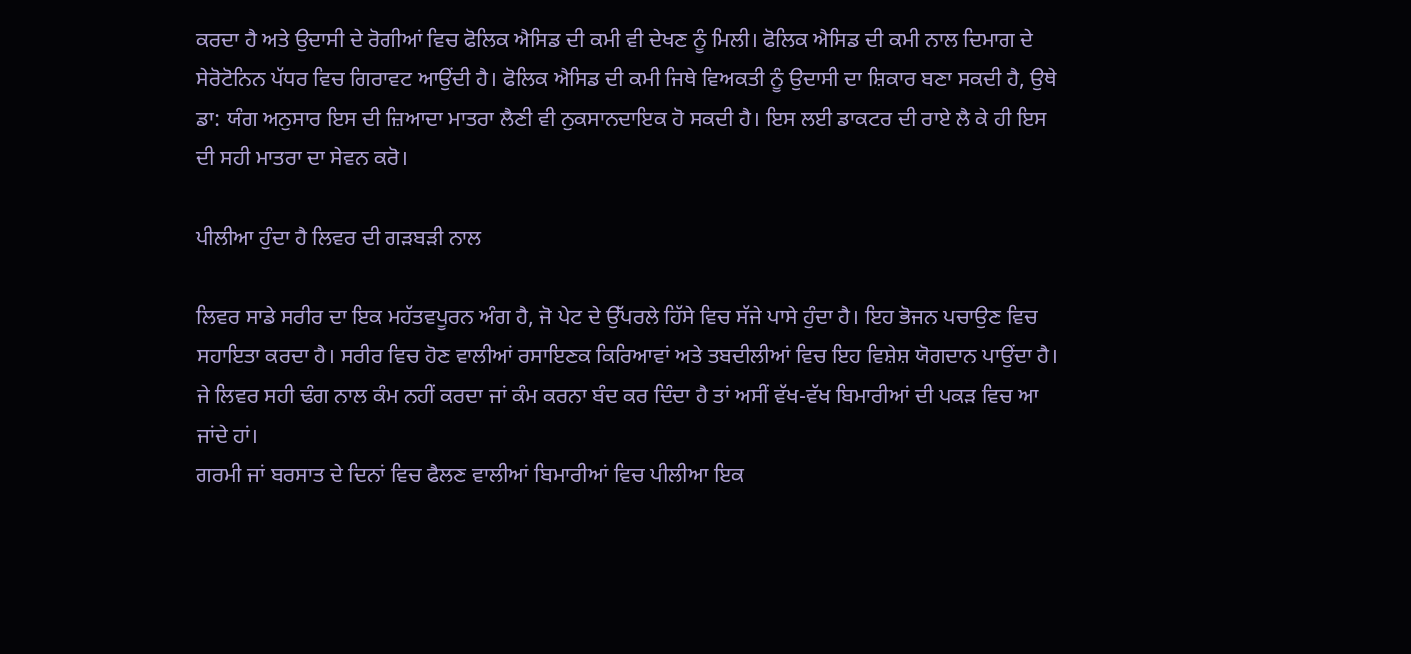ਕਰਦਾ ਹੈ ਅਤੇ ਉਦਾਸੀ ਦੇ ਰੋਗੀਆਂ ਵਿਚ ਫੋਲਿਕ ਐਸਿਡ ਦੀ ਕਮੀ ਵੀ ਦੇਖਣ ਨੂੰ ਮਿਲੀ। ਫੋਲਿਕ ਐਸਿਡ ਦੀ ਕਮੀ ਨਾਲ ਦਿਮਾਗ ਦੇ ਸੇਰੋਟੋਨਿਨ ਪੱਧਰ ਵਿਚ ਗਿਰਾਵਟ ਆਉਂਦੀ ਹੈ। ਫੋਲਿਕ ਐਸਿਡ ਦੀ ਕਮੀ ਜਿਥੇ ਵਿਅਕਤੀ ਨੂੰ ਉਦਾਸੀ ਦਾ ਸ਼ਿਕਾਰ ਬਣਾ ਸਕਦੀ ਹੈ, ਉਥੇ ਡਾ: ਯੰਗ ਅਨੁਸਾਰ ਇਸ ਦੀ ਜ਼ਿਆਦਾ ਮਾਤਰਾ ਲੈਣੀ ਵੀ ਨੁਕਸਾਨਦਾਇਕ ਹੋ ਸਕਦੀ ਹੈ। ਇਸ ਲਈ ਡਾਕਟਰ ਦੀ ਰਾਏ ਲੈ ਕੇ ਹੀ ਇਸ ਦੀ ਸਹੀ ਮਾਤਰਾ ਦਾ ਸੇਵਨ ਕਰੋ।

ਪੀਲੀਆ ਹੁੰਦਾ ਹੈ ਲਿਵਰ ਦੀ ਗੜਬੜੀ ਨਾਲ

ਲਿਵਰ ਸਾਡੇ ਸਰੀਰ ਦਾ ਇਕ ਮਹੱਤਵਪੂਰਨ ਅੰਗ ਹੈ, ਜੋ ਪੇਟ ਦੇ ਉੱਪਰਲੇ ਹਿੱਸੇ ਵਿਚ ਸੱਜੇ ਪਾਸੇ ਹੁੰਦਾ ਹੈ। ਇਹ ਭੋਜਨ ਪਚਾਉਣ ਵਿਚ ਸਹਾਇਤਾ ਕਰਦਾ ਹੈ। ਸਰੀਰ ਵਿਚ ਹੋਣ ਵਾਲੀਆਂ ਰਸਾਇਣਕ ਕਿਰਿਆਵਾਂ ਅਤੇ ਤਬਦੀਲੀਆਂ ਵਿਚ ਇਹ ਵਿਸ਼ੇਸ਼ ਯੋਗਦਾਨ ਪਾਉਂਦਾ ਹੈ। ਜੇ ਲਿਵਰ ਸਹੀ ਢੰਗ ਨਾਲ ਕੰਮ ਨਹੀਂ ਕਰਦਾ ਜਾਂ ਕੰਮ ਕਰਨਾ ਬੰਦ ਕਰ ਦਿੰਦਾ ਹੈ ਤਾਂ ਅਸੀਂ ਵੱਖ-ਵੱਖ ਬਿਮਾਰੀਆਂ ਦੀ ਪਕੜ ਵਿਚ ਆ ਜਾਂਦੇ ਹਾਂ।
ਗਰਮੀ ਜਾਂ ਬਰਸਾਤ ਦੇ ਦਿਨਾਂ ਵਿਚ ਫੈਲਣ ਵਾਲੀਆਂ ਬਿਮਾਰੀਆਂ ਵਿਚ ਪੀਲੀਆ ਇਕ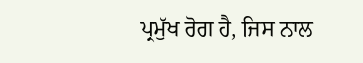ਪ੍ਰਮੁੱਖ ਰੋਗ ਹੈ, ਜਿਸ ਨਾਲ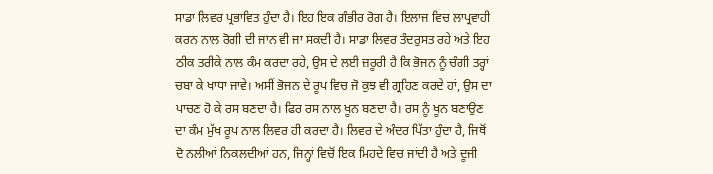ਸਾਡਾ ਲਿਵਰ ਪ੍ਰਭਾਵਿਤ ਹੁੰਦਾ ਹੈ। ਇਹ ਇਕ ਗੰਭੀਰ ਰੋਗ ਹੈ। ਇਲਾਜ ਵਿਚ ਲਾਪ੍ਰਵਾਹੀ ਕਰਨ ਨਾਲ ਰੋਗੀ ਦੀ ਜਾਨ ਵੀ ਜਾ ਸਕਦੀ ਹੈ। ਸਾਡਾ ਲਿਵਰ ਤੰਦਰੁਸਤ ਰਹੇ ਅਤੇ ਇਹ ਠੀਕ ਤਰੀਕੇ ਨਾਲ ਕੰਮ ਕਰਦਾ ਰਹੇ, ਉਸ ਦੇ ਲਈ ਜ਼ਰੂਰੀ ਹੈ ਕਿ ਭੋਜਨ ਨੂੰ ਚੰਗੀ ਤਰ੍ਹਾਂ ਚਬਾ ਕੇ ਖਾਧਾ ਜਾਵੇ। ਅਸੀਂ ਭੋਜਨ ਦੇ ਰੂਪ ਵਿਚ ਜੋ ਕੁਝ ਵੀ ਗ੍ਰਹਿਣ ਕਰਦੇ ਹਾਂ, ਉਸ ਦਾ ਪਾਚਣ ਹੋ ਕੇ ਰਸ ਬਣਦਾ ਹੈ। ਫਿਰ ਰਸ ਨਾਲ ਖੂਨ ਬਣਦਾ ਹੈ। ਰਸ ਨੂੰ ਖੂਨ ਬਣਾਉਣ ਦਾ ਕੰਮ ਮੁੱਖ ਰੂਪ ਨਾਲ ਲਿਵਰ ਹੀ ਕਰਦਾ ਹੈ। ਲਿਵਰ ਦੇ ਅੰਦਰ ਪਿੱਤਾ ਹੁੰਦਾ ਹੈ, ਜਿਥੋਂ ਦੋ ਨਲੀਆਂ ਨਿਕਲਦੀਆਂ ਹਨ, ਜਿਨ੍ਹਾਂ ਵਿਚੋਂ ਇਕ ਮਿਹਦੇ ਵਿਚ ਜਾਂਦੀ ਹੈ ਅਤੇ ਦੂਜੀ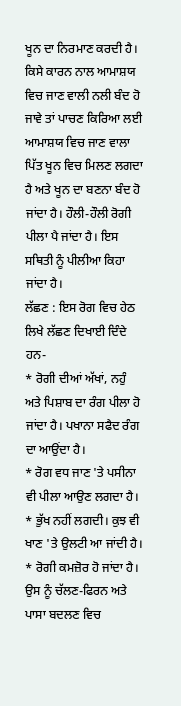ਖੂਨ ਦਾ ਨਿਰਮਾਣ ਕਰਦੀ ਹੈ।
ਕਿਸੇ ਕਾਰਨ ਨਾਲ ਆਮਾਸ਼ਯ ਵਿਚ ਜਾਣ ਵਾਲੀ ਨਲੀ ਬੰਦ ਹੋ ਜਾਵੇ ਤਾਂ ਪਾਚਣ ਕਿਰਿਆ ਲਈ ਆਮਾਸ਼ਯ ਵਿਚ ਜਾਣ ਵਾਲਾ ਪਿੱਤ ਖੂਨ ਵਿਚ ਮਿਲਣ ਲਗਦਾ ਹੈ ਅਤੇ ਖੂਨ ਦਾ ਬਣਨਾ ਬੰਦ ਹੋ ਜਾਂਦਾ ਹੈ। ਹੌਲੀ-ਹੌਲੀ ਰੋਗੀ ਪੀਲਾ ਪੈ ਜਾਂਦਾ ਹੈ। ਇਸ ਸਥਿਤੀ ਨੂੰ ਪੀਲੀਆ ਕਿਹਾ ਜਾਂਦਾ ਹੈ।
ਲੱਛਣ : ਇਸ ਰੋਗ ਵਿਚ ਹੇਠ ਲਿਖੇ ਲੱਛਣ ਦਿਖਾਈ ਦਿੰਦੇ ਹਨ-
* ਰੋਗੀ ਦੀਆਂ ਅੱਖਾਂ, ਨਹੁੰ ਅਤੇ ਪਿਸ਼ਾਬ ਦਾ ਰੰਗ ਪੀਲਾ ਹੋ ਜਾਂਦਾ ਹੈ। ਪਖਾਨਾ ਸਫੈਦ ਰੰਗ ਦਾ ਆਉਂਦਾ ਹੈ।
* ਰੋਗ ਵਧ ਜਾਣ 'ਤੇ ਪਸੀਨਾ ਵੀ ਪੀਲਾ ਆਉਣ ਲਗਦਾ ਹੈ।
* ਭੁੱਖ ਨਹੀਂ ਲਗਦੀ। ਕੁਝ ਵੀ ਖਾਣ 'ਤੇ ਉਲਟੀ ਆ ਜਾਂਦੀ ਹੈ।
* ਰੋਗੀ ਕਮਜ਼ੋਰ ਹੋ ਜਾਂਦਾ ਹੈ। ਉਸ ਨੂੰ ਚੱਲਣ-ਫਿਰਨ ਅਤੇ ਪਾਸਾ ਬਦਲਣ ਵਿਚ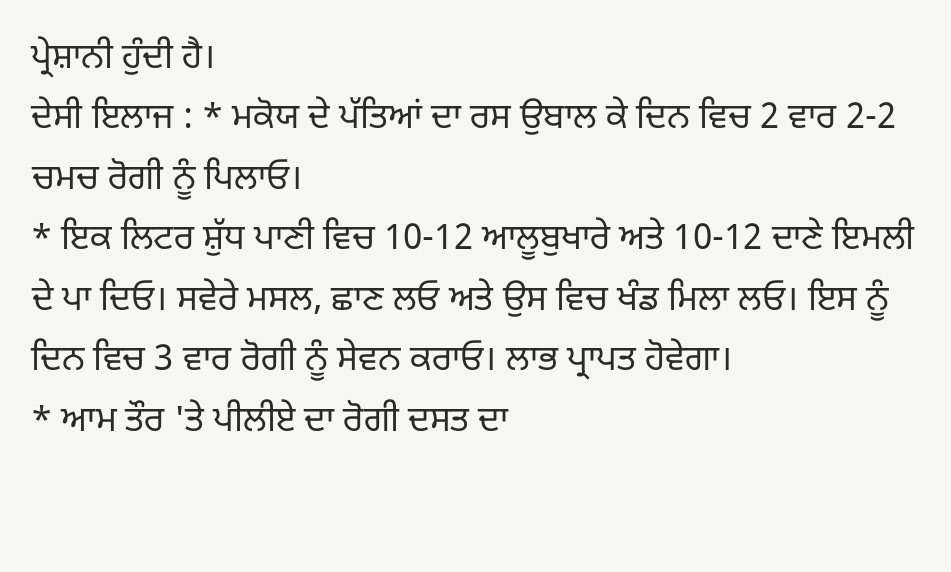ਪ੍ਰੇਸ਼ਾਨੀ ਹੁੰਦੀ ਹੈ।
ਦੇਸੀ ਇਲਾਜ : * ਮਕੋਯ ਦੇ ਪੱਤਿਆਂ ਦਾ ਰਸ ਉਬਾਲ ਕੇ ਦਿਨ ਵਿਚ 2 ਵਾਰ 2-2 ਚਮਚ ਰੋਗੀ ਨੂੰ ਪਿਲਾਓ।
* ਇਕ ਲਿਟਰ ਸ਼ੁੱਧ ਪਾਣੀ ਵਿਚ 10-12 ਆਲੂਬੁਖਾਰੇ ਅਤੇ 10-12 ਦਾਣੇ ਇਮਲੀ ਦੇ ਪਾ ਦਿਓ। ਸਵੇਰੇ ਮਸਲ, ਛਾਣ ਲਓ ਅਤੇ ਉਸ ਵਿਚ ਖੰਡ ਮਿਲਾ ਲਓ। ਇਸ ਨੂੰ ਦਿਨ ਵਿਚ 3 ਵਾਰ ਰੋਗੀ ਨੂੰ ਸੇਵਨ ਕਰਾਓ। ਲਾਭ ਪ੍ਰਾਪਤ ਹੋਵੇਗਾ।
* ਆਮ ਤੌਰ 'ਤੇ ਪੀਲੀਏ ਦਾ ਰੋਗੀ ਦਸਤ ਦਾ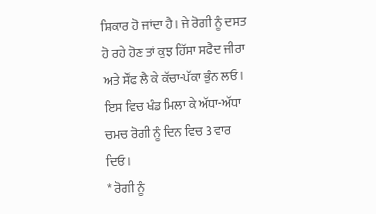ਸ਼ਿਕਾਰ ਹੋ ਜਾਂਦਾ ਹੈ। ਜੇ ਰੋਗੀ ਨੂੰ ਦਸਤ ਹੋ ਰਹੇ ਹੋਣ ਤਾਂ ਕੁਝ ਹਿੱਸਾ ਸਫੈਦ ਜੀਰਾ ਅਤੇ ਸੌਂਫ ਲੈ ਕੇ ਕੱਚਾ-ਪੱਕਾ ਭੁੰਨ ਲਓ। ਇਸ ਵਿਚ ਖੰਡ ਮਿਲਾ ਕੇ ਅੱਧਾ-ਅੱਧਾ ਚਮਚ ਰੋਗੀ ਨੂੰ ਦਿਨ ਵਿਚ 3 ਵਾਰ ਦਿਓ।
* ਰੋਗੀ ਨੂੰ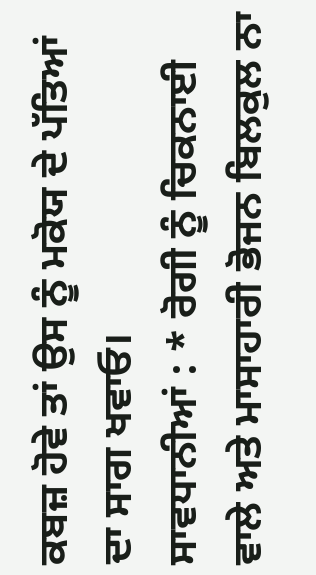ਕਬਜ਼ ਹੋਵੇ ਤਾਂ ਉਸ ਨੂੰ ਮਕੋਯ ਦੇ ਪੱਤਿਆਂ ਦਾ ਸਾਗ ਖਵਾਓ।
ਸਾਵਧਾਨੀਆਂ : * ਰੋਗੀ ਨੂੰ ਚਿਕਨਾਈ ਵਾਲੇ ਅਤੇ ਮਾਸਾਹਾਰੀ ਭੋਜਨ ਬਿਲਕੁਲ ਨਾ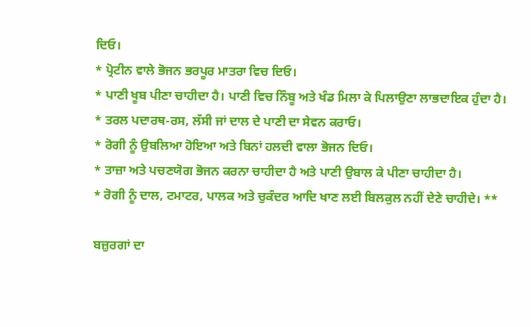ਦਿਓ।
* ਪ੍ਰੋਟੀਨ ਵਾਲੇ ਭੋਜਨ ਭਰਪੂਰ ਮਾਤਰਾ ਵਿਚ ਦਿਓ।
* ਪਾਣੀ ਖੂਬ ਪੀਣਾ ਚਾਹੀਦਾ ਹੈ। ਪਾਣੀ ਵਿਚ ਨਿੰਬੂ ਅਤੇ ਖੰਡ ਮਿਲਾ ਕੇ ਪਿਲਾਉਣਾ ਲਾਭਦਾਇਕ ਹੁੰਦਾ ਹੈ।
* ਤਰਲ ਪਦਾਰਥ-ਰਸ, ਲੱਸੀ ਜਾਂ ਦਾਲ ਦੇ ਪਾਣੀ ਦਾ ਸੇਵਨ ਕਰਾਓ।
* ਰੋਗੀ ਨੂੰ ਉਬਲਿਆ ਹੋਇਆ ਅਤੇ ਬਿਨਾਂ ਹਲਦੀ ਵਾਲਾ ਭੋਜਨ ਦਿਓ।
* ਤਾਜ਼ਾ ਅਤੇ ਪਚਣਯੋਗ ਭੋਜਨ ਕਰਨਾ ਚਾਹੀਦਾ ਹੈ ਅਤੇ ਪਾਣੀ ਉਬਾਲ ਕੇ ਪੀਣਾ ਚਾਹੀਦਾ ਹੈ।
* ਰੋਗੀ ਨੂੰ ਦਾਲ, ਟਮਾਟਰ, ਪਾਲਕ ਅਤੇ ਚੁਕੰਦਰ ਆਦਿ ਖਾਣ ਲਈ ਬਿਲਕੁਲ ਨਹੀਂ ਦੇਣੇ ਚਾਹੀਦੇ। **

ਬਜ਼ੁਰਗਾਂ ਦਾ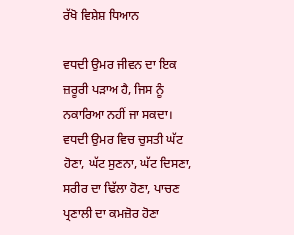ਰੱਖੋ ਵਿਸ਼ੇਸ਼ ਧਿਆਨ

ਵਧਦੀ ਉਮਰ ਜੀਵਨ ਦਾ ਇਕ ਜ਼ਰੂਰੀ ਪੜਾਅ ਹੈ, ਜਿਸ ਨੂੰ ਨਕਾਰਿਆ ਨਹੀਂ ਜਾ ਸਕਦਾ। ਵਧਦੀ ਉਮਰ ਵਿਚ ਚੁਸਤੀ ਘੱਟ ਹੋਣਾ, ਘੱਟ ਸੁਣਨਾ, ਘੱਟ ਦਿਸਣਾ, ਸਰੀਰ ਦਾ ਢਿੱਲਾ ਹੋਣਾ, ਪਾਚਣ ਪ੍ਰਣਾਲੀ ਦਾ ਕਮਜ਼ੋਰ ਹੋਣਾ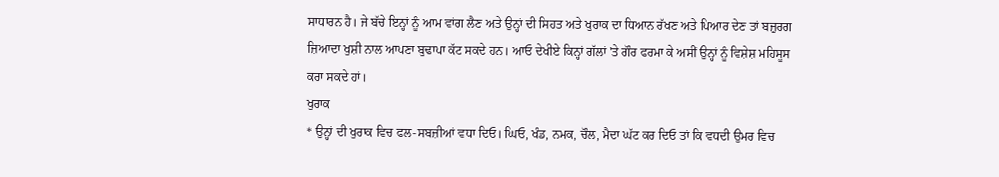ਸਾਧਾਰਨ ਹੈ। ਜੇ ਬੱਚੇ ਇਨ੍ਹਾਂ ਨੂੰ ਆਮ ਵਾਂਗ ਲੈਣ ਅਤੇ ਉਨ੍ਹਾਂ ਦੀ ਸਿਹਤ ਅਤੇ ਖੁਰਾਕ ਦਾ ਧਿਆਨ ਰੱਖਣ ਅਤੇ ਪਿਆਰ ਦੇਣ ਤਾਂ ਬਜ਼ੁਰਗ ਜ਼ਿਆਦਾ ਖੁਸ਼ੀ ਨਾਲ ਆਪਣਾ ਬੁਢਾਪਾ ਕੱਟ ਸਕਦੇ ਹਨ। ਆਓ ਦੇਖੀਏ ਕਿਨ੍ਹਾਂ ਗੱਲਾਂ 'ਤੇ ਗੌਰ ਫਰਮਾ ਕੇ ਅਸੀਂ ਉਨ੍ਹਾਂ ਨੂੰ ਵਿਸ਼ੇਸ਼ ਮਹਿਸੂਸ ਕਰਾ ਸਕਦੇ ਹਾਂ।
ਖੁਰਾਕ
* ਉਨ੍ਹਾਂ ਦੀ ਖੁਰਾਕ ਵਿਚ ਫਲ-ਸਬਜ਼ੀਆਂ ਵਧਾ ਦਿਓ। ਘਿਓ, ਖੰਡ, ਨਮਕ, ਚੌਲ, ਮੈਦਾ ਘੱਟ ਕਰ ਦਿਓ ਤਾਂ ਕਿ ਵਧਦੀ ਉਮਰ ਵਿਚ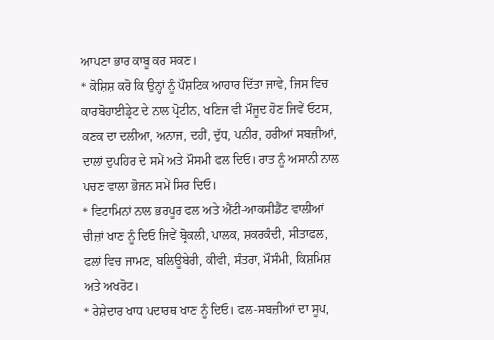ਆਪਣਾ ਭਾਰ ਕਾਬੂ ਕਰ ਸਕਣ।
* ਕੋਸ਼ਿਸ਼ ਕਰੋ ਕਿ ਉਨ੍ਹਾਂ ਨੂੰ ਪੌਸ਼ਟਿਕ ਆਹਾਰ ਦਿੱਤਾ ਜਾਵੇ, ਜਿਸ ਵਿਚ ਕਾਰਬੋਹਾਈਡ੍ਰੇਟ ਦੇ ਨਾਲ ਪ੍ਰੋਟੀਨ, ਖਣਿਜ ਵੀ ਮੌਜੂਦ ਹੋਣ ਜਿਵੇਂ ਓਟਸ, ਕਣਕ ਦਾ ਦਲੀਆ, ਅਨਾਜ, ਦਹੀਂ, ਦੁੱਧ, ਪਨੀਰ, ਹਰੀਆਂ ਸਬਜ਼ੀਆਂ, ਦਾਲਾਂ ਦੁਪਹਿਰ ਦੇ ਸਮੇਂ ਅਤੇ ਮੌਸਮੀ ਫਲ ਦਿਓ। ਰਾਤ ਨੂੰ ਅਸਾਨੀ ਨਾਲ ਪਚਣ ਵਾਲਾ ਭੋਜਨ ਸਮੇਂ ਸਿਰ ਦਿਓ।
* ਵਿਟਾਮਿਨਾਂ ਨਾਲ ਭਰਪੂਰ ਫਲ ਅਤੇ ਐਂਟੀ-ਆਕਸੀਡੈਂਟ ਵਾਲੀਆਂ ਚੀਜ਼ਾਂ ਖਾਣ ਨੂੰ ਦਿਓ ਜਿਵੇਂ ਬ੍ਰੋਕਲੀ, ਪਾਲਕ, ਸ਼ਕਰਕੰਦੀ, ਸੀਤਾਫਲ, ਫਲਾਂ ਵਿਚ ਜਾਮਣ, ਬਲਿਊਬੇਰੀ, ਕੀਵੀ, ਸੰਤਰਾ, ਮੌਸੰਮੀ, ਕਿਸ਼ਮਿਸ਼ ਅਤੇ ਅਖਰੋਟ।
* ਰੇਸ਼ੇਦਾਰ ਖਾਧ ਪਦਾਰਥ ਖਾਣ ਨੂੰ ਦਿਓ। ਫਲ-ਸਬਜ਼ੀਆਂ ਦਾ ਸੂਪ,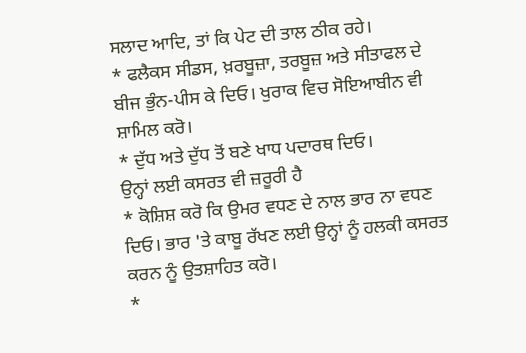ਸਲਾਦ ਆਦਿ, ਤਾਂ ਕਿ ਪੇਟ ਦੀ ਤਾਲ ਠੀਕ ਰਹੇ।
* ਫਲੈਕਸ ਸੀਡਸ, ਖ਼ਰਬੂਜ਼ਾ, ਤਰਬੂਜ਼ ਅਤੇ ਸੀਤਾਫਲ ਦੇ ਬੀਜ ਭੁੰਨ-ਪੀਸ ਕੇ ਦਿਓ। ਖੁਰਾਕ ਵਿਚ ਸੋਇਆਬੀਨ ਵੀ ਸ਼ਾਮਿਲ ਕਰੋ।
* ਦੁੱਧ ਅਤੇ ਦੁੱਧ ਤੋਂ ਬਣੇ ਖਾਧ ਪਦਾਰਥ ਦਿਓ।
ਉਨ੍ਹਾਂ ਲਈ ਕਸਰਤ ਵੀ ਜ਼ਰੂਰੀ ਹੈ
* ਕੋਸ਼ਿਸ਼ ਕਰੋ ਕਿ ਉਮਰ ਵਧਣ ਦੇ ਨਾਲ ਭਾਰ ਨਾ ਵਧਣ ਦਿਓ। ਭਾਰ 'ਤੇ ਕਾਬੂ ਰੱਖਣ ਲਈ ਉਨ੍ਹਾਂ ਨੂੰ ਹਲਕੀ ਕਸਰਤ ਕਰਨ ਨੂੰ ਉਤਸ਼ਾਹਿਤ ਕਰੋ।
*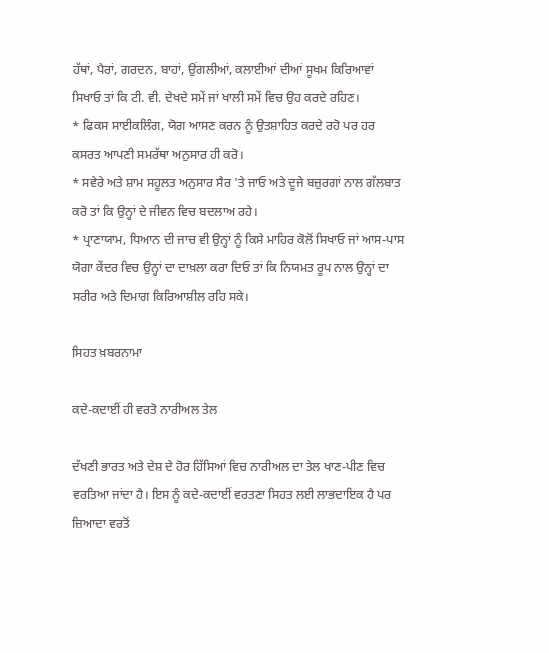ਹੱਥਾਂ, ਪੈਰਾਂ, ਗਰਦਨ, ਬਾਹਾਂ, ਉਂਗਲੀਆਂ, ਕਲਾਈਆਂ ਦੀਆਂ ਸੂਖਮ ਕਿਰਿਆਵਾਂ ਸਿਖਾਓ ਤਾਂ ਕਿ ਟੀ. ਵੀ. ਦੇਖਦੇ ਸਮੇਂ ਜਾਂ ਖਾਲੀ ਸਮੇਂ ਵਿਚ ਉਹ ਕਰਦੇ ਰਹਿਣ।
* ਫਿਕਸ ਸਾਈਕਲਿੰਗ, ਯੋਗ ਆਸਣ ਕਰਨ ਨੂੰ ਉਤਸ਼ਾਹਿਤ ਕਰਦੇ ਰਹੋ ਪਰ ਹਰ ਕਸਰਤ ਆਪਣੀ ਸਮਰੱਥਾ ਅਨੁਸਾਰ ਹੀ ਕਰੋ।
* ਸਵੇਰੇ ਅਤੇ ਸ਼ਾਮ ਸਹੂਲਤ ਅਨੁਸਾਰ ਸੈਰ 'ਤੇ ਜਾਓ ਅਤੇ ਦੂਜੇ ਬਜ਼ੁਰਗਾਂ ਨਾਲ ਗੱਲਬਾਤ ਕਰੋ ਤਾਂ ਕਿ ਉਨ੍ਹਾਂ ਦੇ ਜੀਵਨ ਵਿਚ ਬਦਲਾਅ ਰਹੇ।
* ਪ੍ਰਾਣਾਯਾਮ, ਧਿਆਨ ਦੀ ਜਾਚ ਵੀ ਉਨ੍ਹਾਂ ਨੂੰ ਕਿਸੇ ਮਾਹਿਰ ਕੋਲੋਂ ਸਿਖਾਓ ਜਾਂ ਆਸ-ਪਾਸ ਯੋਗਾ ਕੇਂਦਰ ਵਿਚ ਉਨ੍ਹਾਂ ਦਾ ਦਾਖ਼ਲਾ ਕਰਾ ਦਿਓ ਤਾਂ ਕਿ ਨਿਯਮਤ ਰੂਪ ਨਾਲ ਉਨ੍ਹਾਂ ਦਾ ਸਰੀਰ ਅਤੇ ਦਿਮਾਗ ਕਿਰਿਆਸ਼ੀਲ ਰਹਿ ਸਕੇ।

ਸਿਹਤ ਖ਼ਬਰਨਾਮਾ

ਕਦੇ-ਕਦਾਈਂ ਹੀ ਵਰਤੋ ਨਾਰੀਅਲ ਤੇਲ

ਦੱਖਣੀ ਭਾਰਤ ਅਤੇ ਦੇਸ਼ ਦੇ ਹੋਰ ਹਿੱਸਿਆਂ ਵਿਚ ਨਾਰੀਅਲ ਦਾ ਤੇਲ ਖਾਣ-ਪੀਣ ਵਿਚ ਵਰਤਿਆ ਜਾਂਦਾ ਹੈ। ਇਸ ਨੂੰ ਕਦੇ-ਕਦਾਈਂ ਵਰਤਣਾ ਸਿਹਤ ਲਈ ਲਾਭਦਾਇਕ ਹੈ ਪਰ ਜ਼ਿਆਦਾ ਵਰਤੋਂ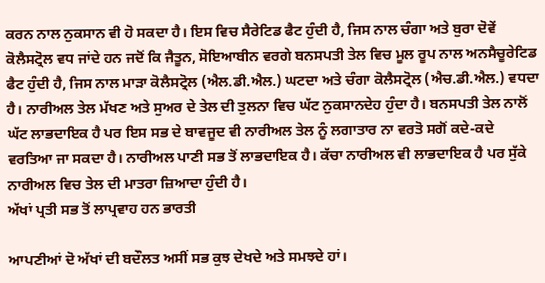ਕਰਨ ਨਾਲ ਨੁਕਸਾਨ ਵੀ ਹੋ ਸਕਦਾ ਹੈ। ਇਸ ਵਿਚ ਸੈਰੇਟਿਡ ਫੈਟ ਹੁੰਦੀ ਹੈ, ਜਿਸ ਨਾਲ ਚੰਗਾ ਅਤੇ ਬੁਰਾ ਦੋਵੇਂ ਕੋਲੈਸਟ੍ਰੋਲ ਵਧ ਜਾਂਦੇ ਹਨ ਜਦੋਂ ਕਿ ਜੈਤੂਨ, ਸੋਇਆਬੀਨ ਵਰਗੇ ਬਨਸਪਤੀ ਤੇਲ ਵਿਚ ਮੂਲ ਰੂਪ ਨਾਲ ਅਨਸੈਚੂਰੇਟਿਡ ਫੈਟ ਹੁੰਦੀ ਹੈ, ਜਿਸ ਨਾਲ ਮਾੜਾ ਕੋਲੈਸਟ੍ਰੋਲ (ਐਲ.ਡੀ.ਐਲ.) ਘਟਦਾ ਅਤੇ ਚੰਗਾ ਕੋਲੈਸਟ੍ਰੋਲ (ਐਚ.ਡੀ.ਐਲ.) ਵਧਦਾ ਹੈ। ਨਾਰੀਅਲ ਤੇਲ ਮੱਖਣ ਅਤੇ ਸੁਅਰ ਦੇ ਤੇਲ ਦੀ ਤੁਲਨਾ ਵਿਚ ਘੱਟ ਨੁਕਸਾਨਦੇਹ ਹੁੰਦਾ ਹੈ। ਬਨਸਪਤੀ ਤੇਲ ਨਾਲੋਂ ਘੱਟ ਲਾਭਦਾਇਕ ਹੈ ਪਰ ਇਸ ਸਭ ਦੇ ਬਾਵਜੂਦ ਵੀ ਨਾਰੀਅਲ ਤੇਲ ਨੂੰ ਲਗਾਤਾਰ ਨਾ ਵਰਤੋ ਸਗੋਂ ਕਦੇ-ਕਦੇ ਵਰਤਿਆ ਜਾ ਸਕਦਾ ਹੈ। ਨਾਰੀਅਲ ਪਾਣੀ ਸਭ ਤੋਂ ਲਾਭਦਾਇਕ ਹੈ। ਕੱਚਾ ਨਾਰੀਅਲ ਵੀ ਲਾਭਦਾਇਕ ਹੈ ਪਰ ਸੁੱਕੇ ਨਾਰੀਅਲ ਵਿਚ ਤੇਲ ਦੀ ਮਾਤਰਾ ਜ਼ਿਆਦਾ ਹੁੰਦੀ ਹੈ।
ਅੱਖਾਂ ਪ੍ਰਤੀ ਸਭ ਤੋਂ ਲਾਪ੍ਰਵਾਹ ਹਨ ਭਾਰਤੀ

ਆਪਣੀਆਂ ਦੋ ਅੱਖਾਂ ਦੀ ਬਦੌਲਤ ਅਸੀਂ ਸਭ ਕੁਝ ਦੇਖਦੇ ਅਤੇ ਸਮਝਦੇ ਹਾਂ।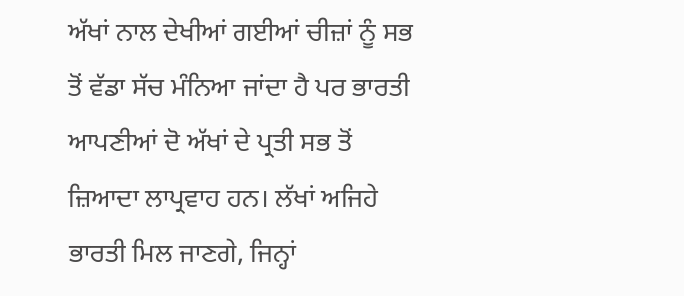ਅੱਖਾਂ ਨਾਲ ਦੇਖੀਆਂ ਗਈਆਂ ਚੀਜ਼ਾਂ ਨੂੰ ਸਭ ਤੋਂ ਵੱਡਾ ਸੱਚ ਮੰਨਿਆ ਜਾਂਦਾ ਹੈ ਪਰ ਭਾਰਤੀ ਆਪਣੀਆਂ ਦੋ ਅੱਖਾਂ ਦੇ ਪ੍ਰਤੀ ਸਭ ਤੋਂ ਜ਼ਿਆਦਾ ਲਾਪ੍ਰਵਾਹ ਹਨ। ਲੱਖਾਂ ਅਜਿਹੇ ਭਾਰਤੀ ਮਿਲ ਜਾਣਗੇ, ਜਿਨ੍ਹਾਂ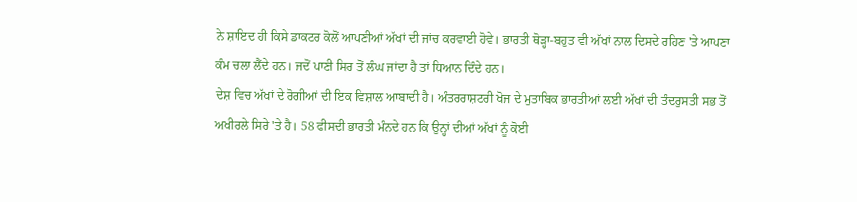ਨੇ ਸ਼ਾਇਦ ਹੀ ਕਿਸੇ ਡਾਕਟਰ ਕੋਲੋਂ ਆਪਣੀਆਂ ਅੱਖਾਂ ਦੀ ਜਾਂਚ ਕਰਵਾਈ ਹੋਵੇ। ਭਾਰਤੀ ਥੋੜ੍ਹਾ-ਬਹੁਤ ਵੀ ਅੱਖਾਂ ਨਾਲ ਦਿਸਦੇ ਰਹਿਣ 'ਤੇ ਆਪਣਾ ਕੰਮ ਚਲਾ ਲੈਂਦੇ ਹਨ। ਜਦੋਂ ਪਾਣੀ ਸਿਰ ਤੋਂ ਲੰਘ ਜਾਂਦਾ ਹੈ ਤਾਂ ਧਿਆਨ ਦਿੰਦੇ ਹਨ।
ਦੇਸ਼ ਵਿਚ ਅੱਖਾਂ ਦੇ ਰੋਗੀਆਂ ਦੀ ਇਕ ਵਿਸ਼ਾਲ ਆਬਾਦੀ ਹੈ। ਅੰਤਰਰਾਸ਼ਟਰੀ ਖੋਜ ਦੇ ਮੁਤਾਬਿਕ ਭਾਰਤੀਆਂ ਲਈ ਅੱਖਾਂ ਦੀ ਤੰਦਰੁਸਤੀ ਸਭ ਤੋਂ ਅਖੀਰਲੇ ਸਿਰੇ 'ਤੇ ਹੈ। 58 ਫੀਸਦੀ ਭਾਰਤੀ ਮੰਨਦੇ ਹਨ ਕਿ ਉਨ੍ਹਾਂ ਦੀਆਂ ਅੱਖਾਂ ਨੂੰ ਕੋਈ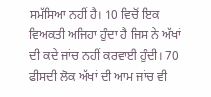ਸਮੱਸਿਆ ਨਹੀਂ ਹੈ। 10 ਵਿਚੋਂ ਇਕ ਵਿਅਕਤੀ ਅਜਿਹਾ ਹੁੰਦਾ ਹੈ ਜਿਸ ਨੇ ਅੱਖਾਂ ਦੀ ਕਦੇ ਜਾਂਚ ਨਹੀਂ ਕਰਵਾਈ ਹੁੰਦੀ। 70 ਫੀਸਦੀ ਲੋਕ ਅੱਖਾਂ ਦੀ ਆਮ ਜਾਂਚ ਵੀ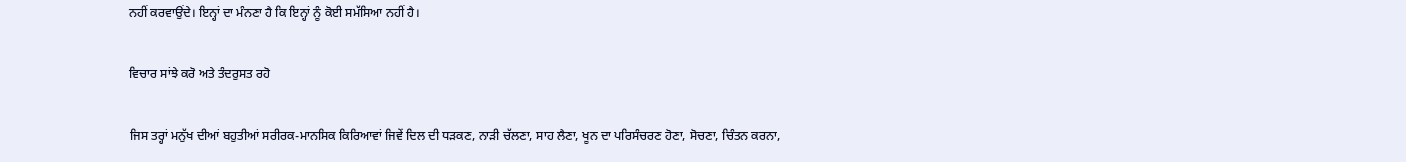ਨਹੀਂ ਕਰਵਾਉਂਦੇ। ਇਨ੍ਹਾਂ ਦਾ ਮੰਨਣਾ ਹੈ ਕਿ ਇਨ੍ਹਾਂ ਨੂੰ ਕੋਈ ਸਮੱਸਿਆ ਨਹੀਂ ਹੈ।

ਵਿਚਾਰ ਸਾਂਝੇ ਕਰੋ ਅਤੇ ਤੰਦਰੁਸਤ ਰਹੋ

ਜਿਸ ਤਰ੍ਹਾਂ ਮਨੁੱਖ ਦੀਆਂ ਬਹੁਤੀਆਂ ਸਰੀਰਕ-ਮਾਨਸਿਕ ਕਿਰਿਆਵਾਂ ਜਿਵੇਂ ਦਿਲ ਦੀ ਧੜਕਣ, ਨਾੜੀ ਚੱਲਣਾ, ਸਾਹ ਲੈਣਾ, ਖੂਨ ਦਾ ਪਰਿਸੰਚਰਣ ਹੋਣਾ, ਸੋਚਣਾ, ਚਿੰਤਨ ਕਰਨਾ,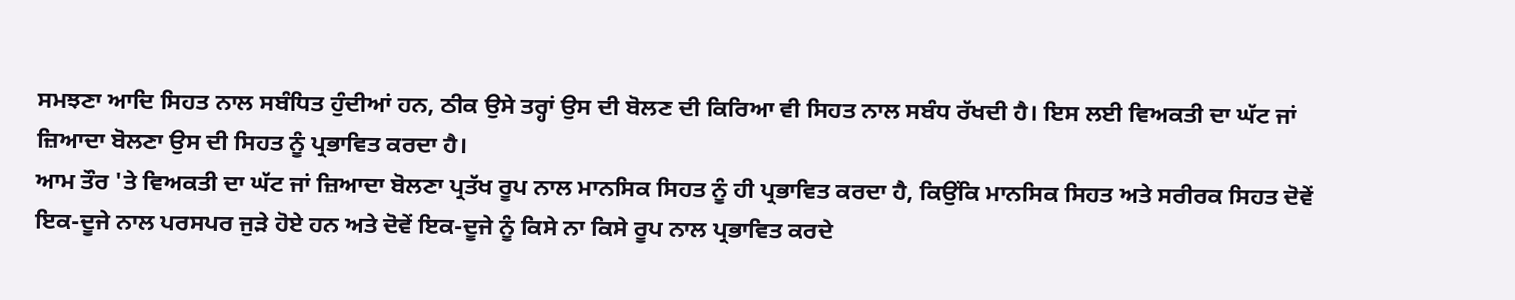ਸਮਝਣਾ ਆਦਿ ਸਿਹਤ ਨਾਲ ਸਬੰਧਿਤ ਹੁੰਦੀਆਂ ਹਨ, ਠੀਕ ਉਸੇ ਤਰ੍ਹਾਂ ਉਸ ਦੀ ਬੋਲਣ ਦੀ ਕਿਰਿਆ ਵੀ ਸਿਹਤ ਨਾਲ ਸਬੰਧ ਰੱਖਦੀ ਹੈ। ਇਸ ਲਈ ਵਿਅਕਤੀ ਦਾ ਘੱਟ ਜਾਂ ਜ਼ਿਆਦਾ ਬੋਲਣਾ ਉਸ ਦੀ ਸਿਹਤ ਨੂੰ ਪ੍ਰਭਾਵਿਤ ਕਰਦਾ ਹੈ।
ਆਮ ਤੌਰ 'ਤੇ ਵਿਅਕਤੀ ਦਾ ਘੱਟ ਜਾਂ ਜ਼ਿਆਦਾ ਬੋਲਣਾ ਪ੍ਰਤੱਖ ਰੂਪ ਨਾਲ ਮਾਨਸਿਕ ਸਿਹਤ ਨੂੰ ਹੀ ਪ੍ਰਭਾਵਿਤ ਕਰਦਾ ਹੈ, ਕਿਉਂਕਿ ਮਾਨਸਿਕ ਸਿਹਤ ਅਤੇ ਸਰੀਰਕ ਸਿਹਤ ਦੋਵੇਂ ਇਕ-ਦੂਜੇ ਨਾਲ ਪਰਸਪਰ ਜੁੜੇ ਹੋਏ ਹਨ ਅਤੇ ਦੋਵੇਂ ਇਕ-ਦੂਜੇ ਨੂੰ ਕਿਸੇ ਨਾ ਕਿਸੇ ਰੂਪ ਨਾਲ ਪ੍ਰਭਾਵਿਤ ਕਰਦੇ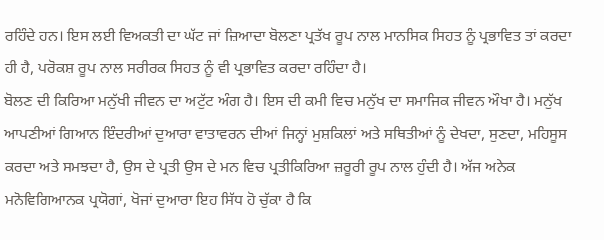ਰਹਿੰਦੇ ਹਨ। ਇਸ ਲਈ ਵਿਅਕਤੀ ਦਾ ਘੱਟ ਜਾਂ ਜ਼ਿਆਦਾ ਬੋਲਣਾ ਪ੍ਰਤੱਖ ਰੂਪ ਨਾਲ ਮਾਨਸਿਕ ਸਿਹਤ ਨੂੰ ਪ੍ਰਭਾਵਿਤ ਤਾਂ ਕਰਦਾ ਹੀ ਹੈ, ਪਰੋਕਸ਼ ਰੂਪ ਨਾਲ ਸਰੀਰਕ ਸਿਹਤ ਨੂੰ ਵੀ ਪ੍ਰਭਾਵਿਤ ਕਰਦਾ ਰਹਿੰਦਾ ਹੈ।
ਬੋਲਣ ਦੀ ਕਿਰਿਆ ਮਨੁੱਖੀ ਜੀਵਨ ਦਾ ਅਟੁੱਟ ਅੰਗ ਹੈ। ਇਸ ਦੀ ਕਮੀ ਵਿਚ ਮਨੁੱਖ ਦਾ ਸਮਾਜਿਕ ਜੀਵਨ ਔਖਾ ਹੈ। ਮਨੁੱਖ ਆਪਣੀਆਂ ਗਿਆਨ ਇੰਦਰੀਆਂ ਦੁਆਰਾ ਵਾਤਾਵਰਨ ਦੀਆਂ ਜਿਨ੍ਹਾਂ ਮੁਸ਼ਕਿਲਾਂ ਅਤੇ ਸਥਿਤੀਆਂ ਨੂੰ ਦੇਖਦਾ, ਸੁਣਦਾ, ਮਹਿਸੂਸ ਕਰਦਾ ਅਤੇ ਸਮਝਦਾ ਹੈ, ਉਸ ਦੇ ਪ੍ਰਤੀ ਉਸ ਦੇ ਮਨ ਵਿਚ ਪ੍ਰਤੀਕਿਰਿਆ ਜ਼ਰੂਰੀ ਰੂਪ ਨਾਲ ਹੁੰਦੀ ਹੈ। ਅੱਜ ਅਨੇਕ ਮਨੋਵਿਗਿਆਨਕ ਪ੍ਰਯੋਗਾਂ, ਖੋਜਾਂ ਦੁਆਰਾ ਇਹ ਸਿੱਧ ਹੋ ਚੁੱਕਾ ਹੈ ਕਿ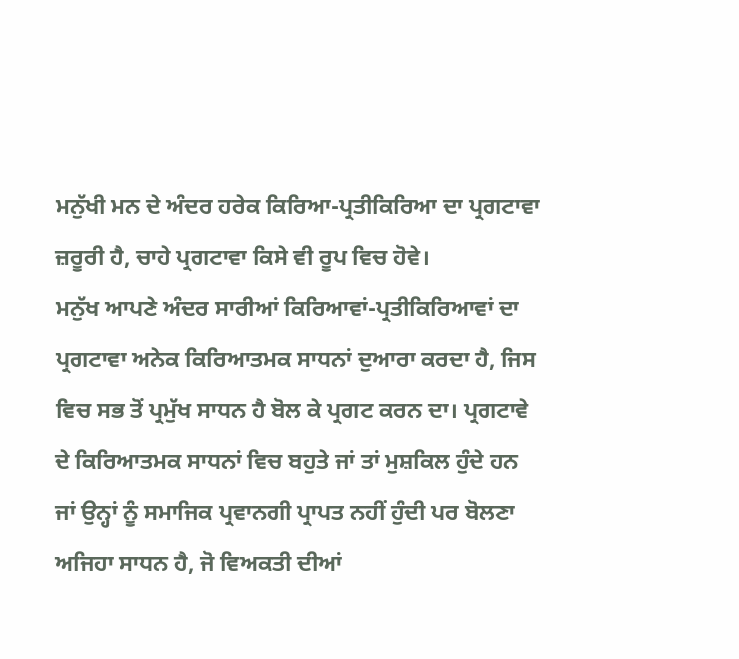ਮਨੁੱਖੀ ਮਨ ਦੇ ਅੰਦਰ ਹਰੇਕ ਕਿਰਿਆ-ਪ੍ਰਤੀਕਿਰਿਆ ਦਾ ਪ੍ਰਗਟਾਵਾ ਜ਼ਰੂਰੀ ਹੈ, ਚਾਹੇ ਪ੍ਰਗਟਾਵਾ ਕਿਸੇ ਵੀ ਰੂਪ ਵਿਚ ਹੋਵੇ।
ਮਨੁੱਖ ਆਪਣੇ ਅੰਦਰ ਸਾਰੀਆਂ ਕਿਰਿਆਵਾਂ-ਪ੍ਰਤੀਕਿਰਿਆਵਾਂ ਦਾ ਪ੍ਰਗਟਾਵਾ ਅਨੇਕ ਕਿਰਿਆਤਮਕ ਸਾਧਨਾਂ ਦੁਆਰਾ ਕਰਦਾ ਹੈ, ਜਿਸ ਵਿਚ ਸਭ ਤੋਂ ਪ੍ਰਮੁੱਖ ਸਾਧਨ ਹੈ ਬੋਲ ਕੇ ਪ੍ਰਗਟ ਕਰਨ ਦਾ। ਪ੍ਰਗਟਾਵੇ ਦੇ ਕਿਰਿਆਤਮਕ ਸਾਧਨਾਂ ਵਿਚ ਬਹੁਤੇ ਜਾਂ ਤਾਂ ਮੁਸ਼ਕਿਲ ਹੁੰਦੇ ਹਨ ਜਾਂ ਉਨ੍ਹਾਂ ਨੂੰ ਸਮਾਜਿਕ ਪ੍ਰਵਾਨਗੀ ਪ੍ਰਾਪਤ ਨਹੀਂ ਹੁੰਦੀ ਪਰ ਬੋਲਣਾ ਅਜਿਹਾ ਸਾਧਨ ਹੈ, ਜੋ ਵਿਅਕਤੀ ਦੀਆਂ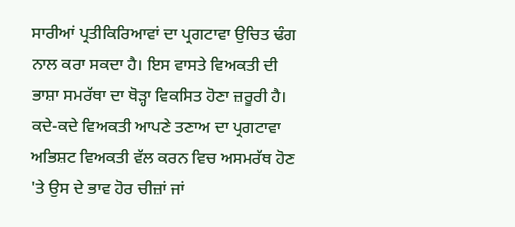ਸਾਰੀਆਂ ਪ੍ਰਤੀਕਿਰਿਆਵਾਂ ਦਾ ਪ੍ਰਗਟਾਵਾ ਉਚਿਤ ਢੰਗ ਨਾਲ ਕਰਾ ਸਕਦਾ ਹੈ। ਇਸ ਵਾਸਤੇ ਵਿਅਕਤੀ ਦੀ ਭਾਸ਼ਾ ਸਮਰੱਥਾ ਦਾ ਥੋੜ੍ਹਾ ਵਿਕਸਿਤ ਹੋਣਾ ਜ਼ਰੂਰੀ ਹੈ।
ਕਦੇ-ਕਦੇ ਵਿਅਕਤੀ ਆਪਣੇ ਤਣਾਅ ਦਾ ਪ੍ਰਗਟਾਵਾ ਅਭਿਸ਼ਟ ਵਿਅਕਤੀ ਵੱਲ ਕਰਨ ਵਿਚ ਅਸਮਰੱਥ ਹੋਣ 'ਤੇ ਉਸ ਦੇ ਭਾਵ ਹੋਰ ਚੀਜ਼ਾਂ ਜਾਂ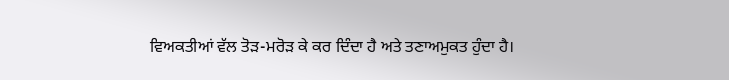ਵਿਅਕਤੀਆਂ ਵੱਲ ਤੋੜ-ਮਰੋੜ ਕੇ ਕਰ ਦਿੰਦਾ ਹੈ ਅਤੇ ਤਣਾਅਮੁਕਤ ਹੁੰਦਾ ਹੈ।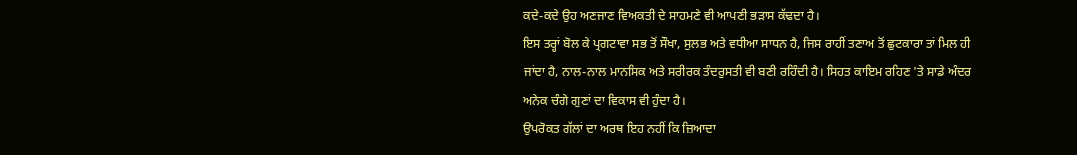ਕਦੇ-ਕਦੇ ਉਹ ਅਣਜਾਣ ਵਿਅਕਤੀ ਦੇ ਸਾਹਮਣੇ ਵੀ ਆਪਣੀ ਭੜਾਸ ਕੱਢਦਾ ਹੈ।
ਇਸ ਤਰ੍ਹਾਂ ਬੋਲ ਕੇ ਪ੍ਰਗਟਾਵਾ ਸਭ ਤੋਂ ਸੌਖਾ, ਸੁਲਭ ਅਤੇ ਵਧੀਆ ਸਾਧਨ ਹੈ, ਜਿਸ ਰਾਹੀਂ ਤਣਾਅ ਤੋਂ ਛੁਟਕਾਰਾ ਤਾਂ ਮਿਲ ਹੀ ਜਾਂਦਾ ਹੈ, ਨਾਲ-ਨਾਲ ਮਾਨਸਿਕ ਅਤੇ ਸਰੀਰਕ ਤੰਦਰੁਸਤੀ ਵੀ ਬਣੀ ਰਹਿੰਦੀ ਹੈ। ਸਿਹਤ ਕਾਇਮ ਰਹਿਣ 'ਤੇ ਸਾਡੇ ਅੰਦਰ ਅਨੇਕ ਚੰਗੇ ਗੁਣਾਂ ਦਾ ਵਿਕਾਸ ਵੀ ਹੁੰਦਾ ਹੈ।
ਉਪਰੋਕਤ ਗੱਲਾਂ ਦਾ ਅਰਥ ਇਹ ਨਹੀਂ ਕਿ ਜ਼ਿਆਦਾ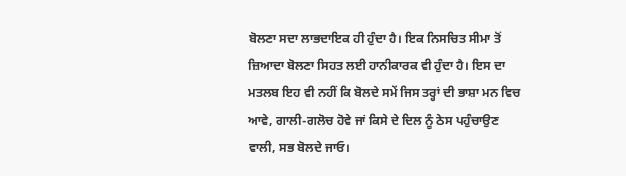ਬੋਲਣਾ ਸਦਾ ਲਾਭਦਾਇਕ ਹੀ ਹੁੰਦਾ ਹੈ। ਇਕ ਨਿਸਚਿਤ ਸੀਮਾ ਤੋਂ ਜ਼ਿਆਦਾ ਬੋਲਣਾ ਸਿਹਤ ਲਈ ਹਾਨੀਕਾਰਕ ਵੀ ਹੁੰਦਾ ਹੈ। ਇਸ ਦਾ ਮਤਲਬ ਇਹ ਵੀ ਨਹੀਂ ਕਿ ਬੋਲਦੇ ਸਮੇਂ ਜਿਸ ਤਰ੍ਹਾਂ ਦੀ ਭਾਸ਼ਾ ਮਨ ਵਿਚ ਆਵੇ, ਗਾਲੀ-ਗਲੋਚ ਹੋਵੇ ਜਾਂ ਕਿਸੇ ਦੇ ਦਿਲ ਨੂੰ ਠੇਸ ਪਹੁੰਚਾਉਣ ਵਾਲੀ, ਸਭ ਬੋਲਦੇ ਜਾਓ।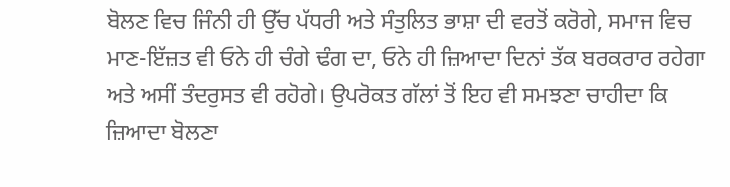ਬੋਲਣ ਵਿਚ ਜਿੰਨੀ ਹੀ ਉੱਚ ਪੱਧਰੀ ਅਤੇ ਸੰਤੁਲਿਤ ਭਾਸ਼ਾ ਦੀ ਵਰਤੋਂ ਕਰੋਗੇ, ਸਮਾਜ ਵਿਚ ਮਾਣ-ਇੱਜ਼ਤ ਵੀ ਓਨੇ ਹੀ ਚੰਗੇ ਢੰਗ ਦਾ, ਓਨੇ ਹੀ ਜ਼ਿਆਦਾ ਦਿਨਾਂ ਤੱਕ ਬਰਕਰਾਰ ਰਹੇਗਾ ਅਤੇ ਅਸੀਂ ਤੰਦਰੁਸਤ ਵੀ ਰਹੋਗੇ। ਉਪਰੋਕਤ ਗੱਲਾਂ ਤੋਂ ਇਹ ਵੀ ਸਮਝਣਾ ਚਾਹੀਦਾ ਕਿ ਜ਼ਿਆਦਾ ਬੋਲਣਾ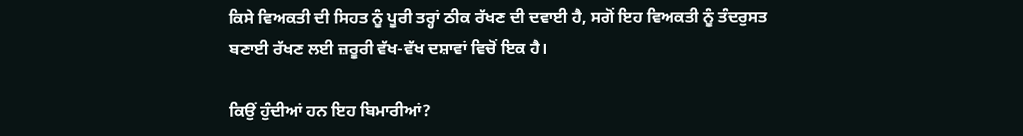ਕਿਸੇ ਵਿਅਕਤੀ ਦੀ ਸਿਹਤ ਨੂੰ ਪੂਰੀ ਤਰ੍ਹਾਂ ਠੀਕ ਰੱਖਣ ਦੀ ਦਵਾਈ ਹੈ, ਸਗੋਂ ਇਹ ਵਿਅਕਤੀ ਨੂੰ ਤੰਦਰੁਸਤ ਬਣਾਈ ਰੱਖਣ ਲਈ ਜ਼ਰੂਰੀ ਵੱਖ-ਵੱਖ ਦਸ਼ਾਵਾਂ ਵਿਚੋਂ ਇਕ ਹੈ।

ਕਿਉਂ ਹੁੰਦੀਆਂ ਹਨ ਇਹ ਬਿਮਾਰੀਆਂ?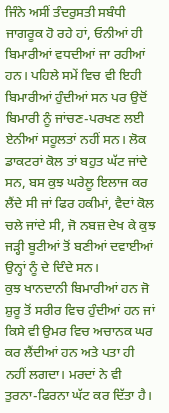ਜਿੰਨੇ ਅਸੀਂ ਤੰਦਰੁਸਤੀ ਸਬੰਧੀ ਜਾਗਰੂਕ ਹੋ ਰਹੇ ਹਾਂ, ਓਨੀਆਂ ਹੀ ਬਿਮਾਰੀਆਂ ਵਧਦੀਆਂ ਜਾ ਰਹੀਆਂ ਹਨ। ਪਹਿਲੇ ਸਮੇਂ ਵਿਚ ਵੀ ਇਹੀ ਬਿਮਾਰੀਆਂ ਹੁੰਦੀਆਂ ਸਨ ਪਰ ਉਦੋਂ ਬਿਮਾਰੀ ਨੂੰ ਜਾਂਚਣ-ਪਰਖਣ ਲਈ ਏਨੀਆਂ ਸਹੂਲਤਾਂ ਨਹੀਂ ਸਨ। ਲੋਕ ਡਾਕਟਰਾਂ ਕੋਲ ਤਾਂ ਬਹੁਤ ਘੱਟ ਜਾਂਦੇ ਸਨ, ਬਸ ਕੁਝ ਘਰੇਲੂ ਇਲਾਜ ਕਰ ਲੈਂਦੇ ਸੀ ਜਾਂ ਫਿਰ ਹਕੀਮਾਂ, ਵੈਦਾਂ ਕੋਲ ਚਲੇ ਜਾਂਦੇ ਸੀ, ਜੋ ਨਬਜ਼ ਦੇਖ ਕੇ ਕੁਝ ਜੜ੍ਹੀ ਬੂਟੀਆਂ ਤੋਂ ਬਣੀਆਂ ਦਵਾਈਆਂ ਉਨ੍ਹਾਂ ਨੂੰ ਦੇ ਦਿੰਦੇ ਸਨ।
ਕੁਝ ਖਾਨਦਾਨੀ ਬਿਮਾਰੀਆਂ ਹਨ ਜੋ ਸ਼ੁਰੂ ਤੋਂ ਸਰੀਰ ਵਿਚ ਹੁੰਦੀਆਂ ਹਨ ਜਾਂ ਕਿਸੇ ਵੀ ਉਮਰ ਵਿਚ ਅਚਾਨਕ ਘਰ ਕਰ ਲੈਂਦੀਆਂ ਹਨ ਅਤੇ ਪਤਾ ਹੀ ਨਹੀਂ ਲਗਦਾ। ਮਰਦਾਂ ਨੇ ਵੀ ਤੁਰਨਾ-ਫਿਰਨਾ ਘੱਟ ਕਰ ਦਿੱਤਾ ਹੈ।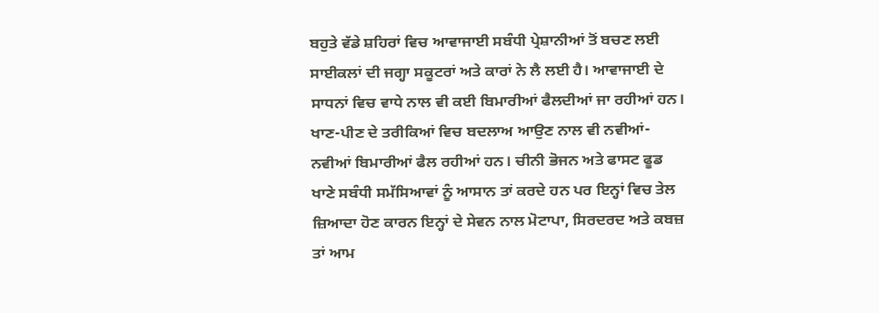ਬਹੁਤੇ ਵੱਡੇ ਸ਼ਹਿਰਾਂ ਵਿਚ ਆਵਾਜਾਈ ਸਬੰਧੀ ਪ੍ਰੇਸ਼ਾਨੀਆਂ ਤੋਂ ਬਚਣ ਲਈ ਸਾਈਕਲਾਂ ਦੀ ਜਗ੍ਹਾ ਸਕੂਟਰਾਂ ਅਤੇ ਕਾਰਾਂ ਨੇ ਲੈ ਲਈ ਹੈ। ਆਵਾਜਾਈ ਦੇ ਸਾਧਨਾਂ ਵਿਚ ਵਾਧੇ ਨਾਲ ਵੀ ਕਈ ਬਿਮਾਰੀਆਂ ਫੈਲਦੀਆਂ ਜਾ ਰਹੀਆਂ ਹਨ।
ਖਾਣ-ਪੀਣ ਦੇ ਤਰੀਕਿਆਂ ਵਿਚ ਬਦਲਾਅ ਆਉਣ ਨਾਲ ਵੀ ਨਵੀਆਂ-ਨਵੀਆਂ ਬਿਮਾਰੀਆਂ ਫੈਲ ਰਹੀਆਂ ਹਨ। ਚੀਨੀ ਭੋਜਨ ਅਤੇ ਫਾਸਟ ਫੂਡ ਖਾਣੇ ਸਬੰਧੀ ਸਮੱਸਿਆਵਾਂ ਨੂੰ ਆਸਾਨ ਤਾਂ ਕਰਦੇ ਹਨ ਪਰ ਇਨ੍ਹਾਂ ਵਿਚ ਤੇਲ ਜ਼ਿਆਦਾ ਹੋਣ ਕਾਰਨ ਇਨ੍ਹਾਂ ਦੇ ਸੇਵਨ ਨਾਲ ਮੋਟਾਪਾ, ਸਿਰਦਰਦ ਅਤੇ ਕਬਜ਼ ਤਾਂ ਆਮ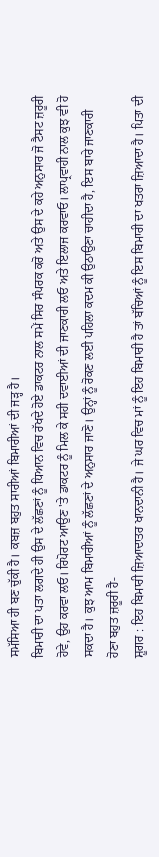ਸਮੱਸਿਆ ਹੀ ਬਣ ਚੁੱਕੀ ਹੈ। ਕਬਜ਼ ਬਹੁਤ ਸਾਰੀਆਂ ਬਿਮਾਰੀਆਂ ਦੀ ਜੜ੍ਹ ਹੈ।
ਬਿਮਾਰੀ ਦਾ ਪਤਾ ਲਗਦੇ ਹੀ ਉਸ ਦੇ ਲੱਛਣਾਂ ਨੂੰ ਧਿਆਨ ਵਿਚ ਰੱਖਦੇ ਹੋਏ ਡਾਕਟਰ ਨਾਲ ਸਮੇਂ ਸਿਰ ਸੰਪਰਕ ਕਰੋ ਅਤੇ ਉਸ ਦੇ ਕਹੇ ਅਨੁਸਾਰ ਜੋ ਟੈਸਟ ਜ਼ਰੂਰੀ ਹੋਵੇ, ਉਹ ਕਰਵਾ ਲਓ। ਰਿਪੋਰਟ ਆਉਣ 'ਤੇ ਡਾਕਟਰ ਨੂੰ ਮਿਲ ਕੇ ਸਹੀ ਦਵਾਈਆਂ ਦੀ ਜਾਣਕਾਰੀ ਲਓ ਅਤੇ ਇਲਾਜ ਕਰਵਾਓ। ਲਾਪ੍ਰਵਾਹੀ ਨਾਲ ਕੁਝ ਵੀ ਹੋ ਸਕਦਾ ਹੈ। ਕੁਝ ਆਮ ਬਿਮਾਰੀਆਂ ਨੂੰ ਲੱਛਣਾਂ ਦੇ ਅਨੁਸਾਰ ਜਾਣੋ। ਉਨ੍ਹਾਂ ਨੂੰ ਰੋਕਣ ਲਈ ਪਹਿਲਾ ਕਦਮ ਕੀ ਉਠਾਉਣਾ ਚਾਹੀਦਾ ਹੈ, ਇਸ ਬਾਰੇ ਜਾਣਕਾਰੀ ਹੋਣਾ ਬਹੁਤ ਜ਼ਰੂਰੀ ਹੈ-
ਸ਼ੂਗਰ : ਇਹ ਬਿਮਾਰੀ ਜ਼ਿਆਦਾਤਰ ਖਾਨਦਾਨੀ ਹੈ। ਜੇ ਘਰ ਵਿਚ ਮਾਂ ਨੂੰ ਇਹ ਬਿਮਾਰੀ ਹੈ ਤਾਂ ਬੱਚਿਆਂ ਨੂੰ ਇਸ ਬਿਮਾਰੀ ਦਾ ਖਤਰਾ ਜ਼ਿਆਦਾ ਹੈ। ਪਿਤਾ ਦੀ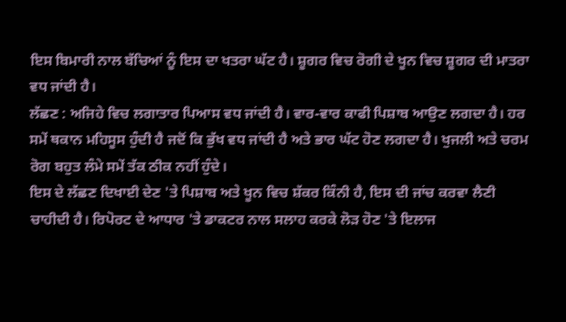ਇਸ ਬਿਮਾਰੀ ਨਾਲ ਬੱਚਿਆਂ ਨੂੰ ਇਸ ਦਾ ਖਤਰਾ ਘੱਟ ਹੈ। ਸ਼ੂਗਰ ਵਿਚ ਰੋਗੀ ਦੇ ਖੂਨ ਵਿਚ ਸ਼ੂਗਰ ਦੀ ਮਾਤਰਾ ਵਧ ਜਾਂਦੀ ਹੈ।
ਲੱਛਣ : ਅਜਿਹੇ ਵਿਚ ਲਗਾਤਾਰ ਪਿਆਸ ਵਧ ਜਾਂਦੀ ਹੈ। ਵਾਰ-ਵਾਰ ਕਾਫੀ ਪਿਸ਼ਾਬ ਆਉਣ ਲਗਦਾ ਹੈ। ਹਰ ਸਮੇਂ ਥਕਾਨ ਮਹਿਸੂਸ ਹੁੰਦੀ ਹੈ ਜਦੋਂ ਕਿ ਭੁੱਖ ਵਧ ਜਾਂਦੀ ਹੈ ਅਤੇ ਭਾਰ ਘੱਟ ਹੋਣ ਲਗਦਾ ਹੈ। ਖੁਜਲੀ ਅਤੇ ਚਰਮ ਰੋਗ ਬਹੁਤ ਲੰਮੇ ਸਮੇਂ ਤੱਕ ਠੀਕ ਨਹੀਂ ਹੁੰਦੇ।
ਇਸ ਦੇ ਲੱਛਣ ਦਿਖਾਈ ਦੇਣ 'ਤੇ ਪਿਸ਼ਾਬ ਅਤੇ ਖੂਨ ਵਿਚ ਸ਼ੱਕਰ ਕਿੰਨੀ ਹੈ, ਇਸ ਦੀ ਜਾਂਚ ਕਰਵਾ ਲੈਣੀ ਚਾਹੀਦੀ ਹੈ। ਰਿਪੋਰਟ ਦੇ ਆਧਾਰ 'ਤੇ ਡਾਕਟਰ ਨਾਲ ਸਲਾਹ ਕਰਕੇ ਲੋੜ ਹੋਣ 'ਤੇ ਇਲਾਜ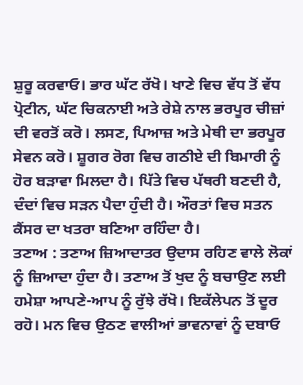ਸ਼ੁਰੂ ਕਰਵਾਓ। ਭਾਰ ਘੱਟ ਰੱਖੋ। ਖਾਣੇ ਵਿਚ ਵੱਧ ਤੋਂ ਵੱਧ ਪ੍ਰੋਟੀਨ, ਘੱਟ ਚਿਕਨਾਈ ਅਤੇ ਰੇਸ਼ੇ ਨਾਲ ਭਰਪੂਰ ਚੀਜ਼ਾਂ ਦੀ ਵਰਤੋਂ ਕਰੋ। ਲਸਣ, ਪਿਆਜ਼ ਅਤੇ ਮੇਥੀ ਦਾ ਭਰਪੂਰ ਸੇਵਨ ਕਰੋ। ਸ਼ੂਗਰ ਰੋਗ ਵਿਚ ਗਠੀਏ ਦੀ ਬਿਮਾਰੀ ਨੂੰ ਹੋਰ ਬੜਾਵਾ ਮਿਲਦਾ ਹੈ। ਪਿੱਤੇ ਵਿਚ ਪੱਥਰੀ ਬਣਦੀ ਹੈ, ਦੰਦਾਂ ਵਿਚ ਸੜਨ ਪੈਦਾ ਹੁੰਦੀ ਹੈ। ਔਰਤਾਂ ਵਿਚ ਸਤਨ ਕੈਂਸਰ ਦਾ ਖਤਰਾ ਬਣਿਆ ਰਹਿੰਦਾ ਹੈ।
ਤਣਾਅ : ਤਣਾਅ ਜ਼ਿਆਦਾਤਰ ਉਦਾਸ ਰਹਿਣ ਵਾਲੇ ਲੋਕਾਂ ਨੂੰ ਜ਼ਿਆਦਾ ਹੁੰਦਾ ਹੈ। ਤਣਾਅ ਤੋਂ ਖੁਦ ਨੂੰ ਬਚਾਉਣ ਲਈ ਹਮੇਸ਼ਾ ਆਪਣੇ-ਆਪ ਨੂੰ ਰੁੱਝੇ ਰੱਖੋ। ਇਕੱਲੇਪਨ ਤੋਂ ਦੂਰ ਰਹੋ। ਮਨ ਵਿਚ ਉਠਣ ਵਾਲੀਆਂ ਭਾਵਨਾਵਾਂ ਨੂੰ ਦਬਾਓ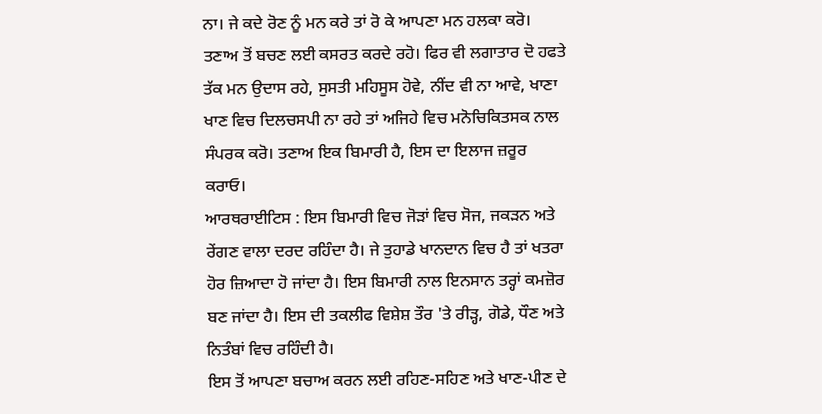ਨਾ। ਜੇ ਕਦੇ ਰੋਣ ਨੂੰ ਮਨ ਕਰੇ ਤਾਂ ਰੋ ਕੇ ਆਪਣਾ ਮਨ ਹਲਕਾ ਕਰੋ। ਤਣਾਅ ਤੋਂ ਬਚਣ ਲਈ ਕਸਰਤ ਕਰਦੇ ਰਹੋ। ਫਿਰ ਵੀ ਲਗਾਤਾਰ ਦੋ ਹਫਤੇ ਤੱਕ ਮਨ ਉਦਾਸ ਰਹੇ, ਸੁਸਤੀ ਮਹਿਸੂਸ ਹੋਵੇ, ਨੀਂਦ ਵੀ ਨਾ ਆਵੇ, ਖਾਣਾ ਖਾਣ ਵਿਚ ਦਿਲਚਸਪੀ ਨਾ ਰਹੇ ਤਾਂ ਅਜਿਹੇ ਵਿਚ ਮਨੋਚਿਕਿਤਸਕ ਨਾਲ ਸੰਪਰਕ ਕਰੋ। ਤਣਾਅ ਇਕ ਬਿਮਾਰੀ ਹੈ, ਇਸ ਦਾ ਇਲਾਜ ਜ਼ਰੂਰ ਕਰਾਓ।
ਆਰਥਰਾਈਟਿਸ : ਇਸ ਬਿਮਾਰੀ ਵਿਚ ਜੋੜਾਂ ਵਿਚ ਸੋਜ, ਜਕੜਨ ਅਤੇ ਰੇਂਗਣ ਵਾਲਾ ਦਰਦ ਰਹਿੰਦਾ ਹੈ। ਜੇ ਤੁਹਾਡੇ ਖਾਨਦਾਨ ਵਿਚ ਹੈ ਤਾਂ ਖਤਰਾ ਹੋਰ ਜ਼ਿਆਦਾ ਹੋ ਜਾਂਦਾ ਹੈ। ਇਸ ਬਿਮਾਰੀ ਨਾਲ ਇਨਸਾਨ ਤਰ੍ਹਾਂ ਕਮਜ਼ੋਰ ਬਣ ਜਾਂਦਾ ਹੈ। ਇਸ ਦੀ ਤਕਲੀਫ ਵਿਸ਼ੇਸ਼ ਤੌਰ 'ਤੇ ਰੀੜ੍ਹ, ਗੋਡੇ, ਧੌਣ ਅਤੇ ਨਿਤੰਬਾਂ ਵਿਚ ਰਹਿੰਦੀ ਹੈ।
ਇਸ ਤੋਂ ਆਪਣਾ ਬਚਾਅ ਕਰਨ ਲਈ ਰਹਿਣ-ਸਹਿਣ ਅਤੇ ਖਾਣ-ਪੀਣ ਦੇ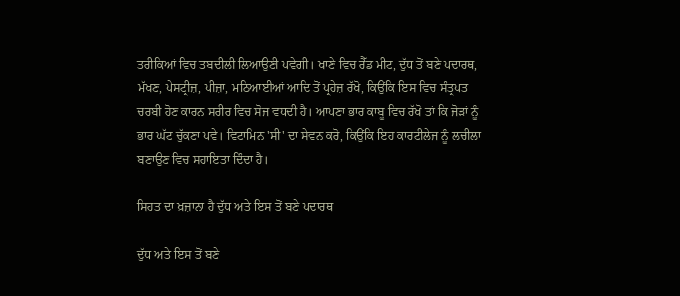ਤਰੀਕਿਆਂ ਵਿਚ ਤਬਦੀਲੀ ਲਿਆਉਣੀ ਪਵੇਗੀ। ਖਾਣੇ ਵਿਚ ਰੈੱਡ ਮੀਟ, ਦੁੱਧ ਤੋਂ ਬਣੇ ਪਦਾਰਥ, ਮੱਖਣ, ਪੇਸਟ੍ਰੀਜ਼, ਪੀਜ਼ਾ, ਮਠਿਆਈਆਂ ਆਦਿ ਤੋਂ ਪ੍ਰਹੇਜ਼ ਰੱਖੋ, ਕਿਉਂਕਿ ਇਸ ਵਿਚ ਸੰਤ੍ਰਪਤ ਚਰਬੀ ਹੋਣ ਕਾਰਨ ਸਰੀਰ ਵਿਚ ਸੋਜ ਵਧਦੀ ਹੈ। ਆਪਣਾ ਭਾਰ ਕਾਬੂ ਵਿਚ ਰੱਖੋ ਤਾਂ ਕਿ ਜੋੜਾਂ ਨੂੰ ਭਾਰ ਘੱਟ ਚੁੱਕਣਾ ਪਵੇ। ਵਿਟਾਮਿਨ 'ਸੀ' ਦਾ ਸੇਵਨ ਕਰੋ, ਕਿਉਂਕਿ ਇਹ ਕਾਰਟੀਲੇਜ ਨੂੰ ਲਚੀਲਾ ਬਣਾਉਣ ਵਿਚ ਸਹਾਇਤਾ ਦਿੰਦਾ ਹੈ।

ਸਿਹਤ ਦਾ ਖ਼ਜ਼ਾਨਾ ਹੈ ਦੁੱਧ ਅਤੇ ਇਸ ਤੋਂ ਬਣੇ ਪਦਾਰਥ

ਦੁੱਧ ਅਤੇ ਇਸ ਤੋਂ ਬਣੇ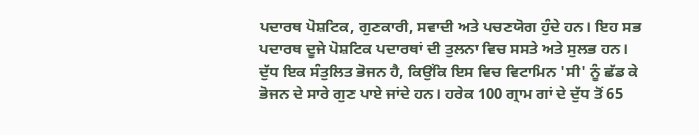ਪਦਾਰਥ ਪੋਸ਼ਟਿਕ, ਗੁਣਕਾਰੀ, ਸਵਾਦੀ ਅਤੇ ਪਚਣਯੋਗ ਹੁੰਦੇ ਹਨ। ਇਹ ਸਭ ਪਦਾਰਥ ਦੂਜੇ ਪੋਸ਼ਟਿਕ ਪਦਾਰਥਾਂ ਦੀ ਤੁਲਨਾ ਵਿਚ ਸਸਤੇ ਅਤੇ ਸੁਲਭ ਹਨ।
ਦੁੱਧ ਇਕ ਸੰਤੁਲਿਤ ਭੋਜਨ ਹੈ, ਕਿਉਂਕਿ ਇਸ ਵਿਚ ਵਿਟਾਮਿਨ 'ਸੀ' ਨੂੰ ਛੱਡ ਕੇ ਭੋਜਨ ਦੇ ਸਾਰੇ ਗੁਣ ਪਾਏ ਜਾਂਦੇ ਹਨ। ਹਰੇਕ 100 ਗ੍ਰਾਮ ਗਾਂ ਦੇ ਦੁੱਧ ਤੋਂ 65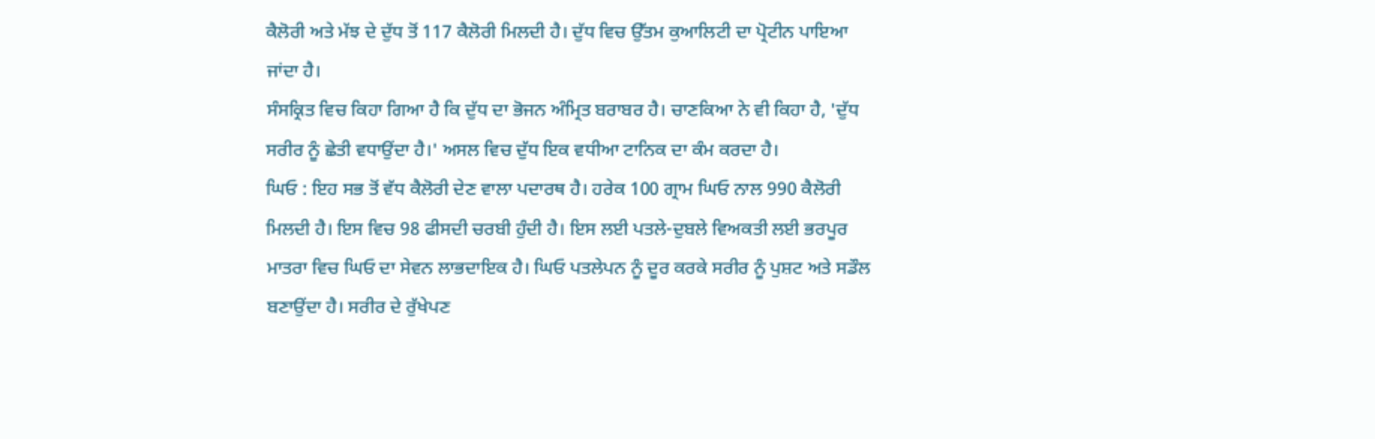ਕੈਲੋਰੀ ਅਤੇ ਮੱਝ ਦੇ ਦੁੱਧ ਤੋਂ 117 ਕੈਲੋਰੀ ਮਿਲਦੀ ਹੈ। ਦੁੱਧ ਵਿਚ ਉੱਤਮ ਕੁਆਲਿਟੀ ਦਾ ਪ੍ਰੋਟੀਨ ਪਾਇਆ ਜਾਂਦਾ ਹੈ।
ਸੰਸਕ੍ਰਿਤ ਵਿਚ ਕਿਹਾ ਗਿਆ ਹੈ ਕਿ ਦੁੱਧ ਦਾ ਭੋਜਨ ਅੰਮ੍ਰਿਤ ਬਰਾਬਰ ਹੈ। ਚਾਣਕਿਆ ਨੇ ਵੀ ਕਿਹਾ ਹੈ, 'ਦੁੱਧ ਸਰੀਰ ਨੂੰ ਛੇਤੀ ਵਧਾਉਂਦਾ ਹੈ।' ਅਸਲ ਵਿਚ ਦੁੱਧ ਇਕ ਵਧੀਆ ਟਾਨਿਕ ਦਾ ਕੰਮ ਕਰਦਾ ਹੈ।
ਘਿਓ : ਇਹ ਸਭ ਤੋਂ ਵੱਧ ਕੈਲੋਰੀ ਦੇਣ ਵਾਲਾ ਪਦਾਰਥ ਹੈ। ਹਰੇਕ 100 ਗ੍ਰਾਮ ਘਿਓ ਨਾਲ 990 ਕੈਲੋਰੀ ਮਿਲਦੀ ਹੈ। ਇਸ ਵਿਚ 98 ਫੀਸਦੀ ਚਰਬੀ ਹੁੰਦੀ ਹੈ। ਇਸ ਲਈ ਪਤਲੇ-ਦੁਬਲੇ ਵਿਅਕਤੀ ਲਈ ਭਰਪੂਰ ਮਾਤਰਾ ਵਿਚ ਘਿਓ ਦਾ ਸੇਵਨ ਲਾਭਦਾਇਕ ਹੈ। ਘਿਓ ਪਤਲੇਪਨ ਨੂੰ ਦੂਰ ਕਰਕੇ ਸਰੀਰ ਨੂੰ ਪੁਸ਼ਟ ਅਤੇ ਸਡੌਲ ਬਣਾਉਂਦਾ ਹੈ। ਸਰੀਰ ਦੇ ਰੁੱਖੇਪਣ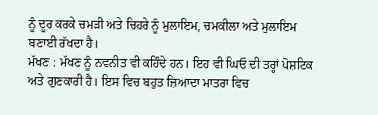ਨੂੰ ਦੂਰ ਕਰਕੇ ਚਮੜੀ ਅਤੇ ਚਿਹਰੇ ਨੂੰ ਮੁਲਾਇਮ, ਚਮਕੀਲਾ ਅਤੇ ਮੁਲਾਇਮ ਬਣਾਈ ਰੱਖਦਾ ਹੈ।
ਮੱਖਣ : ਮੱਖਣ ਨੂੰ ਨਵਨੀਤ ਵੀ ਕਹਿੰਦੇ ਹਨ। ਇਹ ਵੀ ਘਿਓ ਦੀ ਤਰ੍ਹਾਂ ਪੋਸ਼ਟਿਕ ਅਤੇ ਗੁਣਕਾਰੀ ਹੈ। ਇਸ ਵਿਚ ਬਹੁਤ ਜ਼ਿਆਦਾ ਮਾਤਰਾ ਵਿਚ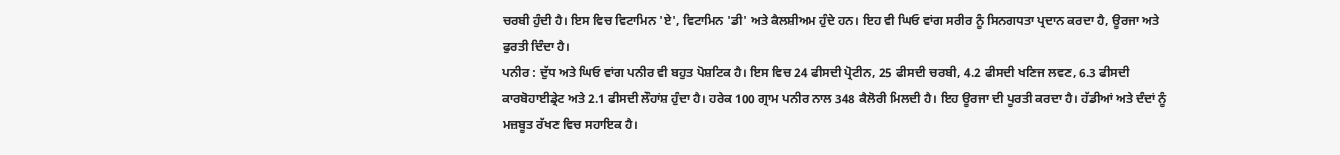ਚਰਬੀ ਹੁੰਦੀ ਹੈ। ਇਸ ਵਿਚ ਵਿਟਾਮਿਨ 'ਏ', ਵਿਟਾਮਿਨ 'ਡੀ' ਅਤੇ ਕੈਲਸ਼ੀਅਮ ਹੁੰਦੇ ਹਨ। ਇਹ ਵੀ ਘਿਓ ਵਾਂਗ ਸਰੀਰ ਨੂੰ ਸਿਨਗਧਤਾ ਪ੍ਰਦਾਨ ਕਰਦਾ ਹੈ, ਊਰਜਾ ਅਤੇ ਫੁਰਤੀ ਦਿੰਦਾ ਹੈ।
ਪਨੀਰ : ਦੁੱਧ ਅਤੇ ਘਿਓ ਵਾਂਗ ਪਨੀਰ ਵੀ ਬਹੁਤ ਪੋਸ਼ਟਿਕ ਹੈ। ਇਸ ਵਿਚ 24 ਫੀਸਦੀ ਪ੍ਰੋਟੀਨ, 25 ਫੀਸਦੀ ਚਰਬੀ, 4.2 ਫੀਸਦੀ ਖਣਿਜ ਲਵਣ, 6.3 ਫੀਸਦੀ ਕਾਰਬੋਹਾਈਡ੍ਰੇਟ ਅਤੇ 2.1 ਫੀਸਦੀ ਲੌਹਾਂਸ਼ ਹੁੰਦਾ ਹੈ। ਹਰੇਕ 100 ਗ੍ਰਾਮ ਪਨੀਰ ਨਾਲ 348 ਕੈਲੋਰੀ ਮਿਲਦੀ ਹੈ। ਇਹ ਊਰਜਾ ਦੀ ਪੂਰਤੀ ਕਰਦਾ ਹੈ। ਹੱਡੀਆਂ ਅਤੇ ਦੰਦਾਂ ਨੂੰ ਮਜ਼ਬੂਤ ਰੱਖਣ ਵਿਚ ਸਹਾਇਕ ਹੈ।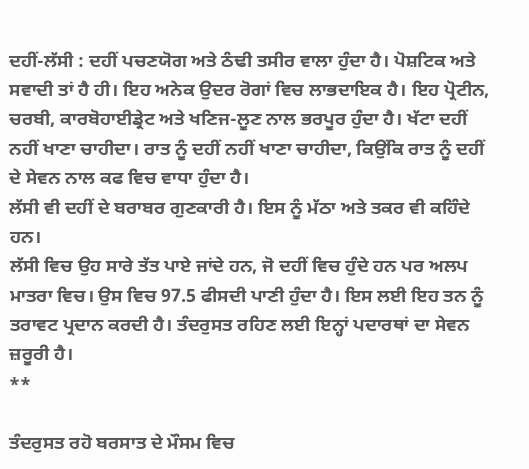ਦਹੀਂ-ਲੱਸੀ : ਦਹੀਂ ਪਚਣਯੋਗ ਅਤੇ ਠੰਢੀ ਤਸੀਰ ਵਾਲਾ ਹੁੰਦਾ ਹੈ। ਪੋਸ਼ਟਿਕ ਅਤੇ ਸਵਾਦੀ ਤਾਂ ਹੈ ਹੀ। ਇਹ ਅਨੇਕ ਉਦਰ ਰੋਗਾਂ ਵਿਚ ਲਾਭਦਾਇਕ ਹੈ। ਇਹ ਪ੍ਰੋਟੀਨ, ਚਰਬੀ, ਕਾਰਬੋਹਾਈਡ੍ਰੇਟ ਅਤੇ ਖਣਿਜ-ਲੂਣ ਨਾਲ ਭਰਪੂਰ ਹੁੰਦਾ ਹੈ। ਖੱਟਾ ਦਹੀਂ ਨਹੀਂ ਖਾਣਾ ਚਾਹੀਦਾ। ਰਾਤ ਨੂੰ ਦਹੀਂ ਨਹੀਂ ਖਾਣਾ ਚਾਹੀਦਾ, ਕਿਉਂਕਿ ਰਾਤ ਨੂੰ ਦਹੀਂ ਦੇ ਸੇਵਨ ਨਾਲ ਕਫ ਵਿਚ ਵਾਧਾ ਹੁੰਦਾ ਹੈ।
ਲੱਸੀ ਵੀ ਦਹੀਂ ਦੇ ਬਰਾਬਰ ਗੁਣਕਾਰੀ ਹੈ। ਇਸ ਨੂੰ ਮੱਠਾ ਅਤੇ ਤਕਰ ਵੀ ਕਹਿੰਦੇ ਹਨ।
ਲੱਸੀ ਵਿਚ ਉਹ ਸਾਰੇ ਤੱਤ ਪਾਏ ਜਾਂਦੇ ਹਨ, ਜੋ ਦਹੀਂ ਵਿਚ ਹੁੰਦੇ ਹਨ ਪਰ ਅਲਪ ਮਾਤਰਾ ਵਿਚ। ਉਸ ਵਿਚ 97.5 ਫੀਸਦੀ ਪਾਣੀ ਹੁੰਦਾ ਹੈ। ਇਸ ਲਈ ਇਹ ਤਨ ਨੂੰ ਤਰਾਵਟ ਪ੍ਰਦਾਨ ਕਰਦੀ ਹੈ। ਤੰਦਰੁਸਤ ਰਹਿਣ ਲਈ ਇਨ੍ਹਾਂ ਪਦਾਰਥਾਂ ਦਾ ਸੇਵਨ ਜ਼ਰੂਰੀ ਹੈ।
**

ਤੰਦਰੁਸਤ ਰਹੋ ਬਰਸਾਤ ਦੇ ਮੌਸਮ ਵਿਚ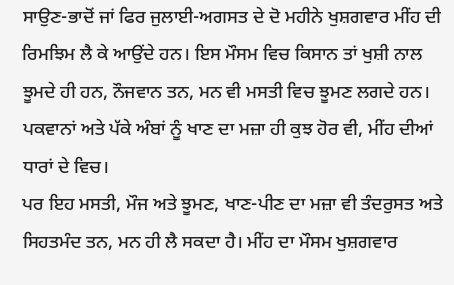ਸਾਉਣ-ਭਾਦੋਂ ਜਾਂ ਫਿਰ ਜੁਲਾਈ-ਅਗਸਤ ਦੇ ਦੋ ਮਹੀਨੇ ਖੁਸ਼ਗਵਾਰ ਮੀਂਹ ਦੀ ਰਿਮਝਿਮ ਲੈ ਕੇ ਆਉਂਦੇ ਹਨ। ਇਸ ਮੌਸਮ ਵਿਚ ਕਿਸਾਨ ਤਾਂ ਖੁਸ਼ੀ ਨਾਲ ਝੂਮਦੇ ਹੀ ਹਨ, ਨੌਜਵਾਨ ਤਨ, ਮਨ ਵੀ ਮਸਤੀ ਵਿਚ ਝੂਮਣ ਲਗਦੇ ਹਨ। ਪਕਵਾਨਾਂ ਅਤੇ ਪੱਕੇ ਅੰਬਾਂ ਨੂੰ ਖਾਣ ਦਾ ਮਜ਼ਾ ਹੀ ਕੁਝ ਹੋਰ ਵੀ, ਮੀਂਹ ਦੀਆਂ ਧਾਰਾਂ ਦੇ ਵਿਚ।
ਪਰ ਇਹ ਮਸਤੀ, ਮੌਜ ਅਤੇ ਝੂਮਣ, ਖਾਣ-ਪੀਣ ਦਾ ਮਜ਼ਾ ਵੀ ਤੰਦਰੁਸਤ ਅਤੇ ਸਿਹਤਮੰਦ ਤਨ, ਮਨ ਹੀ ਲੈ ਸਕਦਾ ਹੈ। ਮੀਂਹ ਦਾ ਮੌਸਮ ਖੁਸ਼ਗਵਾਰ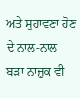ਅਤੇ ਸੁਹਾਵਣਾ ਹੋਣ ਦੇ ਨਾਲ-ਨਾਲ ਬੜਾ ਨਾਜ਼ੁਕ ਵੀ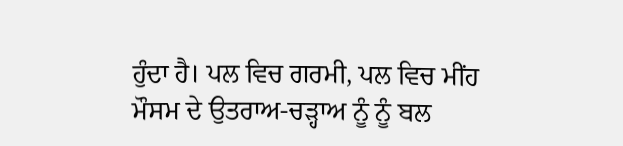ਹੁੰਦਾ ਹੈ। ਪਲ ਵਿਚ ਗਰਮੀ, ਪਲ ਵਿਚ ਮੀਂਹ ਮੌਸਮ ਦੇ ਉਤਰਾਅ-ਚੜ੍ਹਾਅ ਨੂੰ ਨੂੰ ਬਲ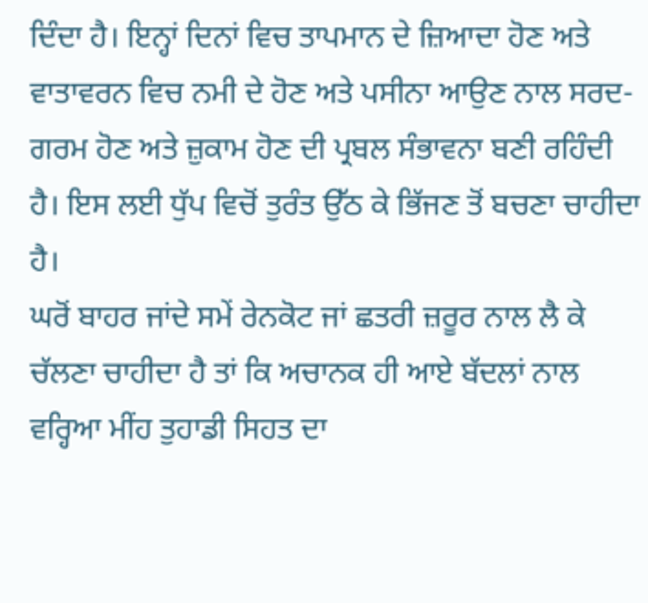ਦਿੰਦਾ ਹੈ। ਇਨ੍ਹਾਂ ਦਿਨਾਂ ਵਿਚ ਤਾਪਮਾਨ ਦੇ ਜ਼ਿਆਦਾ ਹੋਣ ਅਤੇ ਵਾਤਾਵਰਨ ਵਿਚ ਨਮੀ ਦੇ ਹੋਣ ਅਤੇ ਪਸੀਨਾ ਆਉਣ ਨਾਲ ਸਰਦ-ਗਰਮ ਹੋਣ ਅਤੇ ਜ਼ੁਕਾਮ ਹੋਣ ਦੀ ਪ੍ਰਬਲ ਸੰਭਾਵਨਾ ਬਣੀ ਰਹਿੰਦੀ ਹੈ। ਇਸ ਲਈ ਧੁੱਪ ਵਿਚੋਂ ਤੁਰੰਤ ਉੱਠ ਕੇ ਭਿੱਜਣ ਤੋਂ ਬਚਣਾ ਚਾਹੀਦਾ ਹੈ।
ਘਰੋਂ ਬਾਹਰ ਜਾਂਦੇ ਸਮੇਂ ਰੇਨਕੋਟ ਜਾਂ ਛਤਰੀ ਜ਼ਰੂਰ ਨਾਲ ਲੈ ਕੇ ਚੱਲਣਾ ਚਾਹੀਦਾ ਹੈ ਤਾਂ ਕਿ ਅਚਾਨਕ ਹੀ ਆਏ ਬੱਦਲਾਂ ਨਾਲ ਵਰ੍ਹਿਆ ਮੀਂਹ ਤੁਹਾਡੀ ਸਿਹਤ ਦਾ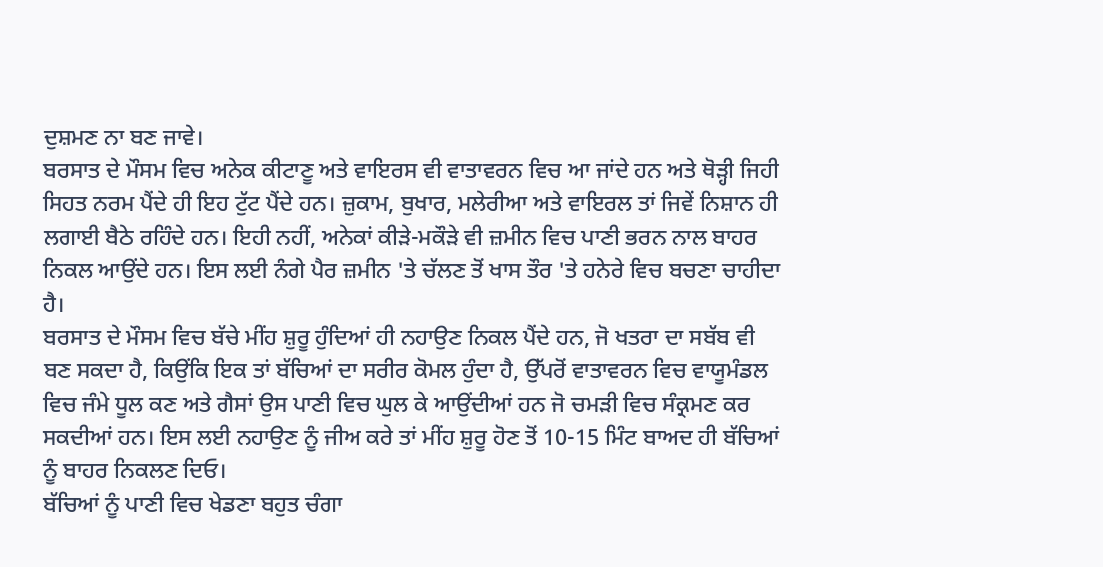ਦੁਸ਼ਮਣ ਨਾ ਬਣ ਜਾਵੇ।
ਬਰਸਾਤ ਦੇ ਮੌਸਮ ਵਿਚ ਅਨੇਕ ਕੀਟਾਣੂ ਅਤੇ ਵਾਇਰਸ ਵੀ ਵਾਤਾਵਰਨ ਵਿਚ ਆ ਜਾਂਦੇ ਹਨ ਅਤੇ ਥੋੜ੍ਹੀ ਜਿਹੀ ਸਿਹਤ ਨਰਮ ਪੈਂਦੇ ਹੀ ਇਹ ਟੁੱਟ ਪੈਂਦੇ ਹਨ। ਜ਼ੁਕਾਮ, ਬੁਖਾਰ, ਮਲੇਰੀਆ ਅਤੇ ਵਾਇਰਲ ਤਾਂ ਜਿਵੇਂ ਨਿਸ਼ਾਨ ਹੀ ਲਗਾਈ ਬੈਠੇ ਰਹਿੰਦੇ ਹਨ। ਇਹੀ ਨਹੀਂ, ਅਨੇਕਾਂ ਕੀੜੇ-ਮਕੌੜੇ ਵੀ ਜ਼ਮੀਨ ਵਿਚ ਪਾਣੀ ਭਰਨ ਨਾਲ ਬਾਹਰ ਨਿਕਲ ਆਉਂਦੇ ਹਨ। ਇਸ ਲਈ ਨੰਗੇ ਪੈਰ ਜ਼ਮੀਨ 'ਤੇ ਚੱਲਣ ਤੋਂ ਖਾਸ ਤੌਰ 'ਤੇ ਹਨੇਰੇ ਵਿਚ ਬਚਣਾ ਚਾਹੀਦਾ ਹੈ।
ਬਰਸਾਤ ਦੇ ਮੌਸਮ ਵਿਚ ਬੱਚੇ ਮੀਂਹ ਸ਼ੁਰੂ ਹੁੰਦਿਆਂ ਹੀ ਨਹਾਉਣ ਨਿਕਲ ਪੈਂਦੇ ਹਨ, ਜੋ ਖਤਰਾ ਦਾ ਸਬੱਬ ਵੀ ਬਣ ਸਕਦਾ ਹੈ, ਕਿਉਂਕਿ ਇਕ ਤਾਂ ਬੱਚਿਆਂ ਦਾ ਸਰੀਰ ਕੋਮਲ ਹੁੰਦਾ ਹੈ, ਉੱਪਰੋਂ ਵਾਤਾਵਰਨ ਵਿਚ ਵਾਯੂਮੰਡਲ ਵਿਚ ਜੰਮੇ ਧੂਲ ਕਣ ਅਤੇ ਗੈਸਾਂ ਉਸ ਪਾਣੀ ਵਿਚ ਘੁਲ ਕੇ ਆਉਂਦੀਆਂ ਹਨ ਜੋ ਚਮੜੀ ਵਿਚ ਸੰਕ੍ਰਮਣ ਕਰ ਸਕਦੀਆਂ ਹਨ। ਇਸ ਲਈ ਨਹਾਉਣ ਨੂੰ ਜੀਅ ਕਰੇ ਤਾਂ ਮੀਂਹ ਸ਼ੁਰੂ ਹੋਣ ਤੋਂ 10-15 ਮਿੰਟ ਬਾਅਦ ਹੀ ਬੱਚਿਆਂ ਨੂੰ ਬਾਹਰ ਨਿਕਲਣ ਦਿਓ।
ਬੱਚਿਆਂ ਨੂੰ ਪਾਣੀ ਵਿਚ ਖੇਡਣਾ ਬਹੁਤ ਚੰਗਾ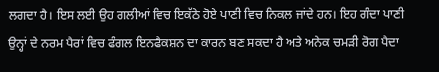ਲਗਦਾ ਹੈ। ਇਸ ਲਈ ਉਹ ਗਲੀਆਂ ਵਿਚ ਇਕੱਠੇ ਹੋਏ ਪਾਣੀ ਵਿਚ ਨਿਕਲ ਜਾਂਦੇ ਹਨ। ਇਹ ਗੰਦਾ ਪਾਣੀ ਉਨ੍ਹਾਂ ਦੇ ਨਰਮ ਪੈਰਾਂ ਵਿਚ ਫੰਗਲ ਇਨਫੈਕਸ਼ਨ ਦਾ ਕਾਰਨ ਬਣ ਸਕਦਾ ਹੈ ਅਤੇ ਅਨੇਕ ਚਮੜੀ ਰੋਗ ਪੈਦਾ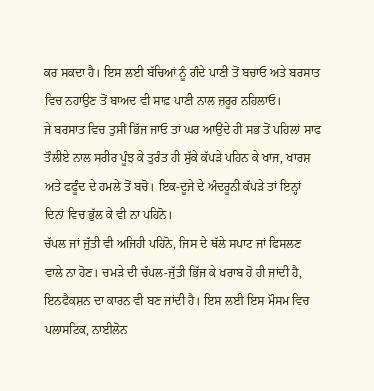ਕਰ ਸਕਦਾ ਹੈ। ਇਸ ਲਈ ਬੱਚਿਆਂ ਨੂੰ ਗੰਦੇ ਪਾਣੀ ਤੋਂ ਬਚਾਓ ਅਤੇ ਬਰਸਾਤ ਵਿਚ ਨਹਾਉਣ ਤੋਂ ਬਾਅਦ ਵੀ ਸਾਫ਼ ਪਾਣੀ ਨਾਲ ਜ਼ਰੂਰ ਨਹਿਲਾਓ।
ਜੇ ਬਰਸਾਤ ਵਿਚ ਤੁਸੀਂ ਭਿੱਜ ਜਾਓ ਤਾਂ ਘਰ ਆਉਂਦੇ ਹੀ ਸਭ ਤੋਂ ਪਹਿਲਾਂ ਸਾਫ ਤੌਲੀਏ ਨਾਲ ਸਰੀਰ ਪੂੰਝ ਕੇ ਤੁਰੰਤ ਹੀ ਸੁੱਕੇ ਕੱਪੜੇ ਪਹਿਨ ਕੇ ਖਾਜ, ਖਾਰਸ਼ ਅਤੇ ਫਫੂੰਦ ਦੇ ਹਮਲੇ ਤੋਂ ਬਚੋ। ਇਕ-ਦੂਜੇ ਦੇ ਅੰਦਰੂਨੀ ਕੱਪੜੇ ਤਾਂ ਇਨ੍ਹਾਂ ਦਿਨਾਂ ਵਿਚ ਭੁੱਲ ਕੇ ਵੀ ਨਾ ਪਹਿਨੋ।
ਚੱਪਲ ਜਾਂ ਜੁੱਤੀ ਵੀ ਅਜਿਹੀ ਪਹਿਨੋ, ਜਿਸ ਦੇ ਥੱਲੇ ਸਪਾਟ ਜਾਂ ਫਿਸਲਣ ਵਾਲੇ ਨਾ ਹੋਣ। ਚਮੜੇ ਦੀ ਚੱਪਲ-ਜੁੱਤੀ ਭਿੱਜ ਕੇ ਖਰਾਬ ਹੋ ਹੀ ਜਾਂਦੀ ਹੈ, ਇਨਫੈਕਸ਼ਨ ਦਾ ਕਾਰਨ ਵੀ ਬਣ ਜਾਂਦੀ ਹੈ। ਇਸ ਲਈ ਇਸ ਮੌਸਮ ਵਿਚ ਪਲਾਸਟਿਕ, ਨਾਈਲੋਨ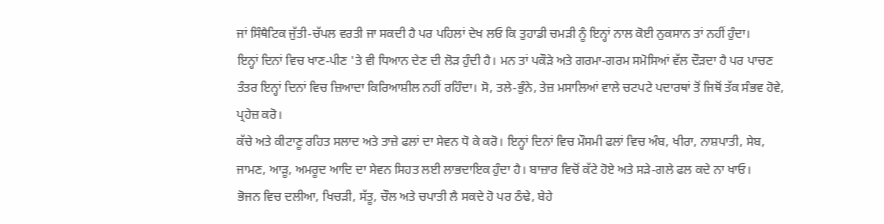ਜਾਂ ਸਿੰਥੈਟਿਕ ਜੁੱਤੀ-ਚੱਪਲ ਵਰਤੀ ਜਾ ਸਕਦੀ ਹੈ ਪਰ ਪਹਿਲਾਂ ਦੇਖ ਲਓ ਕਿ ਤੁਹਾਡੀ ਚਮੜੀ ਨੂੰ ਇਨ੍ਹਾਂ ਨਾਲ ਕੋਈ ਨੁਕਸਾਨ ਤਾਂ ਨਹੀਂ ਹੁੰਦਾ।
ਇਨ੍ਹਾਂ ਦਿਨਾਂ ਵਿਚ ਖਾਣ-ਪੀਣ 'ਤੇ ਵੀ ਧਿਆਨ ਦੇਣ ਦੀ ਲੋੜ ਹੁੰਦੀ ਹੈ। ਮਨ ਤਾਂ ਪਕੌੜੇ ਅਤੇ ਗਰਮਾ-ਗਰਮ ਸਮੋਸਿਆਂ ਵੱਲ ਦੌੜਦਾ ਹੈ ਪਰ ਪਾਚਣ ਤੰਤਰ ਇਨ੍ਹਾਂ ਦਿਨਾਂ ਵਿਚ ਜ਼ਿਆਦਾ ਕਿਰਿਆਸ਼ੀਲ ਨਹੀਂ ਰਹਿੰਦਾ। ਸੋ, ਤਲੇ-ਭੁੰਨੇ, ਤੇਜ਼ ਮਸਾਲਿਆਂ ਵਾਲੇ ਚਟਪਟੇ ਪਦਾਰਥਾਂ ਤੋਂ ਜਿਥੋਂ ਤੱਕ ਸੰਭਵ ਹੋਵੇ, ਪ੍ਰਹੇਜ਼ ਕਰੋ।
ਕੱਚੇ ਅਤੇ ਕੀਟਾਣੂ ਰਹਿਤ ਸਲਾਦ ਅਤੇ ਤਾਜ਼ੇ ਫਲਾਂ ਦਾ ਸੇਵਨ ਧੋ ਕੇ ਕਰੋ। ਇਨ੍ਹਾਂ ਦਿਨਾਂ ਵਿਚ ਮੌਸਮੀ ਫਲਾਂ ਵਿਚ ਅੰਬ, ਖੀਰਾ, ਨਾਸ਼ਪਾਤੀ, ਸੇਬ, ਜਾਮਣ, ਆੜੂ, ਅਮਰੂਦ ਆਦਿ ਦਾ ਸੇਵਨ ਸਿਹਤ ਲਈ ਲਾਭਦਾਇਕ ਹੁੰਦਾ ਹੈ। ਬਾਜ਼ਾਰ ਵਿਚੋਂ ਕੱਟੇ ਹੋਏ ਅਤੇ ਸੜੇ-ਗਲੇ ਫਲ ਕਦੇ ਨਾ ਖਾਓ।
ਭੋਜਨ ਵਿਚ ਦਲੀਆ, ਖਿਚੜੀ, ਸੱਤੂ, ਚੌਲ ਅਤੇ ਚਪਾਤੀ ਲੈ ਸਕਦੇ ਹੋ ਪਰ ਠੰਢੇ, ਬੇਹੇ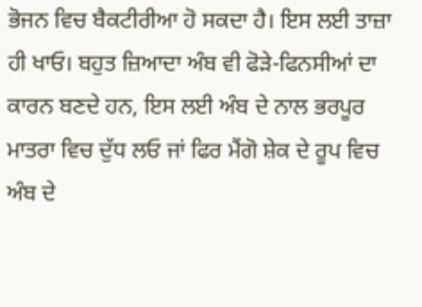ਭੋਜਨ ਵਿਚ ਬੈਕਟੀਰੀਆ ਹੋ ਸਕਦਾ ਹੈ। ਇਸ ਲਈ ਤਾਜ਼ਾ ਹੀ ਖਾਓ। ਬਹੁਤ ਜ਼ਿਆਦਾ ਅੰਬ ਵੀ ਫੋੜੇ-ਫਿਨਸੀਆਂ ਦਾ ਕਾਰਨ ਬਣਦੇ ਹਨ, ਇਸ ਲਈ ਅੰਬ ਦੇ ਨਾਲ ਭਰਪੂਰ ਮਾਤਰਾ ਵਿਚ ਦੁੱਧ ਲਓ ਜਾਂ ਫਿਰ ਮੈਂਗੋ ਸ਼ੇਕ ਦੇ ਰੂਪ ਵਿਚ ਅੰਬ ਦੇ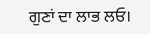ਗੁਣਾਂ ਦਾ ਲਾਭ ਲਓ।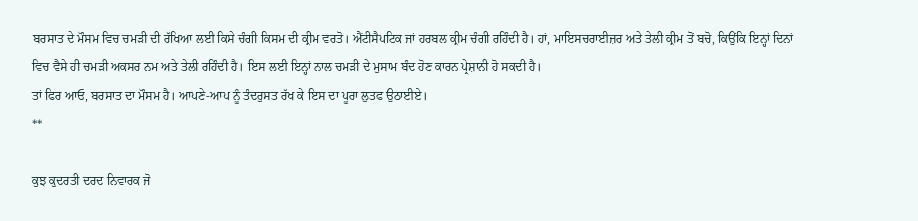ਬਰਸਾਤ ਦੇ ਮੌਸਮ ਵਿਚ ਚਮੜੀ ਦੀ ਰੱਖਿਆ ਲਈ ਕਿਸੇ ਚੰਗੀ ਕਿਸਮ ਦੀ ਕ੍ਰੀਮ ਵਰਤੋ। ਐਂਟੀਸੈਪਟਿਕ ਜਾਂ ਹਰਬਲ ਕ੍ਰੀਮ ਚੰਗੀ ਰਹਿੰਦੀ ਹੈ। ਹਾਂ, ਮਾਇਸਚਰਾਈਜ਼ਰ ਅਤੇ ਤੇਲੀ ਕ੍ਰੀਮ ਤੋਂ ਬਚੋ, ਕਿਉਂਕਿ ਇਨ੍ਹਾਂ ਦਿਨਾਂ ਵਿਚ ਵੈਸੇ ਹੀ ਚਮੜੀ ਅਕਸਰ ਨਮ ਅਤੇ ਤੇਲੀ ਰਹਿੰਦੀ ਹੈ। ਇਸ ਲਈ ਇਨ੍ਹਾਂ ਨਾਲ ਚਮੜੀ ਦੇ ਮੁਸਾਮ ਬੰਦ ਹੋਣ ਕਾਰਨ ਪ੍ਰੇਸ਼ਾਨੀ ਹੋ ਸਕਦੀ ਹੈ।
ਤਾਂ ਫਿਰ ਆਓ, ਬਰਸਾਤ ਦਾ ਮੌਸਮ ਹੈ। ਆਪਣੇ-ਆਪ ਨੂੰ ਤੰਦਰੁਸਤ ਰੱਖ ਕੇ ਇਸ ਦਾ ਪੂਰਾ ਲੁਤਫ ਉਠਾਈਏ।
**

ਕੁਝ ਕੁਦਰਤੀ ਦਰਦ ਨਿਵਾਰਕ ਜੋ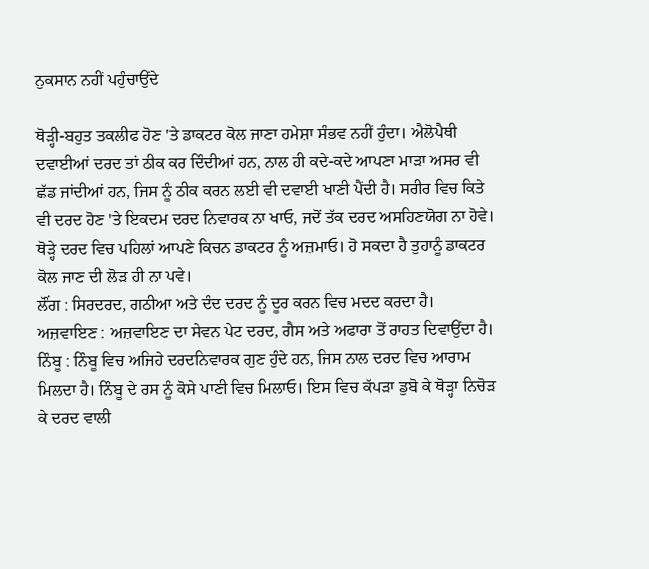ਨੁਕਸਾਨ ਨਹੀਂ ਪਹੁੰਚਾਉਂਦੇ

ਥੋੜ੍ਹੀ-ਬਹੁਤ ਤਕਲੀਫ ਹੋਣ 'ਤੇ ਡਾਕਟਰ ਕੋਲ ਜਾਣਾ ਹਮੇਸ਼ਾ ਸੰਭਵ ਨਹੀਂ ਹੁੰਦਾ। ਐਲੋਪੈਥੀ ਦਵਾਈਆਂ ਦਰਦ ਤਾਂ ਠੀਕ ਕਰ ਦਿੰਦੀਆਂ ਹਨ, ਨਾਲ ਹੀ ਕਦੇ-ਕਦੇ ਆਪਣਾ ਮਾੜਾ ਅਸਰ ਵੀ ਛੱਡ ਜਾਂਦੀਆਂ ਹਨ, ਜਿਸ ਨੂੰ ਠੀਕ ਕਰਨ ਲਈ ਵੀ ਦਵਾਈ ਖਾਣੀ ਪੈਂਦੀ ਹੈ। ਸਰੀਰ ਵਿਚ ਕਿਤੇ ਵੀ ਦਰਦ ਹੋਣ 'ਤੇ ਇਕਦਮ ਦਰਦ ਨਿਵਾਰਕ ਨਾ ਖਾਓ, ਜਦੋਂ ਤੱਕ ਦਰਦ ਅਸਹਿਣਯੋਗ ਨਾ ਹੋਵੇ। ਥੋੜ੍ਹੇ ਦਰਦ ਵਿਚ ਪਹਿਲਾਂ ਆਪਣੇ ਕਿਚਨ ਡਾਕਟਰ ਨੂੰ ਅਜ਼ਮਾਓ। ਹੋ ਸਕਦਾ ਹੈ ਤੁਹਾਨੂੰ ਡਾਕਟਰ ਕੋਲ ਜਾਣ ਦੀ ਲੋੜ ਹੀ ਨਾ ਪਵੇ।
ਲੌਂਗ : ਸਿਰਦਰਦ, ਗਠੀਆ ਅਤੇ ਦੰਦ ਦਰਦ ਨੂੰ ਦੂਰ ਕਰਨ ਵਿਚ ਮਦਦ ਕਰਦਾ ਹੈ।
ਅਜ਼ਵਾਇਣ : ਅਜ਼ਵਾਇਣ ਦਾ ਸੇਵਨ ਪੇਟ ਦਰਦ, ਗੈਸ ਅਤੇ ਅਫਾਰਾ ਤੋਂ ਰਾਹਤ ਦਿਵਾਉਂਦਾ ਹੈ।
ਨਿੰਬੂ : ਨਿੰਬੂ ਵਿਚ ਅਜਿਹੇ ਦਰਦਨਿਵਾਰਕ ਗੁਣ ਹੁੰਦੇ ਹਨ, ਜਿਸ ਨਾਲ ਦਰਦ ਵਿਚ ਆਰਾਮ ਮਿਲਦਾ ਹੈ। ਨਿੰਬੂ ਦੇ ਰਸ ਨੂੰ ਕੋਸੇ ਪਾਣੀ ਵਿਚ ਮਿਲਾਓ। ਇਸ ਵਿਚ ਕੱਪੜਾ ਡੁਬੋ ਕੇ ਥੋੜ੍ਹਾ ਨਿਚੋੜ ਕੇ ਦਰਦ ਵਾਲੀ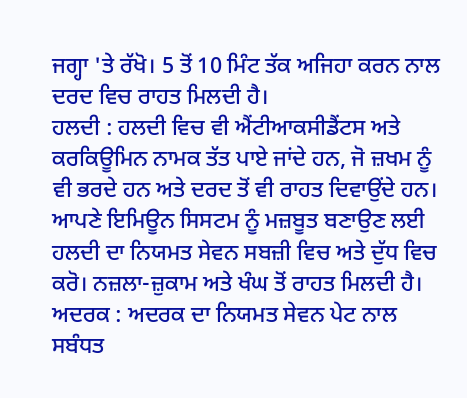ਜਗ੍ਹਾ 'ਤੇ ਰੱਖੋ। 5 ਤੋਂ 10 ਮਿੰਟ ਤੱਕ ਅਜਿਹਾ ਕਰਨ ਨਾਲ ਦਰਦ ਵਿਚ ਰਾਹਤ ਮਿਲਦੀ ਹੈ।
ਹਲਦੀ : ਹਲਦੀ ਵਿਚ ਵੀ ਐਂਟੀਆਕਸੀਡੈਂਟਸ ਅਤੇ ਕਰਕਿਊਮਿਨ ਨਾਮਕ ਤੱਤ ਪਾਏ ਜਾਂਦੇ ਹਨ, ਜੋ ਜ਼ਖਮ ਨੂੰ ਵੀ ਭਰਦੇ ਹਨ ਅਤੇ ਦਰਦ ਤੋਂ ਵੀ ਰਾਹਤ ਦਿਵਾਉਂਦੇ ਹਨ। ਆਪਣੇ ਇਮਿਊਨ ਸਿਸਟਮ ਨੂੰ ਮਜ਼ਬੂਤ ਬਣਾਉਣ ਲਈ ਹਲਦੀ ਦਾ ਨਿਯਮਤ ਸੇਵਨ ਸਬਜ਼ੀ ਵਿਚ ਅਤੇ ਦੁੱਧ ਵਿਚ ਕਰੋ। ਨਜ਼ਲਾ-ਜ਼ੁਕਾਮ ਅਤੇ ਖੰਘ ਤੋਂ ਰਾਹਤ ਮਿਲਦੀ ਹੈ।
ਅਦਰਕ : ਅਦਰਕ ਦਾ ਨਿਯਮਤ ਸੇਵਨ ਪੇਟ ਨਾਲ ਸਬੰਧਤ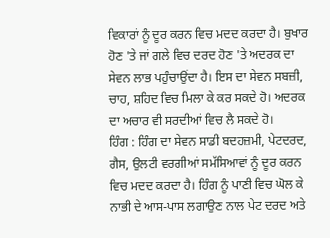ਵਿਕਾਰਾਂ ਨੂੰ ਦੂਰ ਕਰਨ ਵਿਚ ਮਦਦ ਕਰਦਾ ਹੈ। ਬੁਖਾਰ ਹੋਣ 'ਤੇ ਜਾਂ ਗਲੇ ਵਿਚ ਦਰਦ ਹੋਣ 'ਤੇ ਅਦਰਕ ਦਾ ਸੇਵਨ ਲਾਭ ਪਹੁੰਚਾਉਂਦਾ ਹੈ। ਇਸ ਦਾ ਸੇਵਨ ਸਬਜ਼ੀ, ਚਾਹ, ਸ਼ਹਿਦ ਵਿਚ ਮਿਲਾ ਕੇ ਕਰ ਸਕਦੇ ਹੋ। ਅਦਰਕ ਦਾ ਅਚਾਰ ਵੀ ਸਰਦੀਆਂ ਵਿਚ ਲੈ ਸਕਦੇ ਹੋ।
ਹਿੰਗ : ਹਿੰਗ ਦਾ ਸੇਵਨ ਸਾਡੀ ਬਦਹਜ਼ਮੀ, ਪੇਟਦਰਦ, ਗੈਸ, ਉਲਟੀ ਵਰਗੀਆਂ ਸਮੱਸਿਆਵਾਂ ਨੂੰ ਦੂਰ ਕਰਨ ਵਿਚ ਮਦਦ ਕਰਦਾ ਹੈ। ਹਿੰਗ ਨੂੰ ਪਾਣੀ ਵਿਚ ਘੋਲ ਕੇ ਨਾਭੀ ਦੇ ਆਸ-ਪਾਸ ਲਗਾਉਣ ਨਾਲ ਪੇਟ ਦਰਦ ਅਤੇ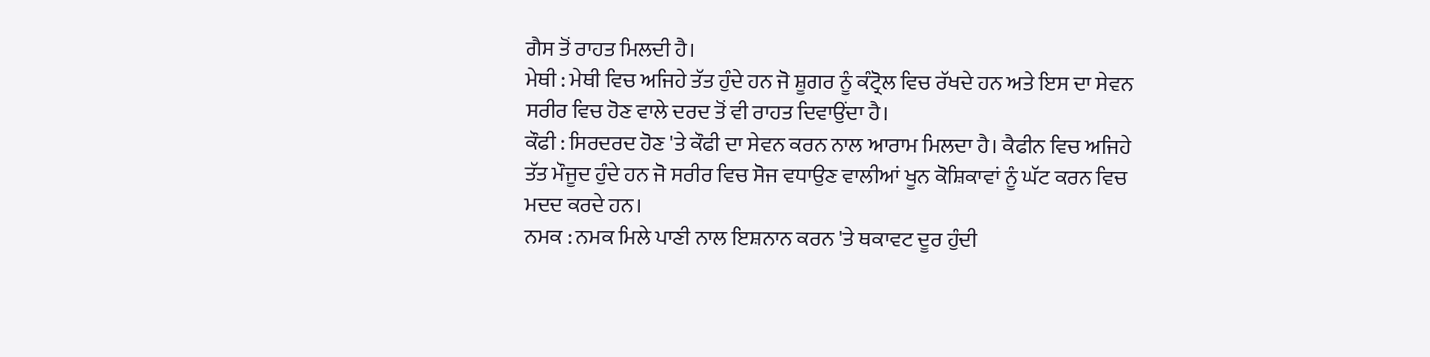ਗੈਸ ਤੋਂ ਰਾਹਤ ਮਿਲਦੀ ਹੈ।
ਮੇਥੀ : ਮੇਥੀ ਵਿਚ ਅਜਿਹੇ ਤੱਤ ਹੁੰਦੇ ਹਨ ਜੋ ਸ਼ੂਗਰ ਨੂੰ ਕੰਟ੍ਰੋਲ ਵਿਚ ਰੱਖਦੇ ਹਨ ਅਤੇ ਇਸ ਦਾ ਸੇਵਨ ਸਰੀਰ ਵਿਚ ਹੋਣ ਵਾਲੇ ਦਰਦ ਤੋਂ ਵੀ ਰਾਹਤ ਦਿਵਾਉਂਦਾ ਹੈ।
ਕੌਫੀ : ਸਿਰਦਰਦ ਹੋਣ 'ਤੇ ਕੌਫੀ ਦਾ ਸੇਵਨ ਕਰਨ ਨਾਲ ਆਰਾਮ ਮਿਲਦਾ ਹੈ। ਕੈਫੀਨ ਵਿਚ ਅਜਿਹੇ ਤੱਤ ਮੌਜੂਦ ਹੁੰਦੇ ਹਨ ਜੋ ਸਰੀਰ ਵਿਚ ਸੋਜ ਵਧਾਉਣ ਵਾਲੀਆਂ ਖੂਨ ਕੋਸ਼ਿਕਾਵਾਂ ਨੂੰ ਘੱਟ ਕਰਨ ਵਿਚ ਮਦਦ ਕਰਦੇ ਹਨ।
ਨਮਕ : ਨਮਕ ਮਿਲੇ ਪਾਣੀ ਨਾਲ ਇਸ਼ਨਾਨ ਕਰਨ 'ਤੇ ਥਕਾਵਟ ਦੂਰ ਹੁੰਦੀ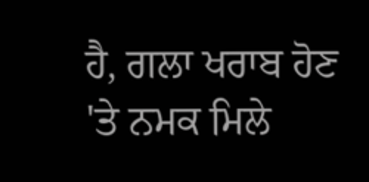ਹੈ, ਗਲਾ ਖਰਾਬ ਹੋਣ 'ਤੇ ਨਮਕ ਮਿਲੇ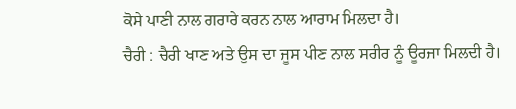ਕੋਸੇ ਪਾਣੀ ਨਾਲ ਗਰਾਰੇ ਕਰਨ ਨਾਲ ਆਰਾਮ ਮਿਲਦਾ ਹੈ।
ਚੈਰੀ : ਚੈਰੀ ਖਾਣ ਅਤੇ ਉਸ ਦਾ ਜੂਸ ਪੀਣ ਨਾਲ ਸਰੀਰ ਨੂੰ ਊਰਜਾ ਮਿਲਦੀ ਹੈ।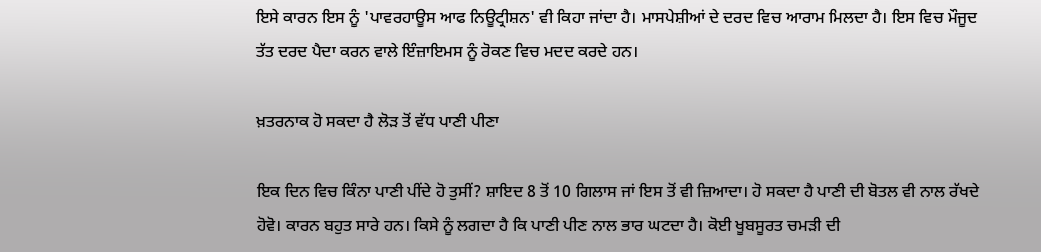ਇਸੇ ਕਾਰਨ ਇਸ ਨੂੰ 'ਪਾਵਰਹਾਊਸ ਆਫ ਨਿਊਟ੍ਰੀਸ਼ਨ' ਵੀ ਕਿਹਾ ਜਾਂਦਾ ਹੈ। ਮਾਸਪੇਸ਼ੀਆਂ ਦੇ ਦਰਦ ਵਿਚ ਆਰਾਮ ਮਿਲਦਾ ਹੈ। ਇਸ ਵਿਚ ਮੌਜੂਦ ਤੱਤ ਦਰਦ ਪੈਦਾ ਕਰਨ ਵਾਲੇ ਇੰਜ਼ਾਇਮਸ ਨੂੰ ਰੋਕਣ ਵਿਚ ਮਦਦ ਕਰਦੇ ਹਨ।

ਖ਼ਤਰਨਾਕ ਹੋ ਸਕਦਾ ਹੈ ਲੋੜ ਤੋਂ ਵੱਧ ਪਾਣੀ ਪੀਣਾ

ਇਕ ਦਿਨ ਵਿਚ ਕਿੰਨਾ ਪਾਣੀ ਪੀਂਦੇ ਹੋ ਤੁਸੀਂ? ਸ਼ਾਇਦ 8 ਤੋਂ 10 ਗਿਲਾਸ ਜਾਂ ਇਸ ਤੋਂ ਵੀ ਜ਼ਿਆਦਾ। ਹੋ ਸਕਦਾ ਹੈ ਪਾਣੀ ਦੀ ਬੋਤਲ ਵੀ ਨਾਲ ਰੱਖਦੇ ਹੋਵੋ। ਕਾਰਨ ਬਹੁਤ ਸਾਰੇ ਹਨ। ਕਿਸੇ ਨੂੰ ਲਗਦਾ ਹੈ ਕਿ ਪਾਣੀ ਪੀਣ ਨਾਲ ਭਾਰ ਘਟਦਾ ਹੈ। ਕੋਈ ਖੂਬਸੂਰਤ ਚਮੜੀ ਦੀ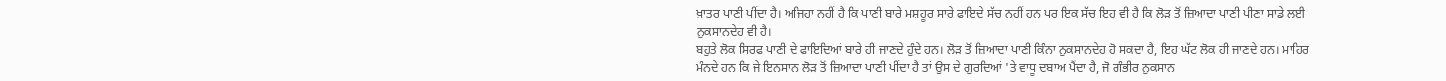ਖ਼ਾਤਰ ਪਾਣੀ ਪੀਂਦਾ ਹੈ। ਅਜਿਹਾ ਨਹੀਂ ਹੈ ਕਿ ਪਾਣੀ ਬਾਰੇ ਮਸ਼ਹੂਰ ਸਾਰੇ ਫਾਇਦੇ ਸੱਚ ਨਹੀਂ ਹਨ ਪਰ ਇਕ ਸੱਚ ਇਹ ਵੀ ਹੈ ਕਿ ਲੋੜ ਤੋਂ ਜ਼ਿਆਦਾ ਪਾਣੀ ਪੀਣਾ ਸਾਡੇ ਲਈ ਨੁਕਸਾਨਦੇਹ ਵੀ ਹੈ।
ਬਹੁਤੇ ਲੋਕ ਸਿਰਫ ਪਾਣੀ ਦੇ ਫਾਇਦਿਆਂ ਬਾਰੇ ਹੀ ਜਾਣਦੇ ਹੁੰਦੇ ਹਨ। ਲੋੜ ਤੋਂ ਜ਼ਿਆਦਾ ਪਾਣੀ ਕਿੰਨਾ ਨੁਕਸਾਨਦੇਹ ਹੋ ਸਕਦਾ ਹੈ, ਇਹ ਘੱਟ ਲੋਕ ਹੀ ਜਾਣਦੇ ਹਨ। ਮਾਹਿਰ ਮੰਨਦੇ ਹਨ ਕਿ ਜੇ ਇਨਸਾਨ ਲੋੜ ਤੋਂ ਜ਼ਿਆਦਾ ਪਾਣੀ ਪੀਂਦਾ ਹੈ ਤਾਂ ਉਸ ਦੇ ਗੁਰਦਿਆਂ 'ਤੇ ਵਾਧੂ ਦਬਾਅ ਪੈਂਦਾ ਹੈ, ਜੋ ਗੰਭੀਰ ਨੁਕਸਾਨ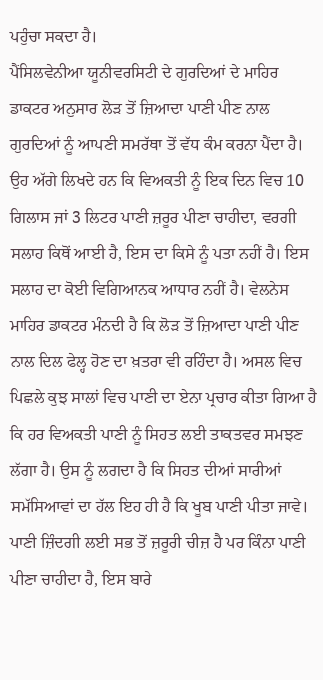ਪਹੁੰਚਾ ਸਕਦਾ ਹੈ।
ਪੈਂਸਿਲਵੇਨੀਆ ਯੂਨੀਵਰਸਿਟੀ ਦੇ ਗੁਰਦਿਆਂ ਦੇ ਮਾਹਿਰ ਡਾਕਟਰ ਅਨੁਸਾਰ ਲੋੜ ਤੋਂ ਜ਼ਿਆਦਾ ਪਾਣੀ ਪੀਣ ਨਾਲ ਗੁਰਦਿਆਂ ਨੂੰ ਆਪਣੀ ਸਮਰੱਥਾ ਤੋਂ ਵੱਧ ਕੰਮ ਕਰਨਾ ਪੈਂਦਾ ਹੈ। ਉਹ ਅੱਗੇ ਲਿਖਦੇ ਹਨ ਕਿ ਵਿਅਕਤੀ ਨੂੰ ਇਕ ਦਿਨ ਵਿਚ 10 ਗਿਲਾਸ ਜਾਂ 3 ਲਿਟਰ ਪਾਣੀ ਜ਼ਰੂਰ ਪੀਣਾ ਚਾਹੀਦਾ, ਵਰਗੀ ਸਲਾਹ ਕਿਥੋਂ ਆਈ ਹੈ, ਇਸ ਦਾ ਕਿਸੇ ਨੂੰ ਪਤਾ ਨਹੀਂ ਹੈ। ਇਸ ਸਲਾਹ ਦਾ ਕੋਈ ਵਿਗਿਆਨਕ ਆਧਾਰ ਨਹੀਂ ਹੈ। ਵੇਲਨੇਸ ਮਾਹਿਰ ਡਾਕਟਰ ਮੰਨਦੀ ਹੈ ਕਿ ਲੋੜ ਤੋਂ ਜ਼ਿਆਦਾ ਪਾਣੀ ਪੀਣ ਨਾਲ ਦਿਲ ਫੇਲ੍ਹ ਹੋਣ ਦਾ ਖ਼ਤਰਾ ਵੀ ਰਹਿੰਦਾ ਹੈ। ਅਸਲ ਵਿਚ ਪਿਛਲੇ ਕੁਝ ਸਾਲਾਂ ਵਿਚ ਪਾਣੀ ਦਾ ਏਨਾ ਪ੍ਰਚਾਰ ਕੀਤਾ ਗਿਆ ਹੈ ਕਿ ਹਰ ਵਿਅਕਤੀ ਪਾਣੀ ਨੂੰ ਸਿਹਤ ਲਈ ਤਾਕਤਵਰ ਸਮਝਣ ਲੱਗਾ ਹੈ। ਉਸ ਨੂੰ ਲਗਦਾ ਹੈ ਕਿ ਸਿਹਤ ਦੀਆਂ ਸਾਰੀਆਂ ਸਮੱਸਿਆਵਾਂ ਦਾ ਹੱਲ ਇਹ ਹੀ ਹੈ ਕਿ ਖੂਬ ਪਾਣੀ ਪੀਤਾ ਜਾਵੇ। ਪਾਣੀ ਜ਼ਿੰਦਗੀ ਲਈ ਸਭ ਤੋਂ ਜ਼ਰੂਰੀ ਚੀਜ਼ ਹੈ ਪਰ ਕਿੰਨਾ ਪਾਣੀ ਪੀਣਾ ਚਾਹੀਦਾ ਹੈ, ਇਸ ਬਾਰੇ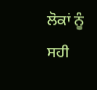ਲੋਕਾਂ ਨੂੰ ਸਹੀ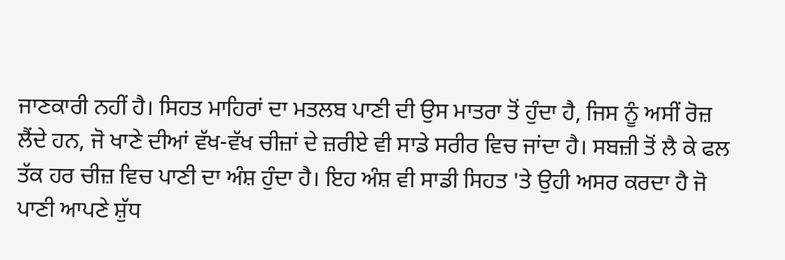ਜਾਣਕਾਰੀ ਨਹੀਂ ਹੈ। ਸਿਹਤ ਮਾਹਿਰਾਂ ਦਾ ਮਤਲਬ ਪਾਣੀ ਦੀ ਉਸ ਮਾਤਰਾ ਤੋਂ ਹੁੰਦਾ ਹੈ, ਜਿਸ ਨੂੰ ਅਸੀਂ ਰੋਜ਼ ਲੈਂਦੇ ਹਨ, ਜੋ ਖਾਣੇ ਦੀਆਂ ਵੱਖ-ਵੱਖ ਚੀਜ਼ਾਂ ਦੇ ਜ਼ਰੀਏ ਵੀ ਸਾਡੇ ਸਰੀਰ ਵਿਚ ਜਾਂਦਾ ਹੈ। ਸਬਜ਼ੀ ਤੋਂ ਲੈ ਕੇ ਫਲ ਤੱਕ ਹਰ ਚੀਜ਼ ਵਿਚ ਪਾਣੀ ਦਾ ਅੰਸ਼ ਹੁੰਦਾ ਹੈ। ਇਹ ਅੰਸ਼ ਵੀ ਸਾਡੀ ਸਿਹਤ 'ਤੇ ਉਹੀ ਅਸਰ ਕਰਦਾ ਹੈ ਜੋ ਪਾਣੀ ਆਪਣੇ ਸ਼ੁੱਧ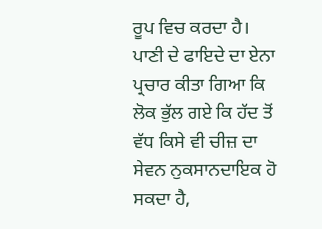ਰੂਪ ਵਿਚ ਕਰਦਾ ਹੈ।
ਪਾਣੀ ਦੇ ਫਾਇਦੇ ਦਾ ਏਨਾ ਪ੍ਰਚਾਰ ਕੀਤਾ ਗਿਆ ਕਿ ਲੋਕ ਭੁੱਲ ਗਏ ਕਿ ਹੱਦ ਤੋਂ ਵੱਧ ਕਿਸੇ ਵੀ ਚੀਜ਼ ਦਾ ਸੇਵਨ ਨੁਕਸਾਨਦਾਇਕ ਹੋ ਸਕਦਾ ਹੈ,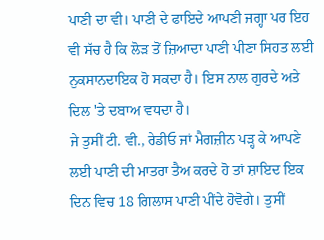ਪਾਣੀ ਦਾ ਵੀ। ਪਾਣੀ ਦੇ ਫਾਇਦੇ ਆਪਣੀ ਜਗ੍ਹਾ ਪਰ ਇਹ ਵੀ ਸੱਚ ਹੈ ਕਿ ਲੋੜ ਤੋਂ ਜ਼ਿਆਦਾ ਪਾਣੀ ਪੀਣਾ ਸਿਹਤ ਲਈ ਨੁਕਸਾਨਦਾਇਕ ਹੋ ਸਕਦਾ ਹੈ। ਇਸ ਨਾਲ ਗੁਰਦੇ ਅਤੇ ਦਿਲ 'ਤੇ ਦਬਾਅ ਵਧਦਾ ਹੈ।
ਜੇ ਤੁਸੀਂ ਟੀ. ਵੀ., ਰੇਡੀਓ ਜਾਂ ਮੈਗਜ਼ੀਨ ਪੜ੍ਹ ਕੇ ਆਪਣੇ ਲਈ ਪਾਣੀ ਦੀ ਮਾਤਰਾ ਤੈਅ ਕਰਦੇ ਹੋ ਤਾਂ ਸ਼ਾਇਦ ਇਕ ਦਿਨ ਵਿਚ 18 ਗਿਲਾਸ ਪਾਣੀ ਪੀਂਦੇ ਹੋਵੋਗੇ। ਤੁਸੀਂ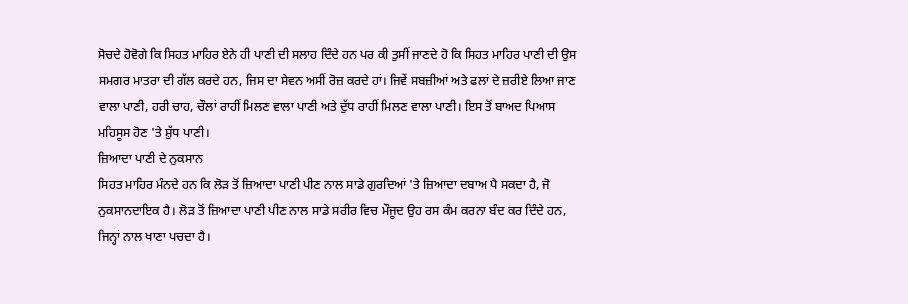ਸੋਚਦੇ ਹੋਵੋਗੇ ਕਿ ਸਿਹਤ ਮਾਹਿਰ ਏਨੇ ਹੀ ਪਾਣੀ ਦੀ ਸਲਾਹ ਦਿੰਦੇ ਹਨ ਪਰ ਕੀ ਤੁਸੀਂ ਜਾਣਦੇ ਹੋ ਕਿ ਸਿਹਤ ਮਾਹਿਰ ਪਾਣੀ ਦੀ ਉਸ ਸਮਗਰ ਮਾਤਰਾ ਦੀ ਗੱਲ ਕਰਦੇ ਹਨ, ਜਿਸ ਦਾ ਸੇਵਨ ਅਸੀਂ ਰੋਜ਼ ਕਰਦੇ ਹਾਂ। ਜਿਵੇਂ ਸਬਜ਼ੀਆਂ ਅਤੇ ਫਲਾਂ ਦੇ ਜ਼ਰੀਏ ਲਿਆ ਜਾਣ ਵਾਲਾ ਪਾਣੀ, ਹਰੀ ਚਾਹ, ਚੌਲਾਂ ਰਾਹੀਂ ਮਿਲਣ ਵਾਲਾ ਪਾਣੀ ਅਤੇ ਦੁੱਧ ਰਾਹੀਂ ਮਿਲਣ ਵਾਲਾ ਪਾਣੀ। ਇਸ ਤੋਂ ਬਾਅਦ ਪਿਆਸ ਮਹਿਸੂਸ ਹੋਣ 'ਤੇ ਸ਼ੁੱਧ ਪਾਣੀ।
ਜ਼ਿਆਦਾ ਪਾਣੀ ਦੇ ਨੁਕਸਾਨ
ਸਿਹਤ ਮਾਹਿਰ ਮੰਨਦੇ ਹਨ ਕਿ ਲੋੜ ਤੋਂ ਜ਼ਿਆਦਾ ਪਾਣੀ ਪੀਣ ਨਾਲ ਸਾਡੇ ਗੁਰਦਿਆਂ 'ਤੇ ਜ਼ਿਆਦਾ ਦਬਾਅ ਪੈ ਸਕਦਾ ਹੈ, ਜੋ ਨੁਕਸਾਨਦਾਇਕ ਹੈ। ਲੋੜ ਤੋਂ ਜ਼ਿਆਦਾ ਪਾਣੀ ਪੀਣ ਨਾਲ ਸਾਡੇ ਸਰੀਰ ਵਿਚ ਮੌਜੂਦ ਉਹ ਰਸ ਕੰਮ ਕਰਨਾ ਬੰਦ ਕਰ ਦਿੰਦੇ ਹਨ, ਜਿਨ੍ਹਾਂ ਨਾਲ ਖਾਣਾ ਪਚਦਾ ਹੈ।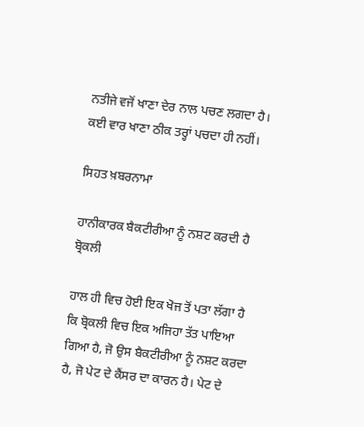ਨਤੀਜੇ ਵਜੋਂ ਖਾਣਾ ਦੇਰ ਨਾਲ ਪਚਣ ਲਗਦਾ ਹੈ। ਕਈ ਵਾਰ ਖਾਣਾ ਠੀਕ ਤਰ੍ਹਾਂ ਪਚਦਾ ਹੀ ਨਹੀਂ।

ਸਿਹਤ ਖ਼ਬਰਨਾਮਾ

ਹਾਨੀਕਾਰਕ ਬੈਕਟੀਰੀਆ ਨੂੰ ਨਸ਼ਟ ਕਰਦੀ ਹੈ ਬ੍ਰੋਕਲੀ

ਹਾਲ ਹੀ ਵਿਚ ਹੋਈ ਇਕ ਖੋਜ ਤੋਂ ਪਤਾ ਲੱਗਾ ਹੈ ਕਿ ਬ੍ਰੋਕਲੀ ਵਿਚ ਇਕ ਅਜਿਹਾ ਤੱਤ ਪਾਇਆ ਗਿਆ ਹੈ, ਜੋ ਉਸ ਬੈਕਟੀਰੀਆ ਨੂੰ ਨਸ਼ਟ ਕਰਦਾ ਹੈ, ਜੋ ਪੇਟ ਦੇ ਕੈਂਸਰ ਦਾ ਕਾਰਨ ਹੈ। ਪੇਟ ਦੇ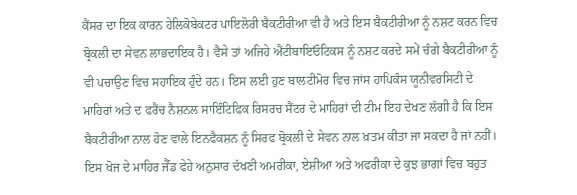ਕੈਂਸਰ ਦਾ ਇਕ ਕਾਰਨ ਹੇਲਿਕੋਬੇਕਟਰ ਪਾਇਲੋਰੀ ਬੈਕਟੀਰੀਆ ਵੀ ਹੈ ਅਤੇ ਇਸ ਬੈਕਟੀਰੀਆ ਨੂੰ ਨਸ਼ਟ ਕਰਨ ਵਿਚ ਬ੍ਰੋਕਲੀ ਦਾ ਸੇਵਨ ਲਾਭਦਾਇਕ ਹੈ। ਵੈਸੇ ਤਾਂ ਅਜਿਹੇ ਐਂਟੀਬਾਇਓਟਿਕਸ ਨੂੰ ਨਸ਼ਟ ਕਰਦੇ ਸਮੇਂ ਚੰਗੇ ਬੈਕਟੀਰੀਆ ਨੂੰ ਵੀ ਪਚਾਉਣ ਵਿਚ ਸਹਾਇਕ ਹੁੰਦੇ ਹਨ। ਇਸ ਲਈ ਹੁਣ ਬਾਲਟੀਮੋਰ ਵਿਚ ਜਾਂਸ ਹਾਪਿਕੰਸ ਯੂਨੀਵਰਸਿਟੀ ਦੇ ਮਾਹਿਰਾਂ ਅਤੇ ਦ ਫਰੈਂਚ ਨੈਸ਼ਨਲ ਸਾਇੰਟਿਫਿਕ ਰਿਸਰਚ ਸੈਂਟਰ ਦੇ ਮਾਹਿਰਾਂ ਦੀ ਟੀਮ ਇਹ ਦੇਖਣ ਲੱਗੀ ਹੈ ਕਿ ਇਸ ਬੈਕਟੀਰੀਆ ਨਾਲ ਹੋਣ ਵਾਲੇ ਇਨਫੈਕਸ਼ਨ ਨੂੰ ਸਿਰਫ ਬ੍ਰੋਕਲੀ ਦੇ ਸੇਵਨ ਨਾਲ ਖ਼ਤਮ ਕੀਤਾ ਜਾ ਸਕਦਾ ਹੈ ਜਾਂ ਨਹੀਂ। ਇਸ ਖੋਜ ਦੇ ਮਾਹਿਰ ਜੈੱਡ ਫੇਹੇ ਅਨੁਸਾਰ ਦੱਖਣੀ ਅਮਰੀਕਾ, ਏਸ਼ੀਆ ਅਤੇ ਅਫਰੀਕਾ ਦੇ ਕੁਝ ਭਾਗਾਂ ਵਿਚ ਬਹੁਤ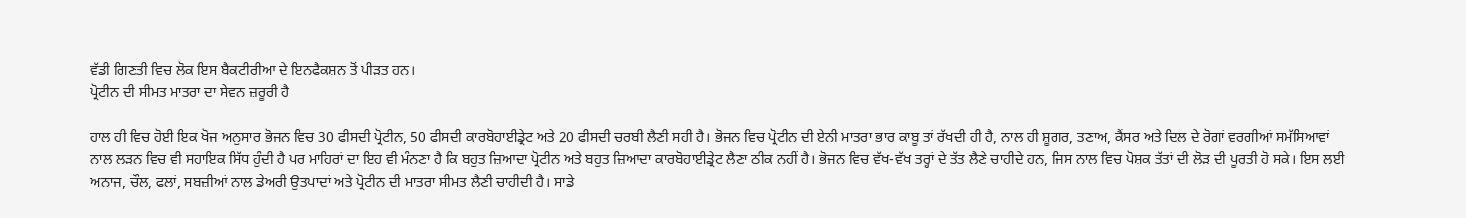ਵੱਡੀ ਗਿਣਤੀ ਵਿਚ ਲੋਕ ਇਸ ਬੈਕਟੀਰੀਆ ਦੇ ਇਨਫੈਕਸ਼ਨ ਤੋਂ ਪੀੜਤ ਹਨ।
ਪ੍ਰੋਟੀਨ ਦੀ ਸੀਮਤ ਮਾਤਰਾ ਦਾ ਸੇਵਨ ਜ਼ਰੂਰੀ ਹੈ

ਹਾਲ ਹੀ ਵਿਚ ਹੋਈ ਇਕ ਖੋਜ ਅਨੁਸਾਰ ਭੋਜਨ ਵਿਚ 30 ਫੀਸਦੀ ਪ੍ਰੋਟੀਨ, 50 ਫੀਸਦੀ ਕਾਰਬੋਹਾਈਡ੍ਰੇਟ ਅਤੇ 20 ਫੀਸਦੀ ਚਰਬੀ ਲੈਣੀ ਸਹੀ ਹੈ। ਭੋਜਨ ਵਿਚ ਪ੍ਰੋਟੀਨ ਦੀ ਏਨੀ ਮਾਤਰਾ ਭਾਰ ਕਾਬੂ ਤਾਂ ਰੱਖਦੀ ਹੀ ਹੈ, ਨਾਲ ਹੀ ਸ਼ੂਗਰ, ਤਣਾਅ, ਕੈਂਸਰ ਅਤੇ ਦਿਲ ਦੇ ਰੋਗਾਂ ਵਰਗੀਆਂ ਸਮੱਸਿਆਵਾਂ ਨਾਲ ਲੜਨ ਵਿਚ ਵੀ ਸਹਾਇਕ ਸਿੱਧ ਹੁੰਦੀ ਹੈ ਪਰ ਮਾਹਿਰਾਂ ਦਾ ਇਹ ਵੀ ਮੰਨਣਾ ਹੈ ਕਿ ਬਹੁਤ ਜ਼ਿਆਦਾ ਪ੍ਰੋਟੀਨ ਅਤੇ ਬਹੁਤ ਜ਼ਿਆਦਾ ਕਾਰਬੋਹਾਈਡ੍ਰੇਟ ਲੈਣਾ ਠੀਕ ਨਹੀਂ ਹੈ। ਭੋਜਨ ਵਿਚ ਵੱਖ-ਵੱਖ ਤਰ੍ਹਾਂ ਦੇ ਤੱਤ ਲੈਣੇ ਚਾਹੀਦੇ ਹਨ, ਜਿਸ ਨਾਲ ਵਿਚ ਪੋਸ਼ਕ ਤੱਤਾਂ ਦੀ ਲੋੜ ਦੀ ਪੂਰਤੀ ਹੋ ਸਕੇ। ਇਸ ਲਈ ਅਨਾਜ, ਚੌਲ, ਫਲਾਂ, ਸਬਜ਼ੀਆਂ ਨਾਲ ਡੇਅਰੀ ਉਤਪਾਦਾਂ ਅਤੇ ਪ੍ਰੋਟੀਨ ਦੀ ਮਾਤਰਾ ਸੀਮਤ ਲੈਣੀ ਚਾਹੀਦੀ ਹੈ। ਸਾਡੇ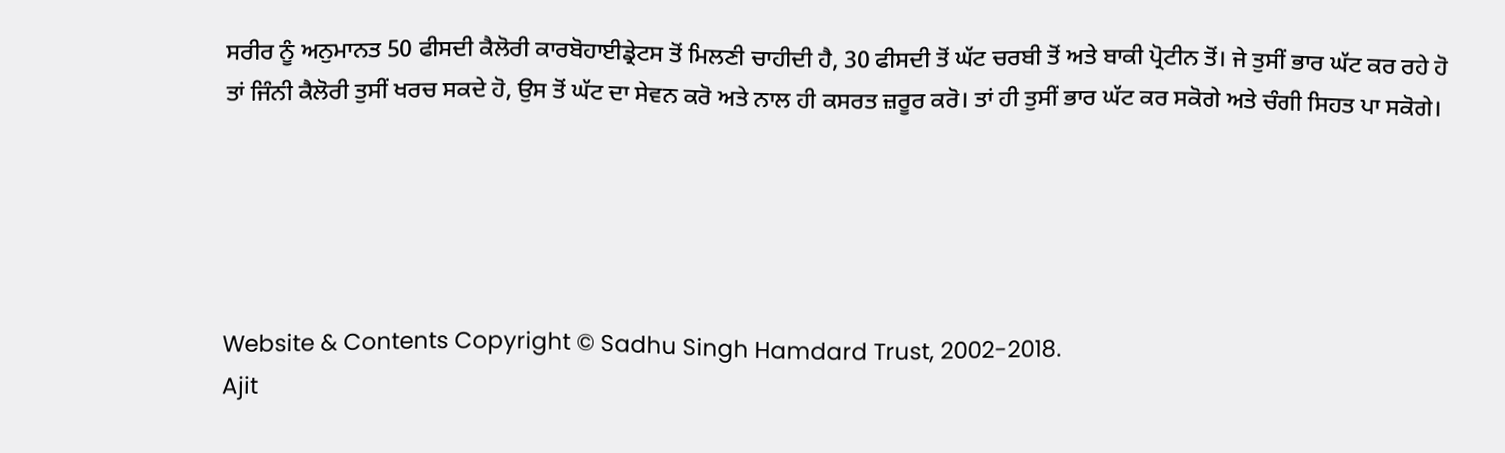ਸਰੀਰ ਨੂੰ ਅਨੁਮਾਨਤ 50 ਫੀਸਦੀ ਕੈਲੋਰੀ ਕਾਰਬੋਹਾਈਡ੍ਰੇਟਸ ਤੋਂ ਮਿਲਣੀ ਚਾਹੀਦੀ ਹੈ, 30 ਫੀਸਦੀ ਤੋਂ ਘੱਟ ਚਰਬੀ ਤੋਂ ਅਤੇ ਬਾਕੀ ਪ੍ਰੋਟੀਨ ਤੋਂ। ਜੇ ਤੁਸੀਂ ਭਾਰ ਘੱਟ ਕਰ ਰਹੇ ਹੋ ਤਾਂ ਜਿੰਨੀ ਕੈਲੋਰੀ ਤੁਸੀਂ ਖਰਚ ਸਕਦੇ ਹੋ, ਉਸ ਤੋਂ ਘੱਟ ਦਾ ਸੇਵਨ ਕਰੋ ਅਤੇ ਨਾਲ ਹੀ ਕਸਰਤ ਜ਼ਰੂਰ ਕਰੋ। ਤਾਂ ਹੀ ਤੁਸੀਂ ਭਾਰ ਘੱਟ ਕਰ ਸਕੋਗੇ ਅਤੇ ਚੰਗੀ ਸਿਹਤ ਪਾ ਸਕੋਗੇ।





Website & Contents Copyright © Sadhu Singh Hamdard Trust, 2002-2018.
Ajit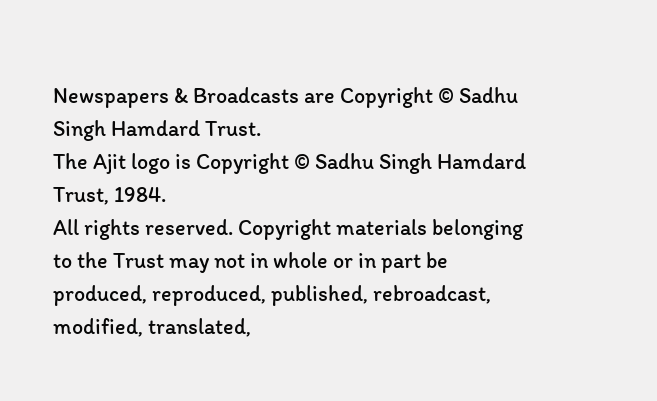Newspapers & Broadcasts are Copyright © Sadhu Singh Hamdard Trust.
The Ajit logo is Copyright © Sadhu Singh Hamdard Trust, 1984.
All rights reserved. Copyright materials belonging to the Trust may not in whole or in part be produced, reproduced, published, rebroadcast, modified, translated,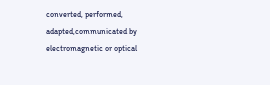converted, performed, adapted,communicated by electromagnetic or optical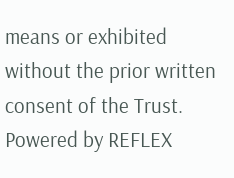means or exhibited without the prior written consent of the Trust. Powered by REFLEX